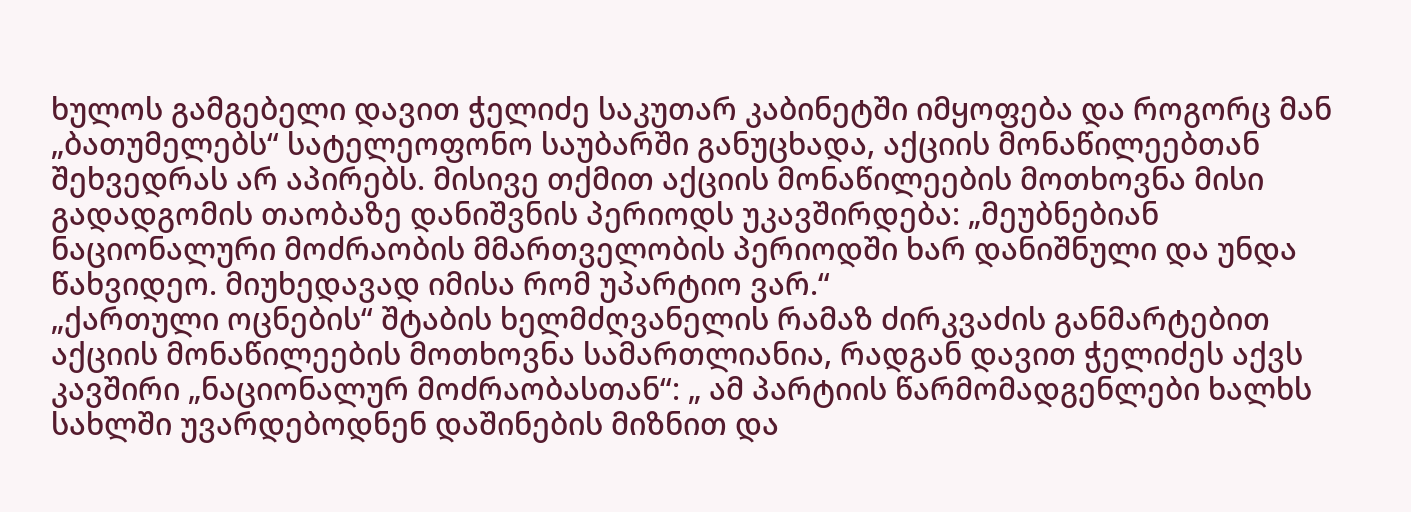ხულოს გამგებელი დავით ჭელიძე საკუთარ კაბინეტში იმყოფება და როგორც მან „ბათუმელებს“ სატელეოფონო საუბარში განუცხადა, აქციის მონაწილეებთან შეხვედრას არ აპირებს. მისივე თქმით აქციის მონაწილეების მოთხოვნა მისი გადადგომის თაობაზე დანიშვნის პერიოდს უკავშირდება: „მეუბნებიან ნაციონალური მოძრაობის მმართველობის პერიოდში ხარ დანიშნული და უნდა წახვიდეო. მიუხედავად იმისა რომ უპარტიო ვარ.“
„ქართული ოცნების“ შტაბის ხელმძღვანელის რამაზ ძირკვაძის განმარტებით აქციის მონაწილეების მოთხოვნა სამართლიანია, რადგან დავით ჭელიძეს აქვს კავშირი „ნაციონალურ მოძრაობასთან“: „ ამ პარტიის წარმომადგენლები ხალხს სახლში უვარდებოდნენ დაშინების მიზნით და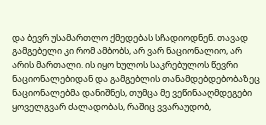და ბევრ უსამართლო ქმედებას სჩადიოდნენ. თავად გამგებელი კი რომ ამბობს, არ ვარ ნაციონალიო, არ არის მართალი. ის იყო ხულოს საკრებულოს წევრი ნაციონალებიდან და გამგებლის თანამდებდებობაზეც ნაციონალებმა დანიშნეს, თუმცა მე ვეწინააღმდეგები ყოველგვარ ძალადობას, რაშიც ვვარაუდობ,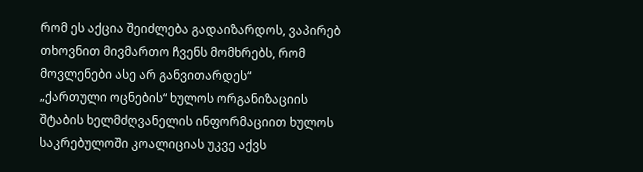რომ ეს აქცია შეიძლება გადაიზარდოს, ვაპირებ თხოვნით მივმართო ჩვენს მომხრებს, რომ მოვლენები ასე არ განვითარდეს“
„ქართული ოცნების“ ხულოს ორგანიზაციის შტაბის ხელმძღვანელის ინფორმაციით ხულოს საკრებულოში კოალიციას უკვე აქვს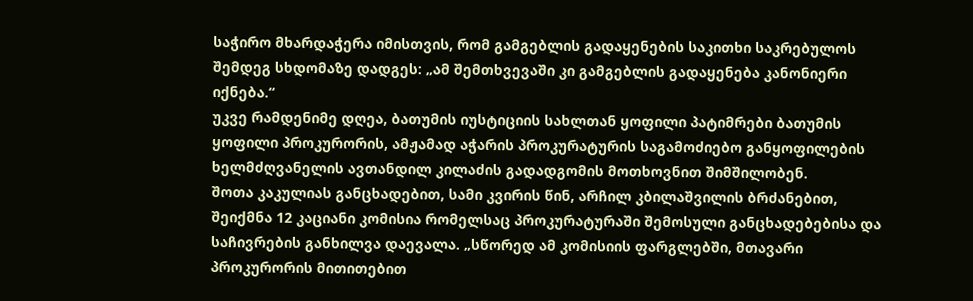საჭირო მხარდაჭერა იმისთვის, რომ გამგებლის გადაყენების საკითხი საკრებულოს შემდეგ სხდომაზე დადგეს: „ამ შემთხვევაში კი გამგებლის გადაყენება კანონიერი იქნება.“
უკვე რამდენიმე დღეა, ბათუმის იუსტიციის სახლთან ყოფილი პატიმრები ბათუმის ყოფილი პროკურორის, ამჟამად აჭარის პროკურატურის საგამოძიებო განყოფილების ხელმძღვანელის ავთანდილ კილაძის გადადგომის მოთხოვნით შიმშილობენ.
შოთა კაკულიას განცხადებით, სამი კვირის წინ, არჩილ კბილაშვილის ბრძანებით, შეიქმნა 12 კაციანი კომისია რომელსაც პროკურატურაში შემოსული განცხადებებისა და საჩივრების განხილვა დაევალა. „სწორედ ამ კომისიის ფარგლებში, მთავარი პროკურორის მითითებით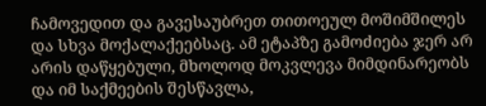ჩამოვედით და გავესაუბრეთ თითოეულ მოშიმშილეს და სხვა მოქალაქეებსაც. ამ ეტაპზე გამოძიება ჯერ არ არის დაწყებული, მხოლოდ მოკვლევა მიმდინარეობს და იმ საქმეების შესწავლა,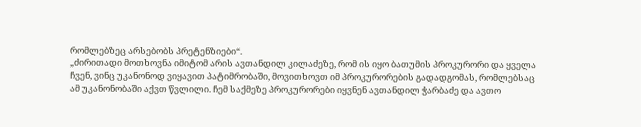რომლებზეც არსებობს პრეტენზიები“.
„ძირითადი მოთხოვნა იმიტომ არის ავთანდილ კილაძეზე, რომ ის იყო ბათუმის პროკურორი და ყველა ჩვენ, ვინც უკანონოდ ვიყავით პატიმრობაში, მოვითხოვთ იმ პროკურორების გადადგომას, რომლებსაც ამ უკანონობაში აქვთ წვლილი. ჩემ საქმეზე პროკურორები იყვნენ ავთანდილ ჭარბაძე და ავთო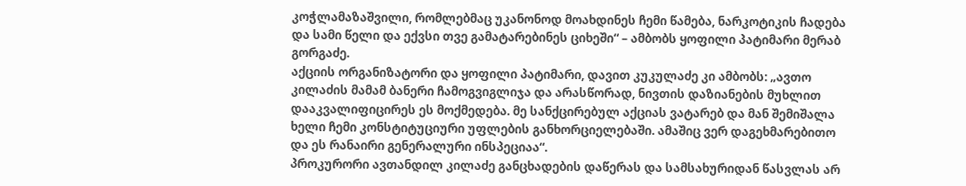კოჭლამაზაშვილი, რომლებმაც უკანონოდ მოახდინეს ჩემი წამება, ნარკოტიკის ჩადება და სამი წელი და ექვსი თვე გამატარებინეს ციხეში“ – ამბობს ყოფილი პატიმარი მერაბ გორგაძე.
აქციის ორგანიზატორი და ყოფილი პატიმარი, დავით კუკულაძე კი ამბობს: „ავთო კილაძის მამამ ბანერი ჩამოგვიგლიჯა და არასწორად, ნივთის დაზიანების მუხლით დააკვალიფიცირეს ეს მოქმედება. მე სანქცირებულ აქციას ვატარებ და მან შემიშალა ხელი ჩემი კონსტიტუციური უფლების განხორციელებაში. ამაშიც ვერ დაგეხმარებითო და ეს რანაირი გენერალური ინსპეციაა“.
პროკურორი ავთანდილ კილაძე განცხადების დაწერას და სამსახურიდან წასვლას არ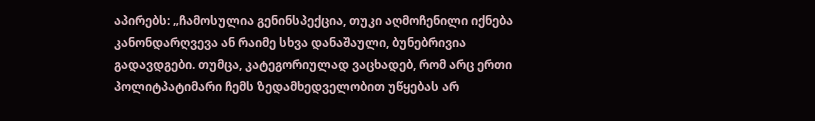აპირებს: „ჩამოსულია გენინსპექცია, თუკი აღმოჩენილი იქნება კანონდარღვევა ან რაიმე სხვა დანაშაული, ბუნებრივია გადავდგები. თუმცა, კატეგორიულად ვაცხადებ, რომ არც ერთი პოლიტპატიმარი ჩემს ზედამხედველობით უწყებას არ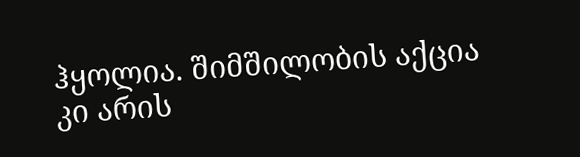ჰყოლია. შიმშილობის აქცია კი არის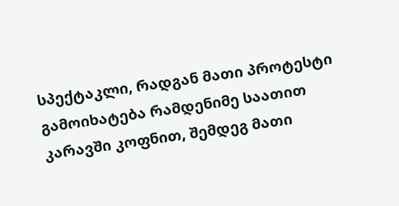სპექტაკლი, რადგან მათი პროტესტი გამოიხატება რამდენიმე საათით კარავში კოფნით, შემდეგ მათი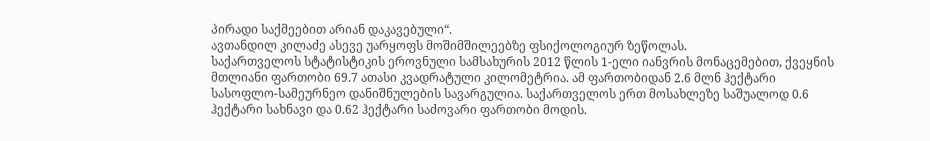პირადი საქმეებით არიან დაკავებული“.
ავთანდილ კილაძე ასევე უარყოფს მოშიმშილეებზე ფსიქოლოგიურ ზეწოლას.
საქართველოს სტატისტიკის ეროვნული სამსახურის 2012 წლის 1-ელი იანვრის მონაცემებით, ქვეყნის მთლიანი ფართობი 69.7 ათასი კვადრატული კილომეტრია. ამ ფართობიდან 2.6 მლნ ჰექტარი სასოფლო-სამეურნეო დანიშნულების სავარგულია. საქართველოს ერთ მოსახლეზე საშუალოდ 0.6 ჰექტარი სახნავი და 0.62 ჰექტარი საძოვარი ფართობი მოდის.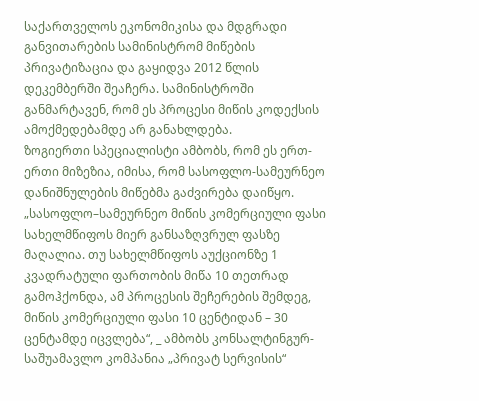საქართველოს ეკონომიკისა და მდგრადი განვითარების სამინისტრომ მიწების პრივატიზაცია და გაყიდვა 2012 წლის დეკემბერში შეაჩერა. სამინისტროში განმარტავენ, რომ ეს პროცესი მიწის კოდექსის ამოქმედებამდე არ განახლდება.
ზოგიერთი სპეციალისტი ამბობს, რომ ეს ერთ-ერთი მიზეზია, იმისა, რომ სასოფლო-სამეურნეო დანიშნულების მიწებმა გაძვირება დაიწყო.
„სასოფლო–სამეურნეო მიწის კომერციული ფასი სახელმწიფოს მიერ განსაზღვრულ ფასზე მაღალია. თუ სახელმწიფოს აუქციონზე 1 კვადრატული ფართობის მიწა 10 თეთრად გამოჰქონდა, ამ პროცესის შეჩერების შემდეგ, მიწის კომერციული ფასი 10 ცენტიდან – 30 ცენტამდე იცვლება“, _ ამბობს კონსალტინგურ-საშუამავლო კომპანია „პრივატ სერვისის“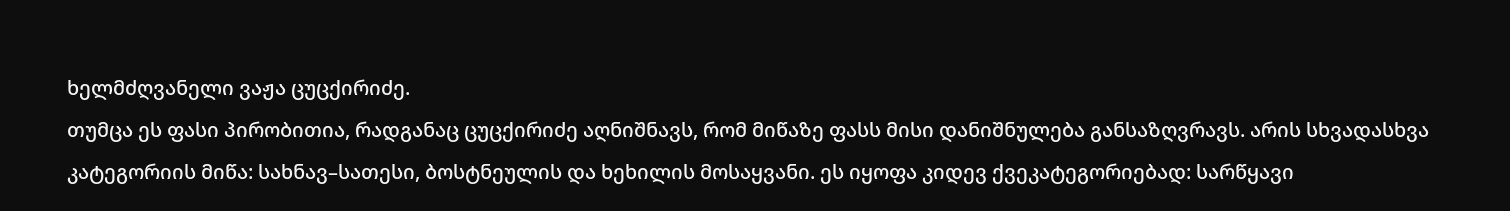ხელმძღვანელი ვაჟა ცუცქირიძე.
თუმცა ეს ფასი პირობითია, რადგანაც ცუცქირიძე აღნიშნავს, რომ მიწაზე ფასს მისი დანიშნულება განსაზღვრავს. არის სხვადასხვა კატეგორიის მიწა: სახნავ–სათესი, ბოსტნეულის და ხეხილის მოსაყვანი. ეს იყოფა კიდევ ქვეკატეგორიებად: სარწყავი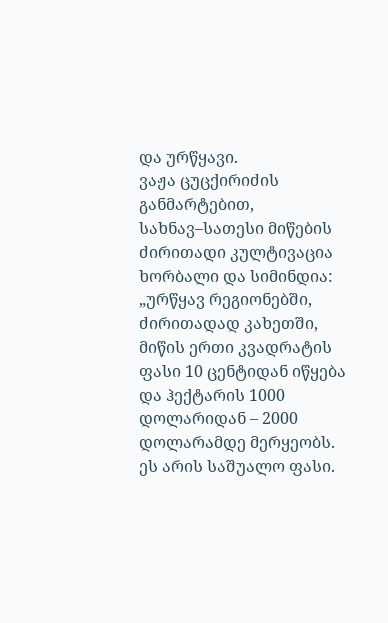და ურწყავი.
ვაჟა ცუცქირიძის განმარტებით, სახნავ–სათესი მიწების ძირითადი კულტივაცია ხორბალი და სიმინდია: „ურწყავ რეგიონებში, ძირითადად კახეთში, მიწის ერთი კვადრატის ფასი 10 ცენტიდან იწყება და ჰექტარის 1000 დოლარიდან – 2000 დოლარამდე მერყეობს. ეს არის საშუალო ფასი.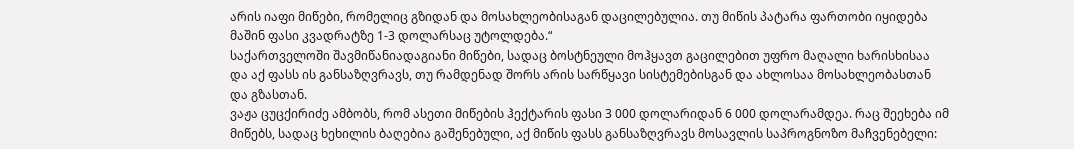არის იაფი მიწები, რომელიც გზიდან და მოსახლეობისაგან დაცილებულია. თუ მიწის პატარა ფართობი იყიდება მაშინ ფასი კვადრატზე 1-3 დოლარსაც უტოლდება.“
საქართველოში შავმიწანიადაგიანი მიწები, სადაც ბოსტნეული მოჰყავთ გაცილებით უფრო მაღალი ხარისხისაა და აქ ფასს ის განსაზღვრავს, თუ რამდენად შორს არის სარწყავი სისტემებისგან და ახლოსაა მოსახლეობასთან და გზასთან.
ვაჟა ცუცქირიძე ამბობს, რომ ასეთი მიწების ჰექტარის ფასი 3 000 დოლარიდან 6 000 დოლარამდეა. რაც შეეხება იმ მიწებს, სადაც ხეხილის ბაღებია გაშენებული, აქ მიწის ფასს განსაზღვრავს მოსავლის საპროგნოზო მაჩვენებელი: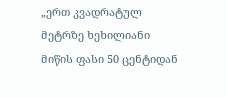„ერთ კვადრატულ მეტრზე ხეხილიანი მიწის ფასი 50 ცენტიდან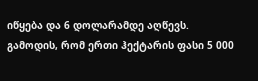იწყება და 6 დოლარამდე აღწევს. გამოდის, რომ ერთი ჰექტარის ფასი 5 000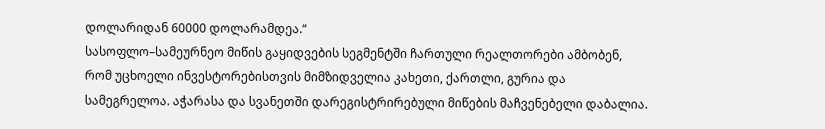დოლარიდან 60000 დოლარამდეა.“
სასოფლო–სამეურნეო მიწის გაყიდვების სეგმენტში ჩართული რეალთორები ამბობენ, რომ უცხოელი ინვესტორებისთვის მიმზიდველია კახეთი, ქართლი, გურია და სამეგრელოა. აჭარასა და სვანეთში დარეგისტრირებული მიწების მაჩვენებელი დაბალია.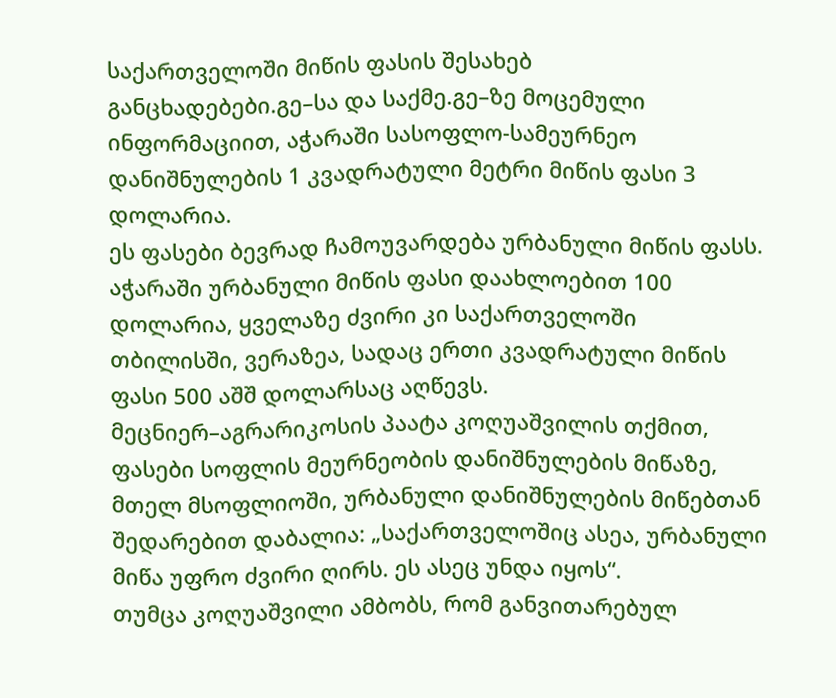საქართველოში მიწის ფასის შესახებ განცხადებები.გე–სა და საქმე.გე–ზე მოცემული ინფორმაციით, აჭარაში სასოფლო-სამეურნეო დანიშნულების 1 კვადრატული მეტრი მიწის ფასი 3 დოლარია.
ეს ფასები ბევრად ჩამოუვარდება ურბანული მიწის ფასს. აჭარაში ურბანული მიწის ფასი დაახლოებით 100 დოლარია, ყველაზე ძვირი კი საქართველოში თბილისში, ვერაზეა, სადაც ერთი კვადრატული მიწის ფასი 500 აშშ დოლარსაც აღწევს.
მეცნიერ–აგრარიკოსის პაატა კოღუაშვილის თქმით, ფასები სოფლის მეურნეობის დანიშნულების მიწაზე, მთელ მსოფლიოში, ურბანული დანიშნულების მიწებთან შედარებით დაბალია: „საქართველოშიც ასეა, ურბანული მიწა უფრო ძვირი ღირს. ეს ასეც უნდა იყოს“.
თუმცა კოღუაშვილი ამბობს, რომ განვითარებულ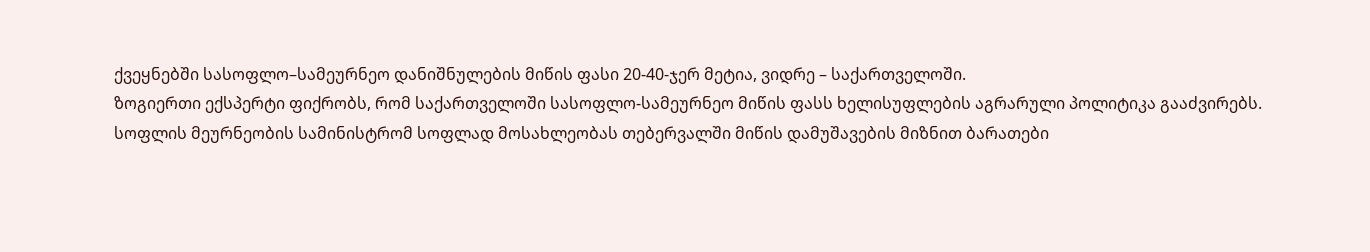ქვეყნებში სასოფლო–სამეურნეო დანიშნულების მიწის ფასი 20-40-ჯერ მეტია, ვიდრე – საქართველოში.
ზოგიერთი ექსპერტი ფიქრობს, რომ საქართველოში სასოფლო-სამეურნეო მიწის ფასს ხელისუფლების აგრარული პოლიტიკა გააძვირებს.
სოფლის მეურნეობის სამინისტრომ სოფლად მოსახლეობას თებერვალში მიწის დამუშავების მიზნით ბარათები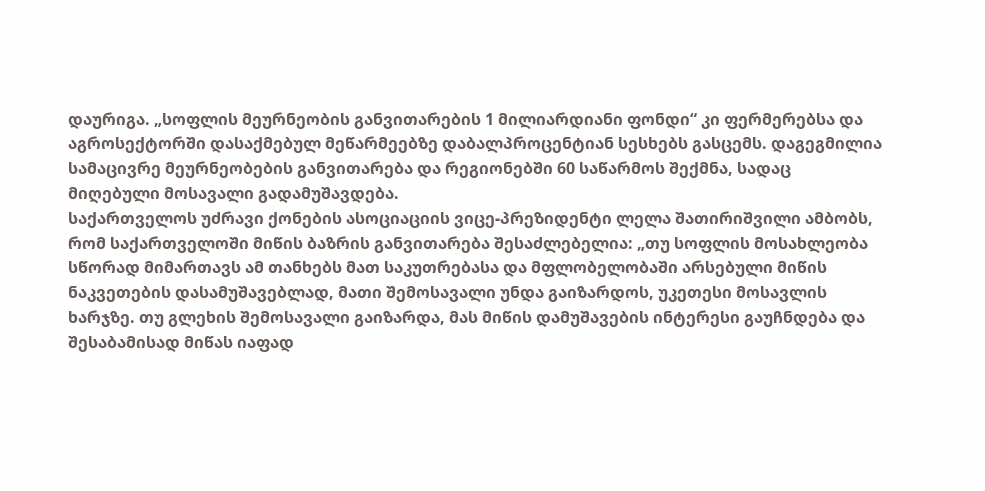დაურიგა. „სოფლის მეურნეობის განვითარების 1 მილიარდიანი ფონდი“ კი ფერმერებსა და აგროსექტორში დასაქმებულ მეწარმეებზე დაბალპროცენტიან სესხებს გასცემს. დაგეგმილია სამაცივრე მეურნეობების განვითარება და რეგიონებში 60 საწარმოს შექმნა, სადაც მიღებული მოსავალი გადამუშავდება.
საქართველოს უძრავი ქონების ასოციაციის ვიცე-პრეზიდენტი ლელა შათირიშვილი ამბობს, რომ საქართველოში მიწის ბაზრის განვითარება შესაძლებელია: „თუ სოფლის მოსახლეობა სწორად მიმართავს ამ თანხებს მათ საკუთრებასა და მფლობელობაში არსებული მიწის ნაკვეთების დასამუშავებლად, მათი შემოსავალი უნდა გაიზარდოს, უკეთესი მოსავლის ხარჯზე. თუ გლეხის შემოსავალი გაიზარდა, მას მიწის დამუშავების ინტერესი გაუჩნდება და შესაბამისად მიწას იაფად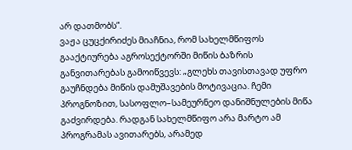არ დათმობს“.
ვაჟა ცუცქირიძეს მიაჩნია, რომ სახელმწიფოს გააქტიურება აგროსექტორში მიწის ბაზრის განვითარებას გამოიწვევს: „გლეხს თავისთავად უფრო გაუჩნდება მიწის დამუშავების მოტივაცია. ჩემი პროგნოზით, სასოფლო–სამეურნეო დანიშნულების მიწა გაძვირდება. რადგან სახელმწიფო არა მარტო ამ პროგრამას ავითარებს, არამედ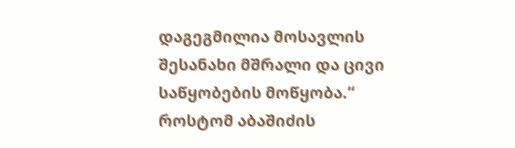დაგეგმილია მოსავლის შესანახი მშრალი და ცივი საწყობების მოწყობა.“
როსტომ აბაშიძის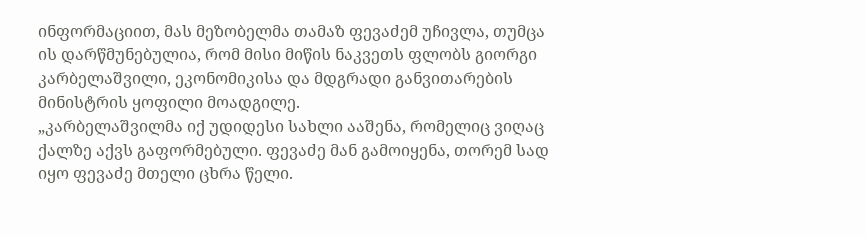ინფორმაციით, მას მეზობელმა თამაზ ფევაძემ უჩივლა, თუმცა ის დარწმუნებულია, რომ მისი მიწის ნაკვეთს ფლობს გიორგი კარბელაშვილი, ეკონომიკისა და მდგრადი განვითარების მინისტრის ყოფილი მოადგილე.
„კარბელაშვილმა იქ უდიდესი სახლი ააშენა, რომელიც ვიღაც ქალზე აქვს გაფორმებული. ფევაძე მან გამოიყენა, თორემ სად იყო ფევაძე მთელი ცხრა წელი.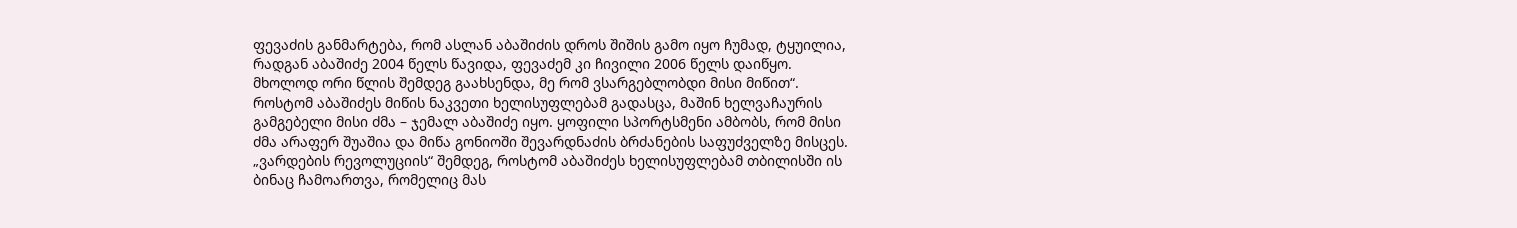ფევაძის განმარტება, რომ ასლან აბაშიძის დროს შიშის გამო იყო ჩუმად, ტყუილია, რადგან აბაშიძე 2004 წელს წავიდა, ფევაძემ კი ჩივილი 2006 წელს დაიწყო. მხოლოდ ორი წლის შემდეგ გაახსენდა, მე რომ ვსარგებლობდი მისი მიწით“.
როსტომ აბაშიძეს მიწის ნაკვეთი ხელისუფლებამ გადასცა, მაშინ ხელვაჩაურის გამგებელი მისი ძმა – ჯემალ აბაშიძე იყო. ყოფილი სპორტსმენი ამბობს, რომ მისი ძმა არაფერ შუაშია და მიწა გონიოში შევარდნაძის ბრძანების საფუძველზე მისცეს.
„ვარდების რევოლუციის“ შემდეგ, როსტომ აბაშიძეს ხელისუფლებამ თბილისში ის ბინაც ჩამოართვა, რომელიც მას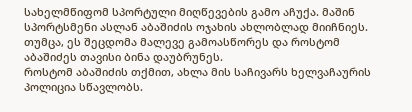სახელმწიფომ სპორტული მიღწევების გამო აჩუქა. მაშინ სპორტსმენი ასლან აბაშიძის ოჯახის ახლობლად მიიჩნიეს. თუმცა, ეს შეცდომა მალევე გამოასწორეს და როსტომ აბაშიძეს თავისი ბინა დაუბრუნეს.
როსტომ აბაშიძის თქმით, ახლა მის საჩივარს ხელვაჩაურის პოლიცია სწავლობს.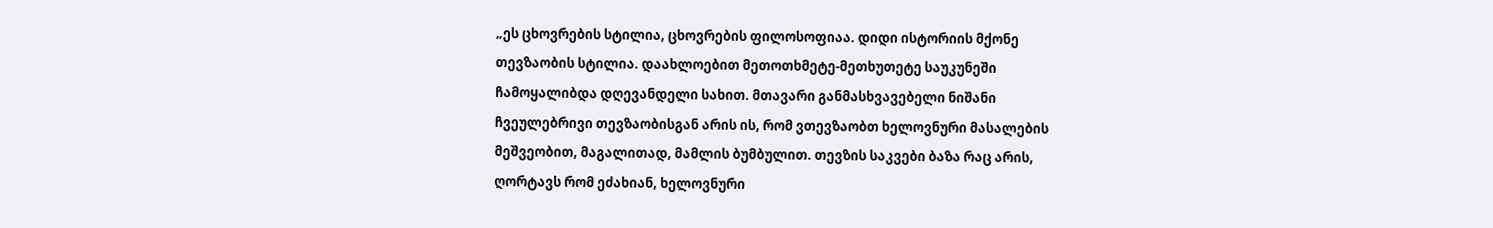„ეს ცხოვრების სტილია, ცხოვრების ფილოსოფიაა. დიდი ისტორიის მქონე თევზაობის სტილია. დაახლოებით მეთოთხმეტე-მეთხუთეტე საუკუნეში ჩამოყალიბდა დღევანდელი სახით. მთავარი განმასხვავებელი ნიშანი ჩვეულებრივი თევზაობისგან არის ის, რომ ვთევზაობთ ხელოვნური მასალების მეშვეობით, მაგალითად, მამლის ბუმბულით. თევზის საკვები ბაზა რაც არის, ღორტავს რომ ეძახიან, ხელოვნური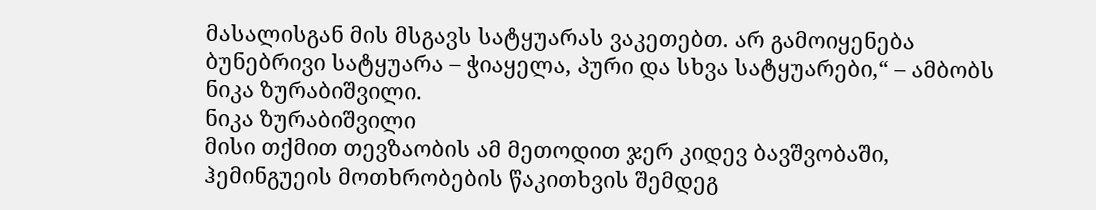მასალისგან მის მსგავს სატყუარას ვაკეთებთ. არ გამოიყენება ბუნებრივი სატყუარა – ჭიაყელა, პური და სხვა სატყუარები,“ – ამბობს ნიკა ზურაბიშვილი.
ნიკა ზურაბიშვილი
მისი თქმით თევზაობის ამ მეთოდით ჯერ კიდევ ბავშვობაში, ჰემინგუეის მოთხრობების წაკითხვის შემდეგ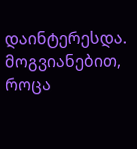დაინტერესდა. მოგვიანებით, როცა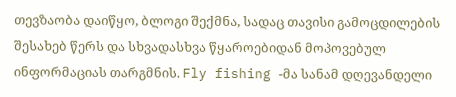თევზაობა დაიწყო, ბლოგი შექმნა, სადაც თავისი გამოცდილების შესახებ წერს და სხვადასხვა წყაროებიდან მოპოვებულ ინფორმაციას თარგმნის. Fly fishing -მა სანამ დღევანდელი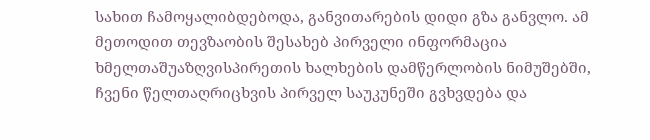სახით ჩამოყალიბდებოდა, განვითარების დიდი გზა განვლო. ამ მეთოდით თევზაობის შესახებ პირველი ინფორმაცია ხმელთაშუაზღვისპირეთის ხალხების დამწერლობის ნიმუშებში, ჩვენი წელთაღრიცხვის პირველ საუკუნეში გვხვდება და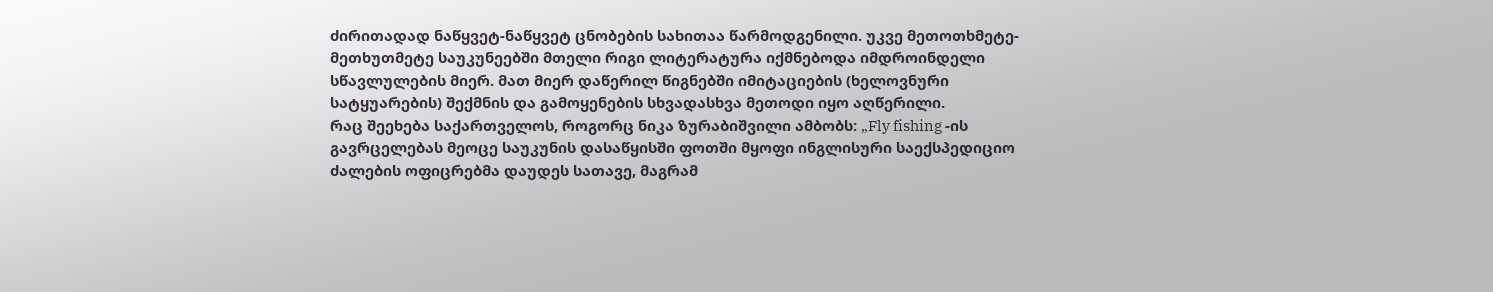ძირითადად ნაწყვეტ-ნაწყვეტ ცნობების სახითაა წარმოდგენილი. უკვე მეთოთხმეტე-მეთხუთმეტე საუკუნეებში მთელი რიგი ლიტერატურა იქმნებოდა იმდროინდელი სწავლულების მიერ. მათ მიერ დაწერილ წიგნებში იმიტაციების (ხელოვნური სატყუარების) შექმნის და გამოყენების სხვადასხვა მეთოდი იყო აღწერილი.
რაც შეეხება საქართველოს, როგორც ნიკა ზურაბიშვილი ამბობს: „Fly fishing -ის გავრცელებას მეოცე საუკუნის დასაწყისში ფოთში მყოფი ინგლისური საექსპედიციო ძალების ოფიცრებმა დაუდეს სათავე, მაგრამ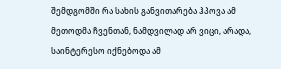შემდგომში რა სახის განვითარება ჰპოვა ამ მეთოდმა ჩვენთან, ნამდვილად არ ვიცი, არადა, საინტერესო იქნებოდა ამ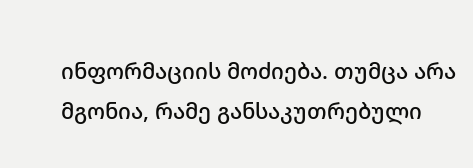ინფორმაციის მოძიება. თუმცა არა მგონია, რამე განსაკუთრებული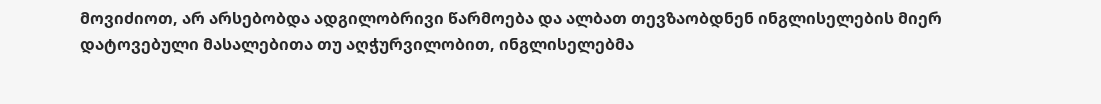მოვიძიოთ, არ არსებობდა ადგილობრივი წარმოება და ალბათ თევზაობდნენ ინგლისელების მიერ დატოვებული მასალებითა თუ აღჭურვილობით, ინგლისელებმა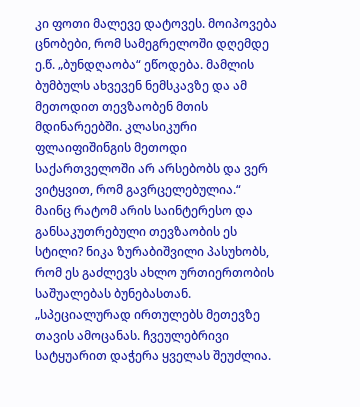კი ფოთი მალევე დატოვეს. მოიპოვება ცნობები, რომ სამეგრელოში დღემდე ე.წ. „ბუნდღაობა“ ეწოდება. მამლის ბუმბულს ახვევენ ნემსკავზე და ამ მეთოდით თევზაობენ მთის მდინარეებში. კლასიკური ფლაიფიშინგის მეთოდი საქართველოში არ არსებობს და ვერ ვიტყვით, რომ გავრცელებულია.“
მაინც რატომ არის საინტერესო და განსაკუთრებული თევზაობის ეს სტილი? ნიკა ზურაბიშვილი პასუხობს, რომ ეს გაძლევს ახლო ურთიერთობის საშუალებას ბუნებასთან.
„სპეციალურად ირთულებს მეთევზე თავის ამოცანას. ჩვეულებრივი სატყუარით დაჭერა ყველას შეუძლია.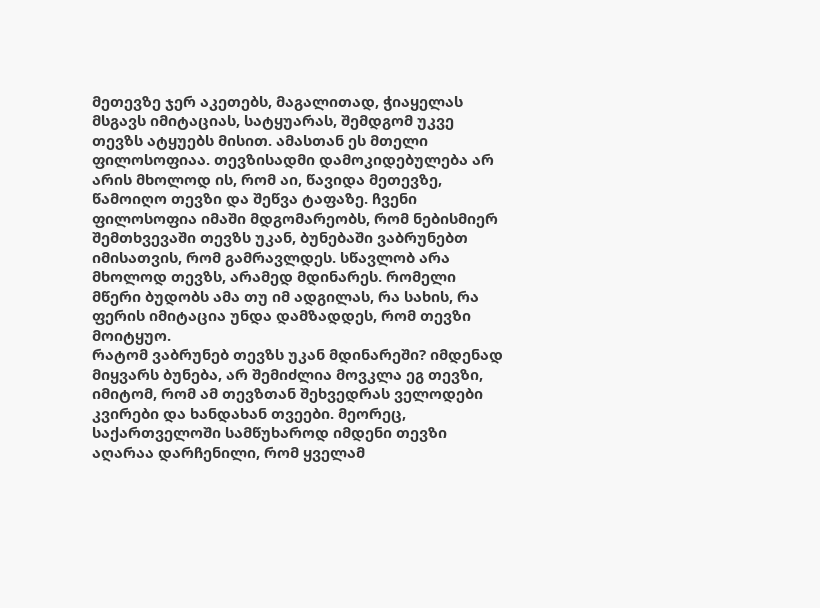მეთევზე ჯერ აკეთებს, მაგალითად, ჭიაყელას მსგავს იმიტაციას, სატყუარას, შემდგომ უკვე თევზს ატყუებს მისით. ამასთან ეს მთელი ფილოსოფიაა. თევზისადმი დამოკიდებულება არ არის მხოლოდ ის, რომ აი, წავიდა მეთევზე, წამოიღო თევზი და შეწვა ტაფაზე. ჩვენი ფილოსოფია იმაში მდგომარეობს, რომ ნებისმიერ შემთხვევაში თევზს უკან, ბუნებაში ვაბრუნებთ იმისათვის, რომ გამრავლდეს. სწავლობ არა მხოლოდ თევზს, არამედ მდინარეს. რომელი მწერი ბუდობს ამა თუ იმ ადგილას, რა სახის, რა ფერის იმიტაცია უნდა დამზადდეს, რომ თევზი მოიტყუო.
რატომ ვაბრუნებ თევზს უკან მდინარეში? იმდენად მიყვარს ბუნება, არ შემიძლია მოვკლა ეგ თევზი, იმიტომ, რომ ამ თევზთან შეხვედრას ველოდები კვირები და ხანდახან თვეები. მეორეც, საქართველოში სამწუხაროდ იმდენი თევზი აღარაა დარჩენილი, რომ ყველამ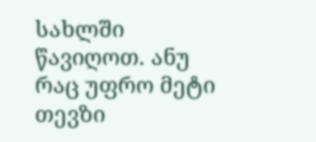სახლში წავიღოთ. ანუ რაც უფრო მეტი თევზი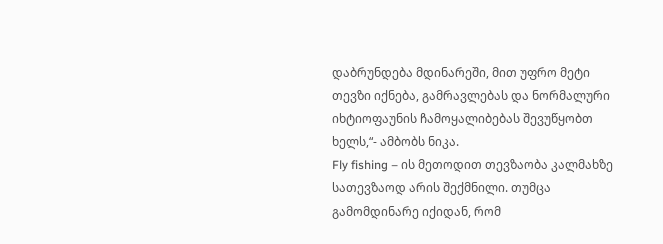დაბრუნდება მდინარეში, მით უფრო მეტი თევზი იქნება, გამრავლებას და ნორმალური იხტიოფაუნის ჩამოყალიბებას შევუწყობთ ხელს,“- ამბობს ნიკა.
Fly fishing – ის მეთოდით თევზაობა კალმახზე სათევზაოდ არის შექმნილი. თუმცა გამომდინარე იქიდან, რომ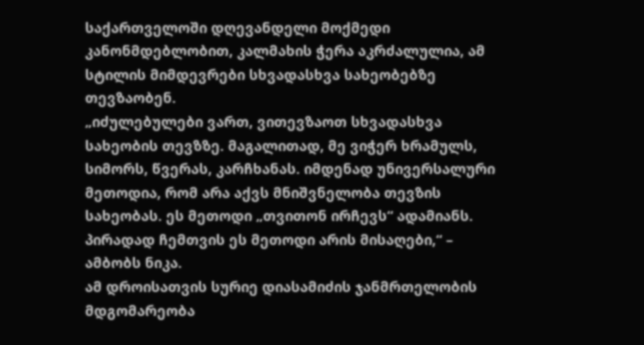საქართველოში დღევანდელი მოქმედი კანონმდებლობით, კალმახის ჭერა აკრძალულია, ამ სტილის მიმდევრები სხვადასხვა სახეობებზე თევზაობენ.
„იძულებულები ვართ, ვითევზაოთ სხვადასხვა სახეობის თევზზე. მაგალითად, მე ვიჭერ ხრამულს, სიმორს, წვერას, კარჩხანას. იმდენად უნივერსალური მეთოდია, რომ არა აქვს მნიშვნელობა თევზის სახეობას. ეს მეთოდი „თვითონ ირჩევს“ ადამიანს. პირადად ჩემთვის ეს მეთოდი არის მისაღები,“ – ამბობს ნიკა.
ამ დროისათვის სურიე დიასამიძის ჯანმრთელობის მდგომარეობა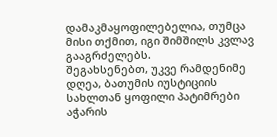დამაკმაყოფილებელია, თუმცა მისი თქმით, იგი შიმშილს კვლავ გააგრძელებს.
შეგახსენებთ, უკვე რამდენიმე დღეა, ბათუმის იუსტიციის სახლთან ყოფილი პატიმრები აჭარის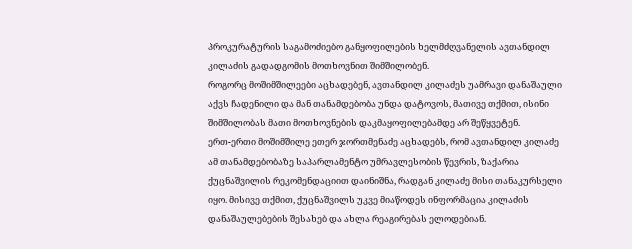პროკურატურის საგამოძიებო განყოფილების ხელმძღვანელის ავთანდილ კილაძის გადადგომის მოთხოვნით შიმშილობენ.
როგორც მოშიმშილეები აცხადებენ, ავთანდილ კილაძეს უამრავი დანაშაული აქვს ჩადენილი და მან თანამდებობა უნდა დატოვოს, მათივე თქმით, ისინი შიმშილობას მათი მოთხოვნების დაკმაყოფილებამდე არ შეწყვეტენ.
ერთ-ერთი მოშიმშილე ეთერ ჯორთმენაძე აცხადებს, რომ ავთანდილ კილაძე ამ თანამდებობაზე საპარლამენტო უმრავლესობის წევრის, ზაქარია ქუცნაშვილის რეკომენდაციით დაინიშნა, რადგან კილაძე მისი თანაკურსელი იყო. მისივე თქმით, ქუცნაშვილს უკვე მიაწოდეს ინფორმაცია კილაძის დანაშაულებების შესახებ და ახლა რეაგირებას ელოდებიან.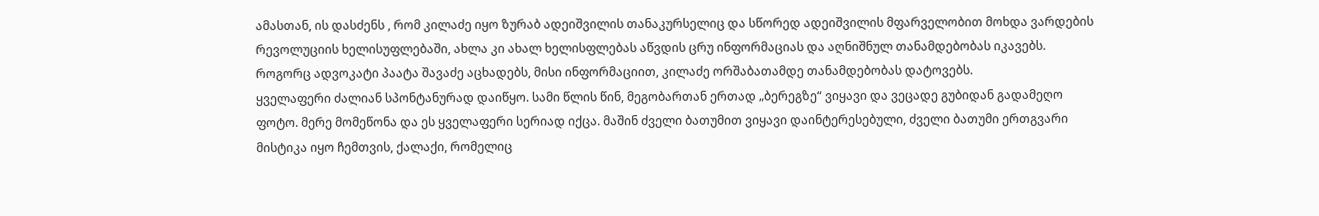ამასთან, ის დასძენს , რომ კილაძე იყო ზურაბ ადეიშვილის თანაკურსელიც და სწორედ ადეიშვილის მფარველობით მოხდა ვარდების რევოლუციის ხელისუფლებაში, ახლა კი ახალ ხელისფლებას აწვდის ცრუ ინფორმაციას და აღნიშნულ თანამდებობას იკავებს.
როგორც ადვოკატი პაატა შავაძე აცხადებს, მისი ინფორმაციით, კილაძე ორშაბათამდე თანამდებობას დატოვებს.
ყველაფერი ძალიან სპონტანურად დაიწყო. სამი წლის წინ, მეგობართან ერთად „ბერეგზე“ ვიყავი და ვეცადე გუბიდან გადამეღო ფოტო. მერე მომეწონა და ეს ყველაფერი სერიად იქცა. მაშინ ძველი ბათუმით ვიყავი დაინტერესებული, ძველი ბათუმი ერთგვარი მისტიკა იყო ჩემთვის, ქალაქი, რომელიც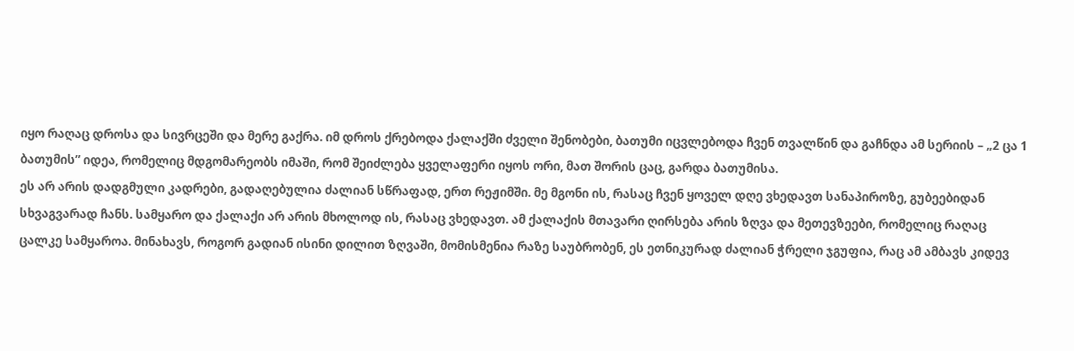იყო რაღაც დროსა და სივრცეში და მერე გაქრა. იმ დროს ქრებოდა ქალაქში ძველი შენობები, ბათუმი იცვლებოდა ჩვენ თვალწინ და გაჩნდა ამ სერიის – „2 ცა 1 ბათუმის” იდეა, რომელიც მდგომარეობს იმაში, რომ შეიძლება ყველაფერი იყოს ორი, მათ შორის ცაც, გარდა ბათუმისა.
ეს არ არის დადგმული კადრები, გადაღებულია ძალიან სწრაფად, ერთ რეჟიმში. მე მგონი ის, რასაც ჩვენ ყოველ დღე ვხედავთ სანაპიროზე, გუბეებიდან სხვაგვარად ჩანს. სამყარო და ქალაქი არ არის მხოლოდ ის, რასაც ვხედავთ. ამ ქალაქის მთავარი ღირსება არის ზღვა და მეთევზეები, რომელიც რაღაც ცალკე სამყაროა. მინახავს, როგორ გადიან ისინი დილით ზღვაში, მომისმენია რაზე საუბრობენ, ეს ეთნიკურად ძალიან ჭრელი ჯგუფია, რაც ამ ამბავს კიდევ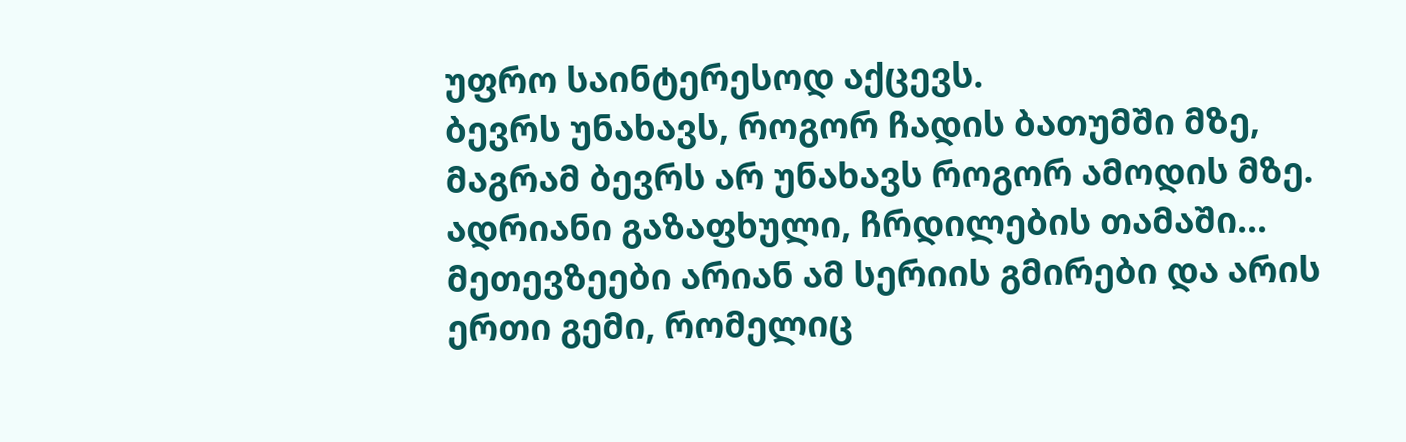უფრო საინტერესოდ აქცევს.
ბევრს უნახავს, როგორ ჩადის ბათუმში მზე, მაგრამ ბევრს არ უნახავს როგორ ამოდის მზე. ადრიანი გაზაფხული, ჩრდილების თამაში… მეთევზეები არიან ამ სერიის გმირები და არის ერთი გემი, რომელიც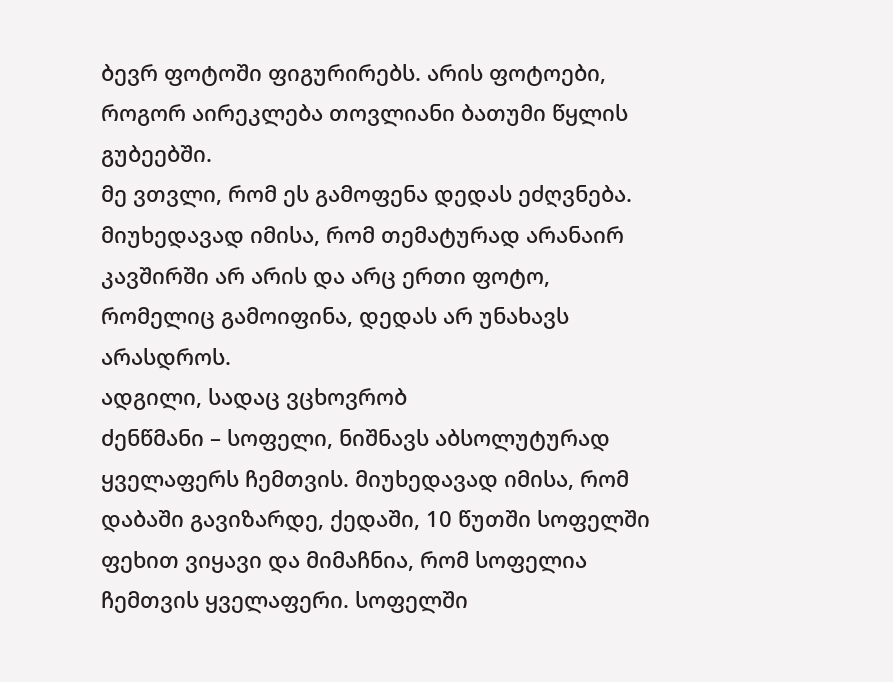ბევრ ფოტოში ფიგურირებს. არის ფოტოები, როგორ აირეკლება თოვლიანი ბათუმი წყლის გუბეებში.
მე ვთვლი, რომ ეს გამოფენა დედას ეძღვნება. მიუხედავად იმისა, რომ თემატურად არანაირ კავშირში არ არის და არც ერთი ფოტო, რომელიც გამოიფინა, დედას არ უნახავს არასდროს.
ადგილი, სადაც ვცხოვრობ
ძენწმანი – სოფელი, ნიშნავს აბსოლუტურად ყველაფერს ჩემთვის. მიუხედავად იმისა, რომ დაბაში გავიზარდე, ქედაში, 10 წუთში სოფელში ფეხით ვიყავი და მიმაჩნია, რომ სოფელია ჩემთვის ყველაფერი. სოფელში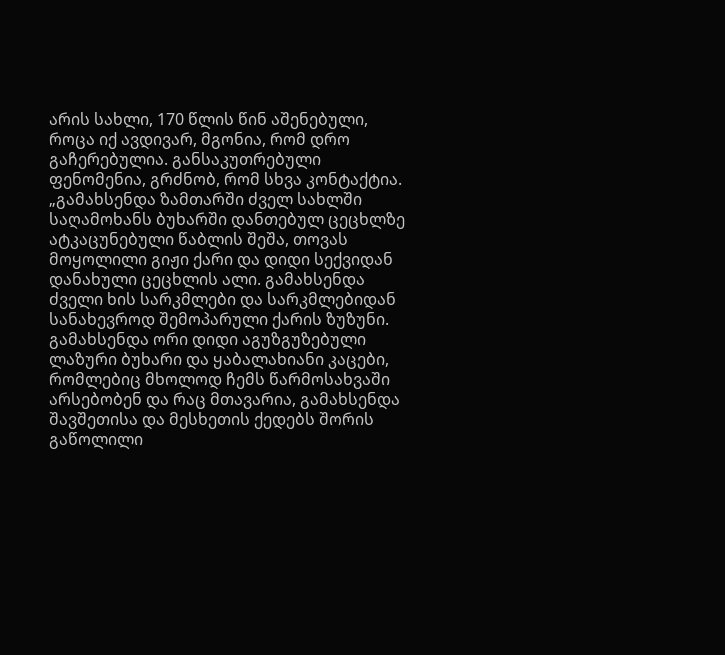არის სახლი, 170 წლის წინ აშენებული, როცა იქ ავდივარ, მგონია, რომ დრო გაჩერებულია. განსაკუთრებული ფენომენია, გრძნობ, რომ სხვა კონტაქტია.
„გამახსენდა ზამთარში ძველ სახლში საღამოხანს ბუხარში დანთებულ ცეცხლზე ატკაცუნებული წაბლის შეშა, თოვას მოყოლილი გიჟი ქარი და დიდი სექვიდან დანახული ცეცხლის ალი. გამახსენდა ძველი ხის სარკმლები და სარკმლებიდან სანახევროდ შემოპარული ქარის ზუზუნი. გამახსენდა ორი დიდი აგუზგუზებული ლაზური ბუხარი და ყაბალახიანი კაცები, რომლებიც მხოლოდ ჩემს წარმოსახვაში არსებობენ და რაც მთავარია, გამახსენდა შავშეთისა და მესხეთის ქედებს შორის გაწოლილი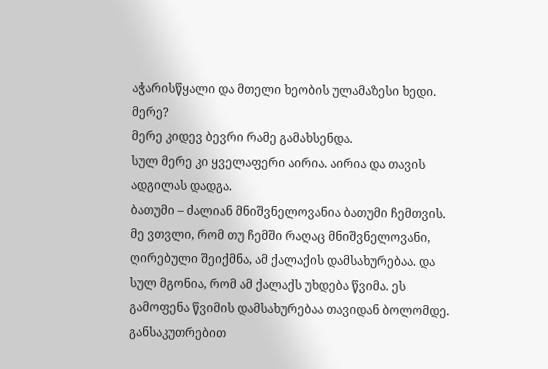აჭარისწყალი და მთელი ხეობის ულამაზესი ხედი.
მერე?
მერე კიდევ ბევრი რამე გამახსენდა.
სულ მერე კი ყველაფერი აირია. აირია და თავის ადგილას დადგა.
ბათუმი – ძალიან მნიშვნელოვანია ბათუმი ჩემთვის. მე ვთვლი, რომ თუ ჩემში რაღაც მნიშვნელოვანი, ღირებული შეიქმნა, ამ ქალაქის დამსახურებაა. და სულ მგონია, რომ ამ ქალაქს უხდება წვიმა. ეს გამოფენა წვიმის დამსახურებაა თავიდან ბოლომდე.
განსაკუთრებით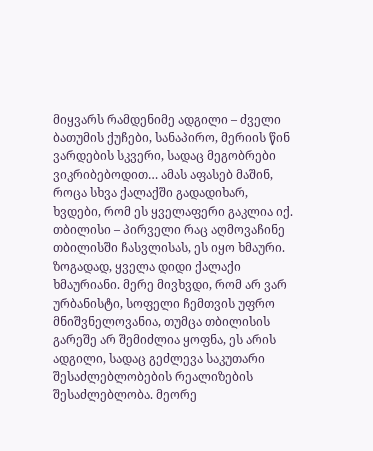მიყვარს რამდენიმე ადგილი – ძველი ბათუმის ქუჩები, სანაპირო, მერიის წინ ვარდების სკვერი, სადაც მეგობრები ვიკრიბებოდით… ამას აფასებ მაშინ, როცა სხვა ქალაქში გადადიხარ, ხვდები, რომ ეს ყველაფერი გაკლია იქ.
თბილისი – პირველი რაც აღმოვაჩინე თბილისში ჩასვლისას, ეს იყო ხმაური. ზოგადად, ყველა დიდი ქალაქი ხმაურიანი. მერე მივხვდი, რომ არ ვარ ურბანისტი, სოფელი ჩემთვის უფრო მნიშვნელოვანია, თუმცა თბილისის გარეშე არ შემიძლია ყოფნა, ეს არის ადგილი, სადაც გეძლევა საკუთარი შესაძლებლობების რეალიზების შესაძლებლობა. მეორე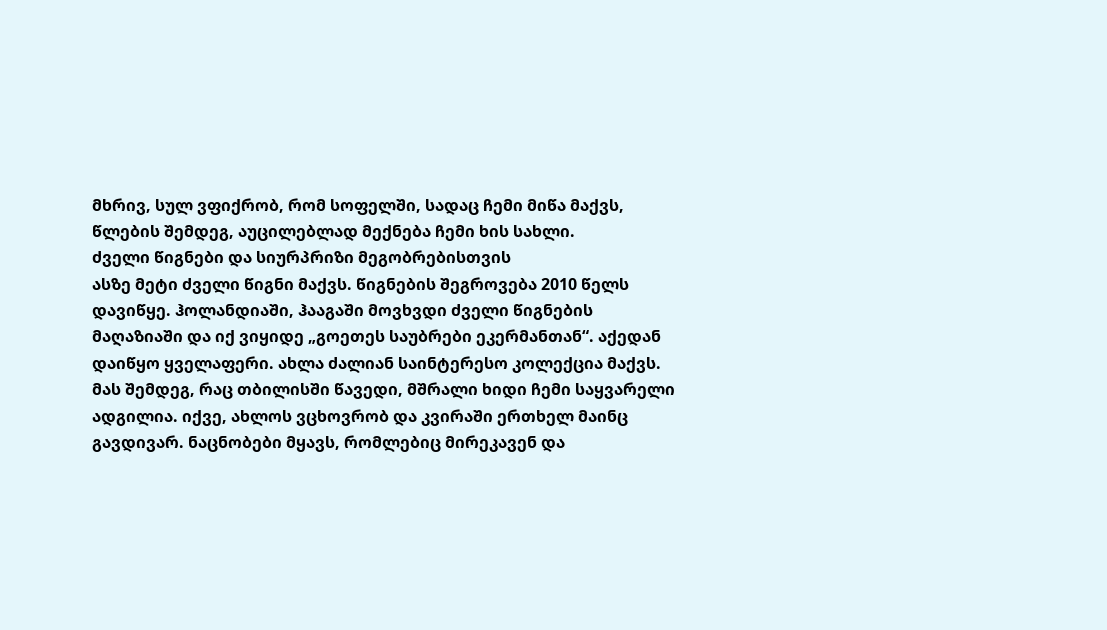მხრივ, სულ ვფიქრობ, რომ სოფელში, სადაც ჩემი მიწა მაქვს, წლების შემდეგ, აუცილებლად მექნება ჩემი ხის სახლი.
ძველი წიგნები და სიურპრიზი მეგობრებისთვის
ასზე მეტი ძველი წიგნი მაქვს. წიგნების შეგროვება 2010 წელს დავიწყე. ჰოლანდიაში, ჰააგაში მოვხვდი ძველი წიგნების მაღაზიაში და იქ ვიყიდე „გოეთეს საუბრები ეკერმანთან“. აქედან დაიწყო ყველაფერი. ახლა ძალიან საინტერესო კოლექცია მაქვს.
მას შემდეგ, რაც თბილისში წავედი, მშრალი ხიდი ჩემი საყვარელი ადგილია. იქვე, ახლოს ვცხოვრობ და კვირაში ერთხელ მაინც გავდივარ. ნაცნობები მყავს, რომლებიც მირეკავენ და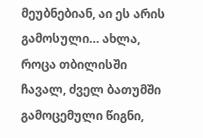მეუბნებიან, აი ეს არის გამოსული… ახლა, როცა თბილისში ჩავალ, ძველ ბათუმში გამოცემული წიგნი,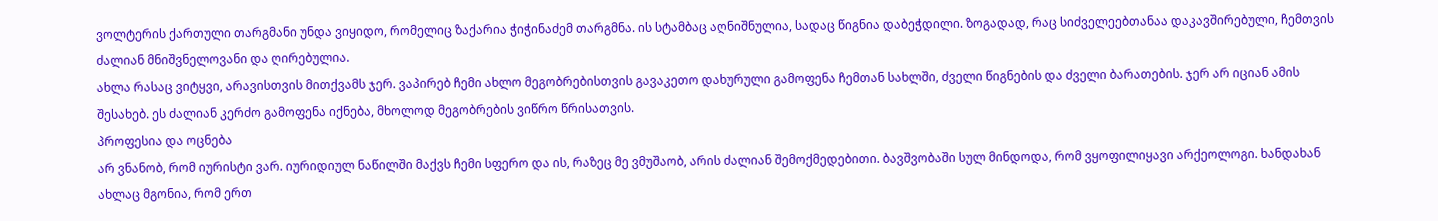ვოლტერის ქართული თარგმანი უნდა ვიყიდო, რომელიც ზაქარია ჭიჭინაძემ თარგმნა. ის სტამბაც აღნიშნულია, სადაც წიგნია დაბეჭდილი. ზოგადად, რაც სიძველეებთანაა დაკავშირებული, ჩემთვის ძალიან მნიშვნელოვანი და ღირებულია.
ახლა რასაც ვიტყვი, არავისთვის მითქვამს ჯერ. ვაპირებ ჩემი ახლო მეგობრებისთვის გავაკეთო დახურული გამოფენა ჩემთან სახლში, ძველი წიგნების და ძველი ბარათების. ჯერ არ იციან ამის შესახებ. ეს ძალიან კერძო გამოფენა იქნება, მხოლოდ მეგობრების ვიწრო წრისათვის.
პროფესია და ოცნება
არ ვნანობ, რომ იურისტი ვარ. იურიდიულ ნაწილში მაქვს ჩემი სფერო და ის, რაზეც მე ვმუშაობ, არის ძალიან შემოქმედებითი. ბავშვობაში სულ მინდოდა, რომ ვყოფილიყავი არქეოლოგი. ხანდახან ახლაც მგონია, რომ ერთ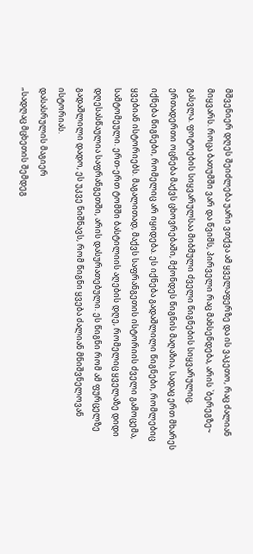მშვენიერ დღეს შეიძლება უარი ვთქვა ამ ყველაფერზე და ის ვაკეთო, რაც ძალიან მიყვარს. როცა ბათუმში ვარ და წვიმს, პირველი რაც მახსენდება, არის `ბერეგზე~ გასვლა. ფოტოების სიყვარულსაა მიბმული ძველი წიგნების სიყვარულიც.
ერთადერთი ოცნება მაქვს ცხოვრებაში, მქონდეს წიგნის მაღაზია, სადაც ერთ მხარეს იქნება წიგნები, რომელიც არ იყიდება. ეს იქნება გადაშლილი წიგნები, რომლებიც ყვებიან ისტორიებს. მაგალითად, მაქვს საფრანგეთის ისტორიის ძველი გამოცემა, სამტომეული. ერთ-ერთ ტომში ბასტილიის აღების დღე, რომელიც ყველაზე დიდი დღესასწაულია საფრანგეთში, არის დასურათებული. ეს წიგნი რომ ამ ფურცელზე გადაშლილი დადო, ეს უკვე ნიშნავს, რომ წიგნი ყვება ძალიან მნიშვნელოვან ისტორიას.
დასასრულის მაგიერ
„სადღაც მცხეთის შემდეგ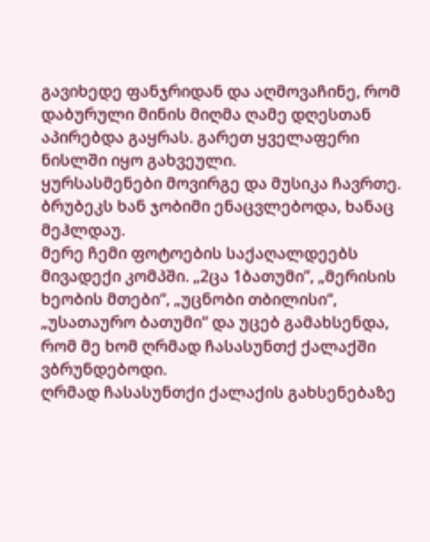გავიხედე ფანჯრიდან და აღმოვაჩინე, რომ დაბურული მინის მიღმა ღამე დღესთან აპირებდა გაყრას. გარეთ ყველაფერი ნისლში იყო გახვეული.
ყურსასმენები მოვირგე და მუსიკა ჩავრთე. ბრუბეკს ხან ჯობიმი ენაცვლებოდა, ხანაც მეჰლდაუ.
მერე ჩემი ფოტოების საქაღალდეებს მივადექი კომპში. „2ცა 1ბათუმი”, „მერისის ხეობის მთები“, „უცნობი თბილისი“, „უსათაურო ბათუმი“ და უცებ გამახსენდა, რომ მე ხომ ღრმად ჩასასუნთქ ქალაქში ვბრუნდებოდი.
ღრმად ჩასასუნთქი ქალაქის გახსენებაზე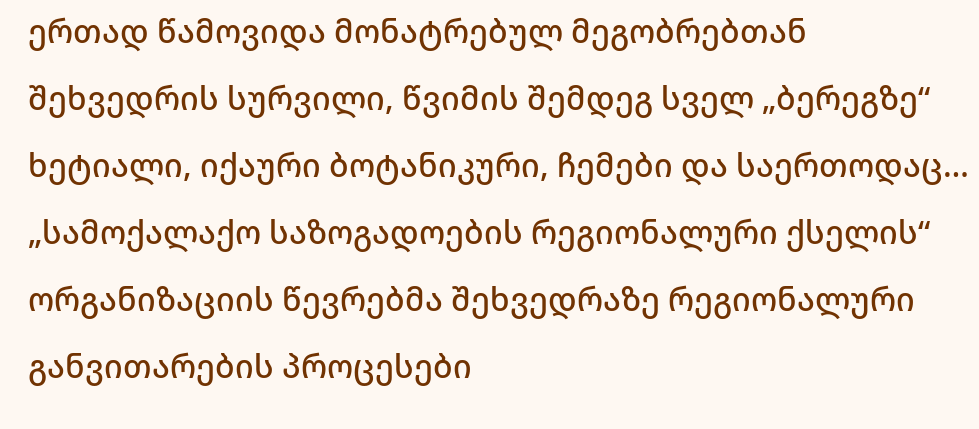ერთად წამოვიდა მონატრებულ მეგობრებთან შეხვედრის სურვილი, წვიმის შემდეგ სველ „ბერეგზე“ ხეტიალი, იქაური ბოტანიკური, ჩემები და საერთოდაც…
„სამოქალაქო საზოგადოების რეგიონალური ქსელის“ ორგანიზაციის წევრებმა შეხვედრაზე რეგიონალური განვითარების პროცესები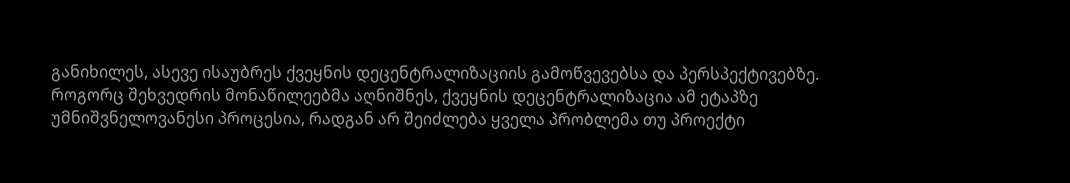განიხილეს, ასევე ისაუბრეს ქვეყნის დეცენტრალიზაციის გამოწვევებსა და პერსპექტივებზე.
როგორც შეხვედრის მონაწილეებმა აღნიშნეს, ქვეყნის დეცენტრალიზაცია ამ ეტაპზე უმნიშვნელოვანესი პროცესია, რადგან არ შეიძლება ყველა პრობლემა თუ პროექტი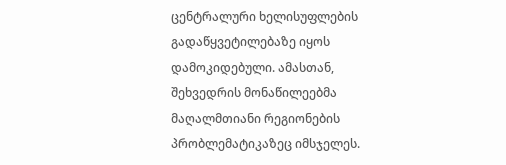ცენტრალური ხელისუფლების გადაწყვეტილებაზე იყოს დამოკიდებული. ამასთან, შეხვედრის მონაწილეებმა მაღალმთიანი რეგიონების პრობლემატიკაზეც იმსჯელეს.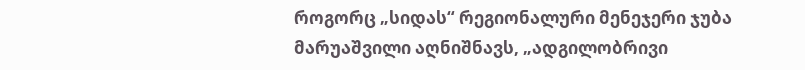როგორც „სიდას“ რეგიონალური მენეჯერი ჯუბა მარუაშვილი აღნიშნავს, „ადგილობრივი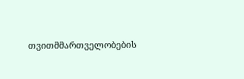თვითმმართველობების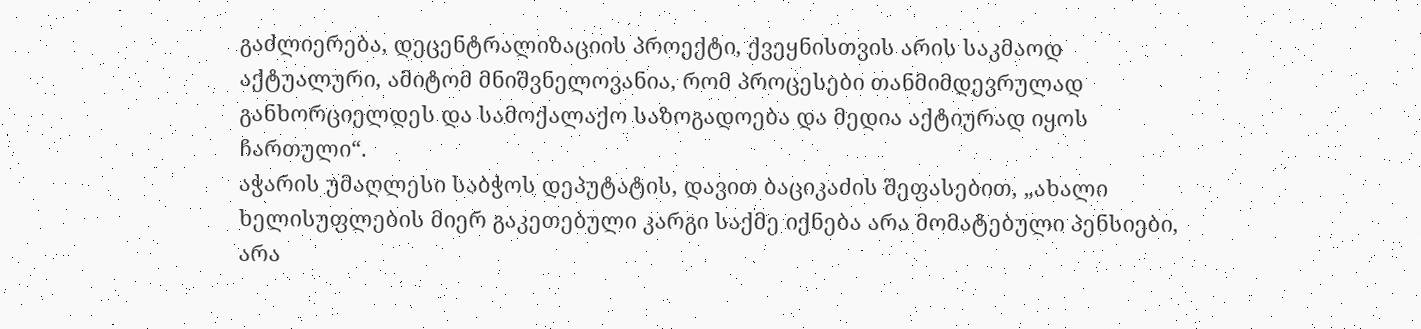გაძლიერება, დეცენტრალიზაციის პროექტი, ქვეყნისთვის არის საკმაოდ აქტუალური, ამიტომ მნიშვნელოვანია, რომ პროცესები თანმიმდევრულად განხორციელდეს და სამოქალაქო საზოგადოება და მედია აქტიურად იყოს ჩართული“.
აჭარის უმაღლესი საბჭოს დეპუტატის, დავით ბაციკაძის შეფასებით, „ახალი ხელისუფლების მიერ გაკეთებული კარგი საქმე იქნება არა მომატებული პენსიები, არა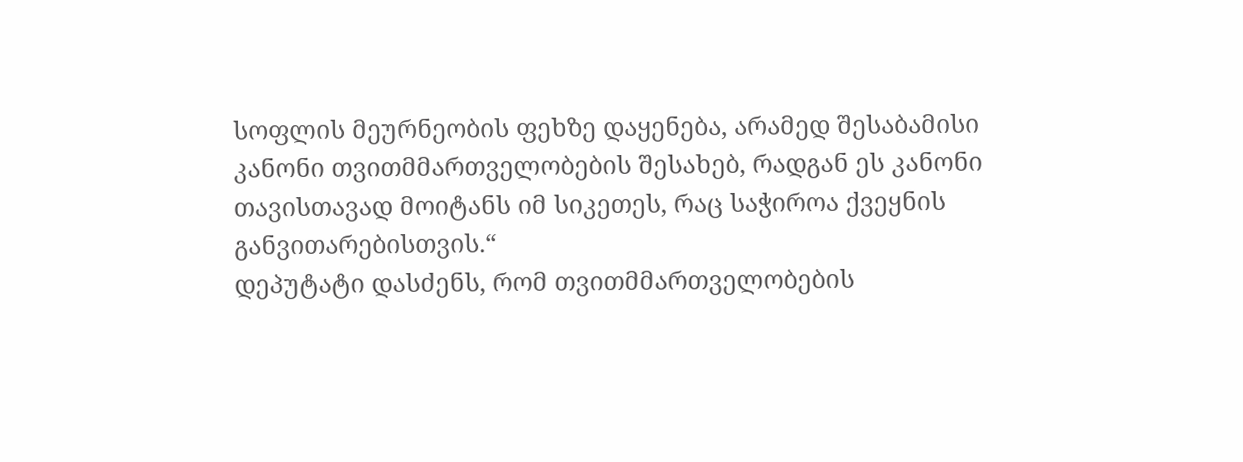სოფლის მეურნეობის ფეხზე დაყენება, არამედ შესაბამისი კანონი თვითმმართველობების შესახებ, რადგან ეს კანონი თავისთავად მოიტანს იმ სიკეთეს, რაც საჭიროა ქვეყნის განვითარებისთვის.“
დეპუტატი დასძენს, რომ თვითმმართველობების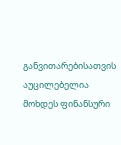განვითარებისათვის აუცილებელია მოხდეს ფინანსური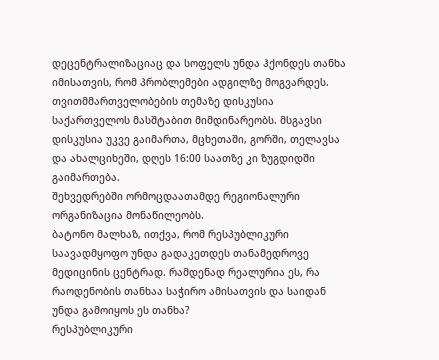დეცენტრალიზაციაც და სოფელს უნდა ჰქონდეს თანხა იმისათვის, რომ პრობლემები ადგილზე მოგვარდეს.
თვითმმართველობების თემაზე დისკუსია საქართველოს მასშტაბით მიმდინარეობს. მსგავსი დისკუსია უკვე გაიმართა, მცხეთაში, გორში, თელავსა და ახალციხეში, დღეს 16:00 საათზე კი ზუგდიდში გაიმართება.
შეხვედრებში ორმოცდაათამდე რეგიონალური ორგანიზაცია მონაწილეობს.
ბატონო მალხაზ, ითქვა, რომ რესპუბლიკური საავადმყოფო უნდა გადაკეთდეს თანამედროვე მედიცინის ცენტრად. რამდენად რეალურია ეს, რა რაოდენობის თანხაა საჭირო ამისათვის და საიდან უნდა გამოიყოს ეს თანხა?
რესპუბლიკური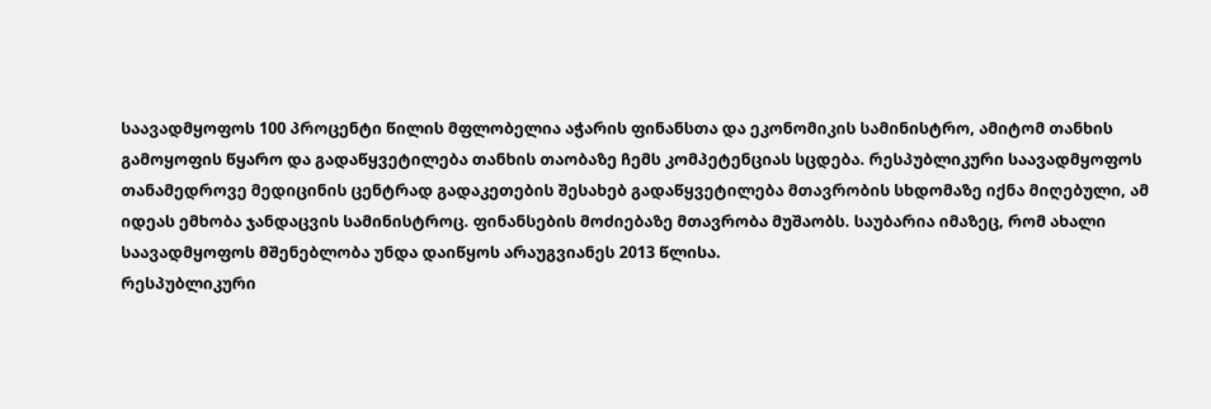საავადმყოფოს 100 პროცენტი წილის მფლობელია აჭარის ფინანსთა და ეკონომიკის სამინისტრო, ამიტომ თანხის გამოყოფის წყარო და გადაწყვეტილება თანხის თაობაზე ჩემს კომპეტენციას სცდება. რესპუბლიკური საავადმყოფოს თანამედროვე მედიცინის ცენტრად გადაკეთების შესახებ გადაწყვეტილება მთავრობის სხდომაზე იქნა მიღებული, ამ იდეას ემხობა ჯანდაცვის სამინისტროც. ფინანსების მოძიებაზე მთავრობა მუშაობს. საუბარია იმაზეც, რომ ახალი საავადმყოფოს მშენებლობა უნდა დაიწყოს არაუგვიანეს 2013 წლისა.
რესპუბლიკური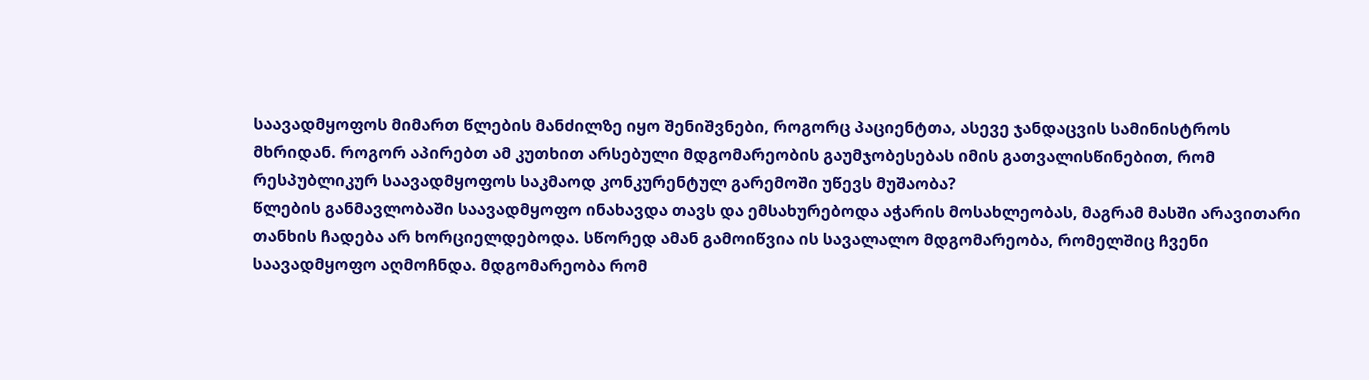საავადმყოფოს მიმართ წლების მანძილზე იყო შენიშვნები, როგორც პაციენტთა, ასევე ჯანდაცვის სამინისტროს მხრიდან. როგორ აპირებთ ამ კუთხით არსებული მდგომარეობის გაუმჯობესებას იმის გათვალისწინებით, რომ რესპუბლიკურ საავადმყოფოს საკმაოდ კონკურენტულ გარემოში უწევს მუშაობა?
წლების განმავლობაში საავადმყოფო ინახავდა თავს და ემსახურებოდა აჭარის მოსახლეობას, მაგრამ მასში არავითარი თანხის ჩადება არ ხორციელდებოდა. სწორედ ამან გამოიწვია ის სავალალო მდგომარეობა, რომელშიც ჩვენი საავადმყოფო აღმოჩნდა. მდგომარეობა რომ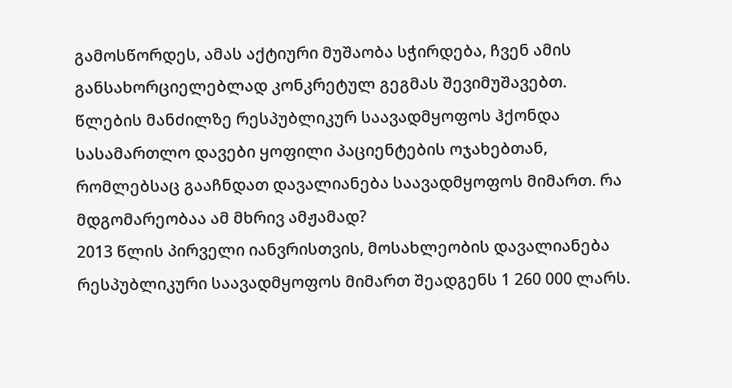გამოსწორდეს, ამას აქტიური მუშაობა სჭირდება, ჩვენ ამის განსახორციელებლად კონკრეტულ გეგმას შევიმუშავებთ.
წლების მანძილზე რესპუბლიკურ საავადმყოფოს ჰქონდა სასამართლო დავები ყოფილი პაციენტების ოჯახებთან, რომლებსაც გააჩნდათ დავალიანება საავადმყოფოს მიმართ. რა მდგომარეობაა ამ მხრივ ამჟამად?
2013 წლის პირველი იანვრისთვის, მოსახლეობის დავალიანება რესპუბლიკური საავადმყოფოს მიმართ შეადგენს 1 260 000 ლარს.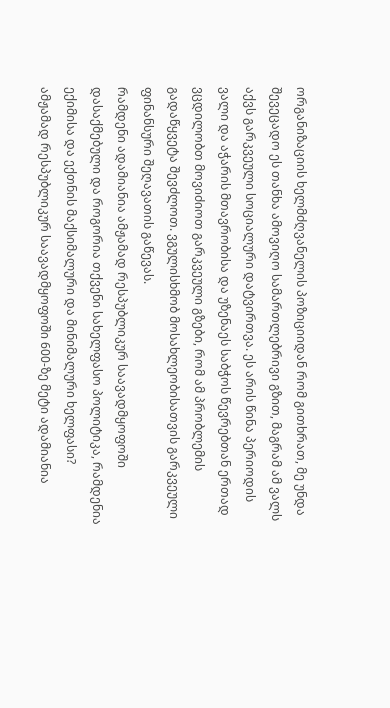ორგანიზაციის ხელმძღვანელის პოზიციიდან რომ გითხრათ, მე უნდა შევეცადო ეს თანხა ამოვიღო სამართლებრივი გზით, მაგრამ ამ ვალს აქვს გარკვეული სოციალური დატვირთვა. ეს არის წინა პერიოდის ვალი და აჭარის მთავრობისა და უზენაეს საბჭოს წევრებთან ერთად ვცდილობთ მოვიძიოთ გარკვეული გზები, რომ ამ პრობლემის გადაწყვეტა შევძლოთ. ვგულისხმობ მოსახლეობისათვის გარკვეული ფინანსური შეღავათის გაწევას.
რამდენი ადამიანია ამჟამად რესპუბლიკურ საავადმყოფოში დასაქმებული და როგორია თქვენი სახელფასო პოლიტიკა, რამდენია ექიმისა და ექთნის მაქსიმალური და მინიმალური ხელფასი?
ამჟამად რესპუბლიკურ საავადმყოფოში 600-ზე მეტი ადამიანია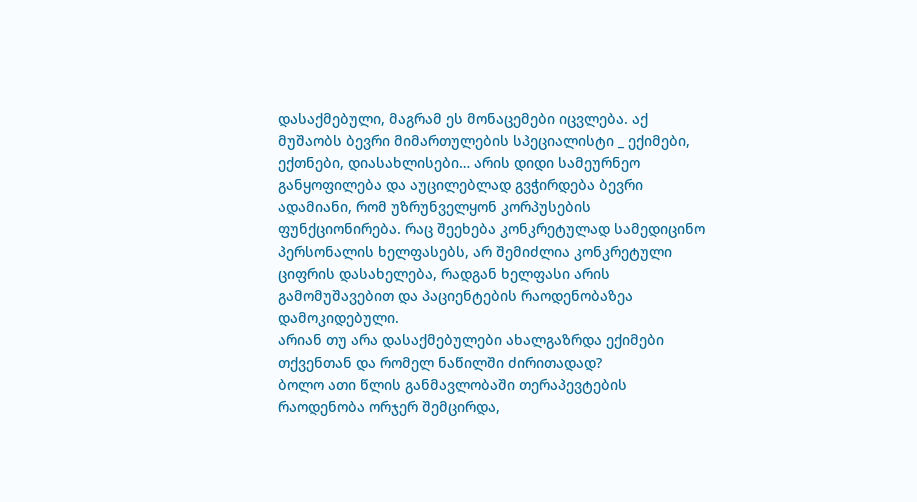დასაქმებული, მაგრამ ეს მონაცემები იცვლება. აქ მუშაობს ბევრი მიმართულების სპეციალისტი _ ექიმები, ექთნები, დიასახლისები… არის დიდი სამეურნეო განყოფილება და აუცილებლად გვჭირდება ბევრი ადამიანი, რომ უზრუნველყონ კორპუსების ფუნქციონირება. რაც შეეხება კონკრეტულად სამედიცინო პერსონალის ხელფასებს, არ შემიძლია კონკრეტული ციფრის დასახელება, რადგან ხელფასი არის გამომუშავებით და პაციენტების რაოდენობაზეა დამოკიდებული.
არიან თუ არა დასაქმებულები ახალგაზრდა ექიმები თქვენთან და რომელ ნაწილში ძირითადად?
ბოლო ათი წლის განმავლობაში თერაპევტების რაოდენობა ორჯერ შემცირდა,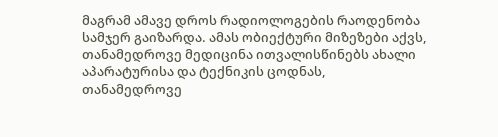მაგრამ ამავე დროს რადიოლოგების რაოდენობა სამჯერ გაიზარდა. ამას ობიექტური მიზეზები აქვს, თანამედროვე მედიცინა ითვალისწინებს ახალი აპარატურისა და ტექნიკის ცოდნას, თანამედროვე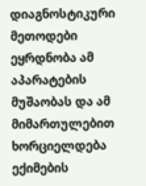დიაგნოსტიკური მეთოდები ეყრდნობა ამ აპარატების მუშაობას და ამ მიმართულებით ხორციელდება ექიმების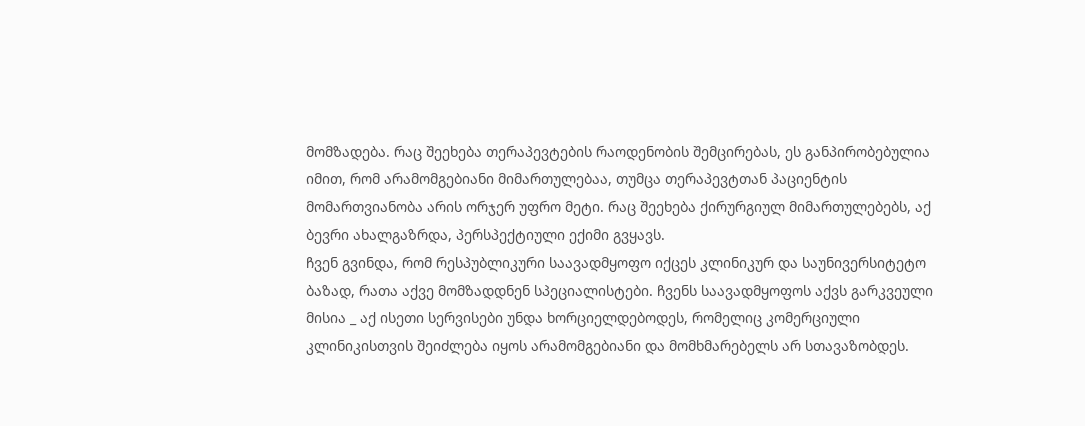მომზადება. რაც შეეხება თერაპევტების რაოდენობის შემცირებას, ეს განპირობებულია იმით, რომ არამომგებიანი მიმართულებაა, თუმცა თერაპევტთან პაციენტის მომართვიანობა არის ორჯერ უფრო მეტი. რაც შეეხება ქირურგიულ მიმართულებებს, აქ ბევრი ახალგაზრდა, პერსპექტიული ექიმი გვყავს.
ჩვენ გვინდა, რომ რესპუბლიკური საავადმყოფო იქცეს კლინიკურ და საუნივერსიტეტო ბაზად, რათა აქვე მომზადდნენ სპეციალისტები. ჩვენს საავადმყოფოს აქვს გარკვეული მისია _ აქ ისეთი სერვისები უნდა ხორციელდებოდეს, რომელიც კომერციული კლინიკისთვის შეიძლება იყოს არამომგებიანი და მომხმარებელს არ სთავაზობდეს.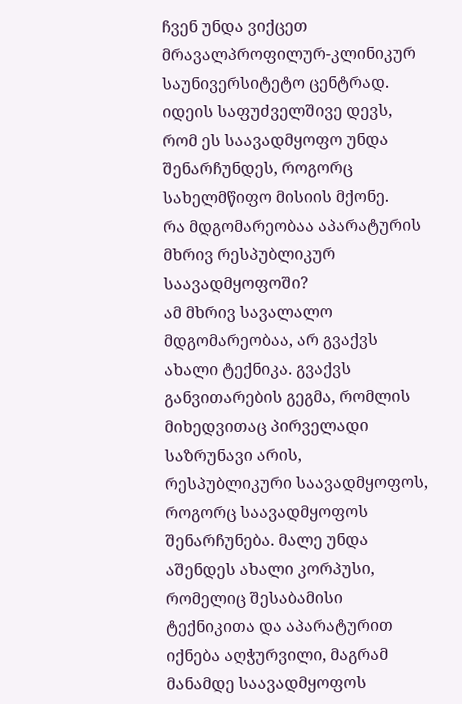ჩვენ უნდა ვიქცეთ მრავალპროფილურ-კლინიკურ საუნივერსიტეტო ცენტრად. იდეის საფუძველშივე დევს, რომ ეს საავადმყოფო უნდა შენარჩუნდეს, როგორც სახელმწიფო მისიის მქონე.
რა მდგომარეობაა აპარატურის მხრივ რესპუბლიკურ საავადმყოფოში?
ამ მხრივ სავალალო მდგომარეობაა, არ გვაქვს ახალი ტექნიკა. გვაქვს განვითარების გეგმა, რომლის მიხედვითაც პირველადი საზრუნავი არის, რესპუბლიკური საავადმყოფოს, როგორც საავადმყოფოს შენარჩუნება. მალე უნდა აშენდეს ახალი კორპუსი, რომელიც შესაბამისი ტექნიკითა და აპარატურით იქნება აღჭურვილი, მაგრამ მანამდე საავადმყოფოს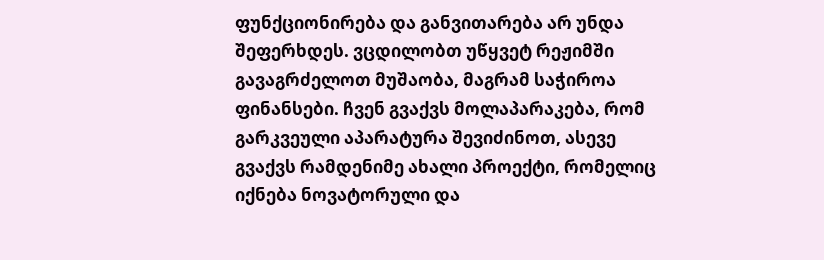ფუნქციონირება და განვითარება არ უნდა შეფერხდეს. ვცდილობთ უწყვეტ რეჟიმში გავაგრძელოთ მუშაობა, მაგრამ საჭიროა ფინანსები. ჩვენ გვაქვს მოლაპარაკება, რომ გარკვეული აპარატურა შევიძინოთ, ასევე გვაქვს რამდენიმე ახალი პროექტი, რომელიც იქნება ნოვატორული და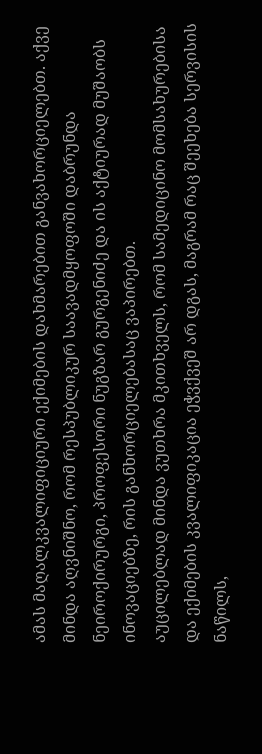ამას მაღალკვალიფიციური ექიმების დახმარებით განვახორციელებთ. აქვე მინდა აღვნიშნო, რომ რესპუბლიკურ საავადმყოფოში დაბრუნდა ნეიროქირურგი, პროფესორი ნუგზარ გურგენიძე და ის აქტიურად მუშაობს ინოვაციებზე, რის განხორციელებასაც ვაპირებთ.
აუცილებლად მინდა ვუთხრა მკითხველს, რომ სამედიცინო მომსახურებისა და ექიმების კვალიფიკაცია ეჭვქვეშ არ დგას, მაგრამ რაც შეეხება სერვისის ნაწილს,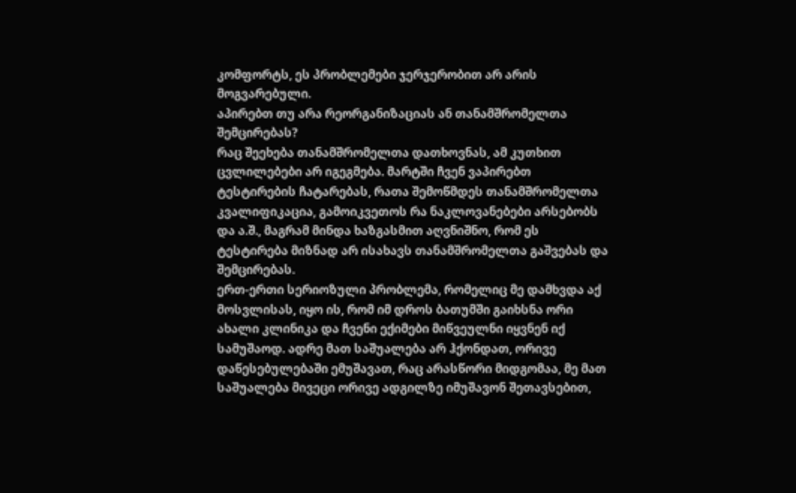კომფორტს, ეს პრობლემები ჯერჯერობით არ არის მოგვარებული.
აპირებთ თუ არა რეორგანიზაციას ან თანამშრომელთა შემცირებას?
რაც შეეხება თანამშრომელთა დათხოვნას, ამ კუთხით ცვლილებები არ იგეგმება. მარტში ჩვენ ვაპირებთ ტესტირების ჩატარებას, რათა შემოწმდეს თანამშრომელთა კვალიფიკაცია, გამოიკვეთოს რა ნაკლოვანებები არსებობს და ა.შ., მაგრამ მინდა ხაზგასმით აღვნიშნო, რომ ეს ტესტირება მიზნად არ ისახავს თანამშრომელთა გაშვებას და შემცირებას.
ერთ-ერთი სერიოზული პრობლემა, რომელიც მე დამხვდა აქ მოსვლისას, იყო ის, რომ იმ დროს ბათუმში გაიხსნა ორი ახალი კლინიკა და ჩვენი ექიმები მიწვეულნი იყვნენ იქ სამუშაოდ. ადრე მათ საშუალება არ ჰქონდათ, ორივე დაწესებულებაში ემუშავათ, რაც არასწორი მიდგომაა, მე მათ საშუალება მივეცი ორივე ადგილზე იმუშავონ შეთავსებით,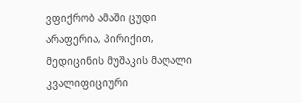ვფიქრობ ამაში ცუდი არაფერია, პირიქით, მედიცინის მუშაკის მაღალი კვალიფიციური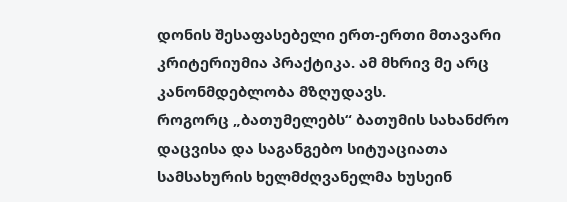დონის შესაფასებელი ერთ-ერთი მთავარი კრიტერიუმია პრაქტიკა. ამ მხრივ მე არც კანონმდებლობა მზღუდავს.
როგორც „ბათუმელებს“ ბათუმის სახანძრო დაცვისა და საგანგებო სიტუაციათა სამსახურის ხელმძღვანელმა ხუსეინ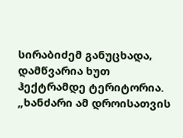სირაბიძემ განუცხადა, დამწვარია ხუთ ჰექტრამდე ტერიტორია.
„ხანძარი ამ დროისათვის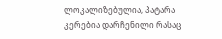ლოკალიზებულია, პატარა კერებია დარჩენილი რასაც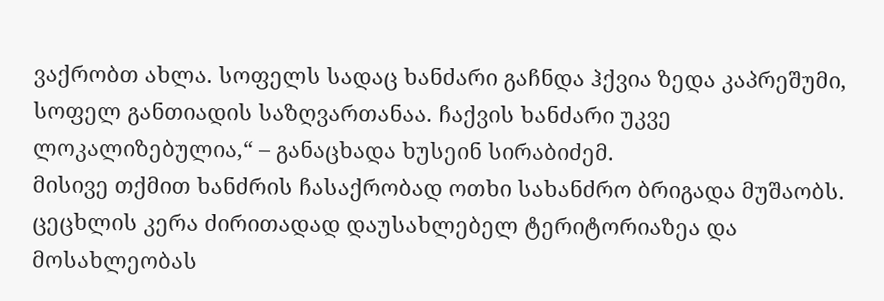ვაქრობთ ახლა. სოფელს სადაც ხანძარი გაჩნდა ჰქვია ზედა კაპრეშუმი, სოფელ განთიადის საზღვართანაა. ჩაქვის ხანძარი უკვე ლოკალიზებულია,“ – განაცხადა ხუსეინ სირაბიძემ.
მისივე თქმით ხანძრის ჩასაქრობად ოთხი სახანძრო ბრიგადა მუშაობს. ცეცხლის კერა ძირითადად დაუსახლებელ ტერიტორიაზეა და მოსახლეობას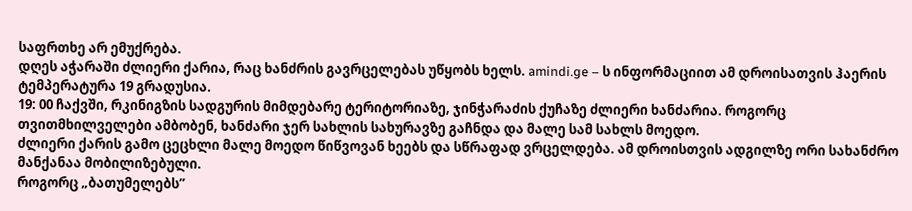საფრთხე არ ემუქრება.
დღეს აჭარაში ძლიერი ქარია, რაც ხანძრის გავრცელებას უწყობს ხელს. amindi.ge – ს ინფორმაციით ამ დროისათვის ჰაერის ტემპერატურა 19 გრადუსია.
19: 00 ჩაქვში, რკინიგზის სადგურის მიმდებარე ტერიტორიაზე, ჯინჭარაძის ქუჩაზე ძლიერი ხანძარია. როგორც თვითმხილველები ამბობენ, ხანძარი ჯერ სახლის სახურავზე გაჩნდა და მალე სამ სახლს მოედო.
ძლიერი ქარის გამო ცეცხლი მალე მოედო წიწვოვან ხეებს და სწრაფად ვრცელდება. ამ დროისთვის ადგილზე ორი სახანძრო მანქანაა მობილიზებული.
როგორც „ბათუმელებს”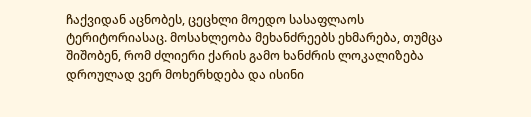ჩაქვიდან აცნობეს, ცეცხლი მოედო სასაფლაოს ტერიტორიასაც. მოსახლეობა მეხანძრეებს ეხმარება, თუმცა შიშობენ, რომ ძლიერი ქარის გამო ხანძრის ლოკალიზება დროულად ვერ მოხერხდება და ისინი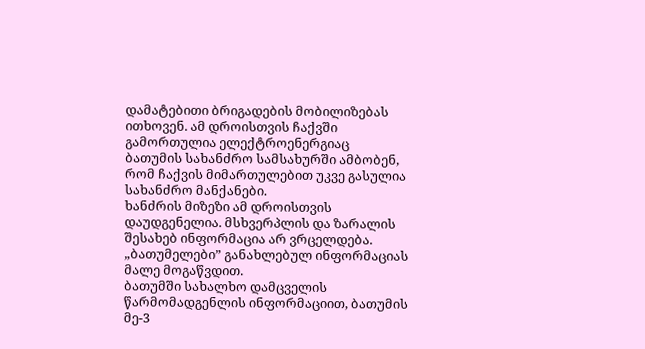დამატებითი ბრიგადების მობილიზებას ითხოვენ. ამ დროისთვის ჩაქვში გამორთულია ელექტროენერგიაც
ბათუმის სახანძრო სამსახურში ამბობენ, რომ ჩაქვის მიმართულებით უკვე გასულია სახანძრო მანქანები.
ხანძრის მიზეზი ამ დროისთვის დაუდგენელია. მსხვერპლის და ზარალის შესახებ ინფორმაცია არ ვრცელდება.
„ბათუმელები” განახლებულ ინფორმაციას მალე მოგაწვდით.
ბათუმში სახალხო დამცველის წარმომადგენლის ინფორმაციით, ბათუმის მე-3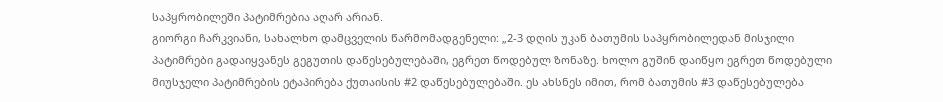საპყრობილეში პატიმრებია აღარ არიან.
გიორგი ჩარკვიანი, სახალხო დამცველის წარმომადგენელი: „2-3 დღის უკან ბათუმის საპყრობილედან მისჯილი პატიმრები გადაიყვანეს გეგუთის დაწესებულებაში, ეგრეთ წოდებულ ზონაზე. ხოლო გუშინ დაიწყო ეგრეთ წოდებული მიუსჯელი პატიმრების ეტაპირება ქუთაისის #2 დაწესებულებაში. ეს ახსნეს იმით, რომ ბათუმის #3 დაწესებულება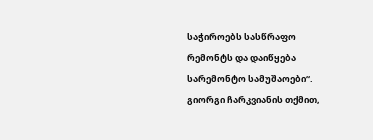საჭიროებს სასწრაფო რემონტს და დაიწყება სარემონტო სამუშაოები“.
გიორგი ჩარკვიანის თქმით,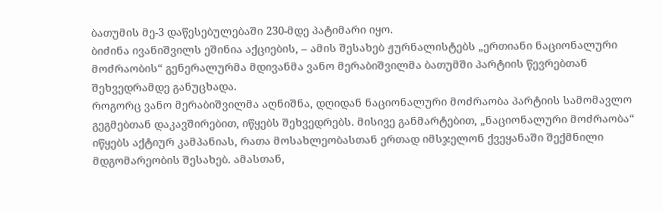ბათუმის მე-3 დაწესებულებაში 230-მდე პატიმარი იყო.
ბიძინა ივანიშვილს ეშინია აქციების, – ამის შესახებ ჟურნალისტებს „ერთიანი ნაციონალური მოძრაობის“ გენერალურმა მდივანმა ვანო მერაბიშვილმა ბათუმში პარტიის წევრებთან შეხვედრამდე განუცხადა.
როგორც ვანო მერაბიშვილმა აღნიშნა, დღიდან ნაციონალური მოძრაობა პარტიის სამომავლო გეგმებთან დაკავშირებით, იწყებს შეხვედრებს. მისივე განმარტებით, „ნაციონალური მოძრაობა“ იწყებს აქტიურ კამპანიას, რათა მოსახლეობასთან ერთად იმსჯელონ ქვეყანაში შექმნილი მდგომარეობის შესახებ. ამასთან,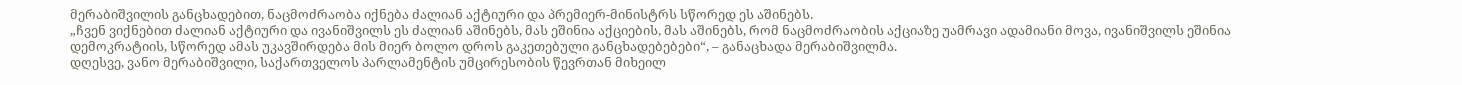მერაბიშვილის განცხადებით, ნაცმოძრაობა იქნება ძალიან აქტიური და პრემიერ-მინისტრს სწორედ ეს აშინებს.
„ჩვენ ვიქნებით ძალიან აქტიური და ივანიშვილს ეს ძალიან აშინებს, მას ეშინია აქციების, მას აშინებს, რომ ნაცმოძრაობის აქციაზე უამრავი ადამიანი მოვა, ივანიშვილს ეშინია დემოკრატიის, სწორედ ამას უკავშირდება მის მიერ ბოლო დროს გაკეთებული განცხადებებები“, – განაცხადა მერაბიშვილმა.
დღესვე, ვანო მერაბიშვილი, საქართველოს პარლამენტის უმცირესობის წევრთან მიხეილ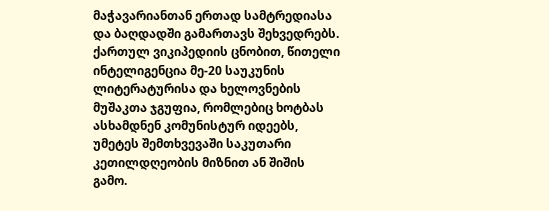მაჭავარიანთან ერთად სამტრედიასა და ბაღდადში გამართავს შეხვედრებს.
ქართულ ვიკიპედიის ცნობით, წითელი ინტელიგენცია მე-20 საუკუნის ლიტერატურისა და ხელოვნების მუშაკთა ჯგუფია, რომლებიც ხოტბას ასხამდნენ კომუნისტურ იდეებს, უმეტეს შემთხვევაში საკუთარი კეთილდღეობის მიზნით ან შიშის გამო.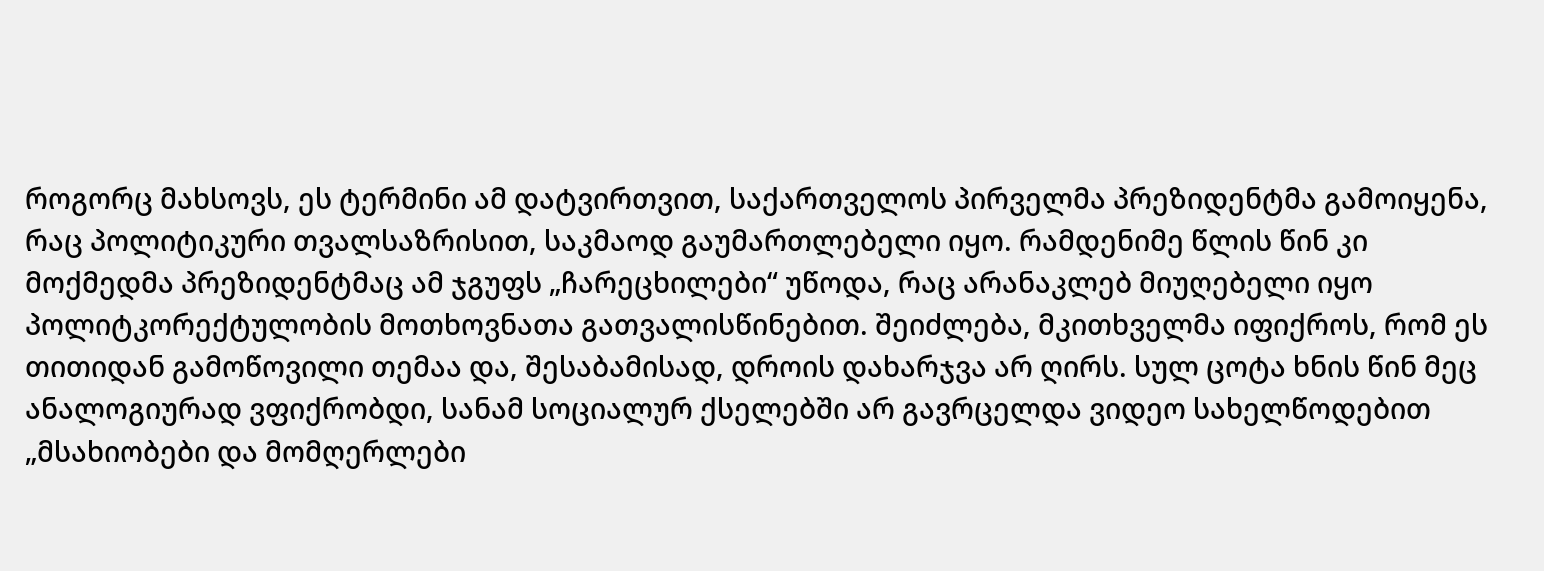როგორც მახსოვს, ეს ტერმინი ამ დატვირთვით, საქართველოს პირველმა პრეზიდენტმა გამოიყენა, რაც პოლიტიკური თვალსაზრისით, საკმაოდ გაუმართლებელი იყო. რამდენიმე წლის წინ კი მოქმედმა პრეზიდენტმაც ამ ჯგუფს „ჩარეცხილები“ უწოდა, რაც არანაკლებ მიუღებელი იყო პოლიტკორექტულობის მოთხოვნათა გათვალისწინებით. შეიძლება, მკითხველმა იფიქროს, რომ ეს თითიდან გამოწოვილი თემაა და, შესაბამისად, დროის დახარჯვა არ ღირს. სულ ცოტა ხნის წინ მეც ანალოგიურად ვფიქრობდი, სანამ სოციალურ ქსელებში არ გავრცელდა ვიდეო სახელწოდებით „მსახიობები და მომღერლები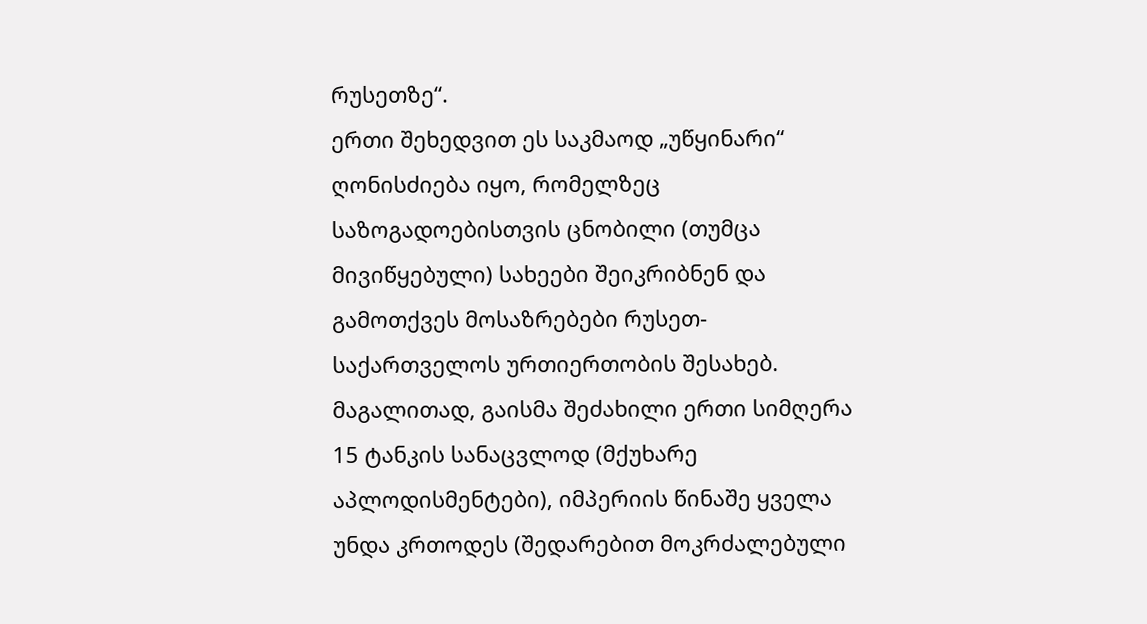რუსეთზე“.
ერთი შეხედვით ეს საკმაოდ „უწყინარი“ ღონისძიება იყო, რომელზეც საზოგადოებისთვის ცნობილი (თუმცა მივიწყებული) სახეები შეიკრიბნენ და გამოთქვეს მოსაზრებები რუსეთ-საქართველოს ურთიერთობის შესახებ. მაგალითად, გაისმა შეძახილი ერთი სიმღერა 15 ტანკის სანაცვლოდ (მქუხარე აპლოდისმენტები), იმპერიის წინაშე ყველა უნდა კრთოდეს (შედარებით მოკრძალებული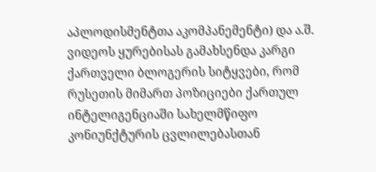აპლოდისმენტთა აკომპანემენტი) და ა.შ. ვიდეოს ყურებისას გამახსენდა კარგი ქართველი ბლოგერის სიტყვები, რომ რუსეთის მიმართ პოზიციები ქართულ ინტელიგენციაში სახელმწიფო კონიუნქტურის ცვლილებასთან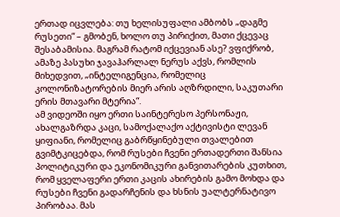ერთად იცვლება: თუ ხელისუფალი ამბობს „დაგმე რუსეთი“ – გმობენ, ხოლო თუ პირიქით, მათი ქცევაც შესაბამისია. მაგრამ რატომ იქცევიან ასე? ვფიქრობ, ამაზე პასუხი ჯავაჰარლალ ნერუს აქვს, რომლის მიხედვით, „ინტელიგენცია, რომელიც კოლონიზატორების მიერ არის აღზრდილი, საკუთარი ერის მთავარი მტერია“.
ამ ვიდეოში იყო ერთი საინტერესო პერსონაჟი, ახალგაზრდა კაცი, სამოქალაქო აქტივისტი ლევან ყიფიანი, რომელიც გაბრწყინებული თვალებით გვიმტკიცებდა, რომ რუსები ჩვენი ერთადერთი შანსია პოლიტიკური და ეკონომიკური განვითარების კუთხით, რომ ყველაფერი ერთი კაცის ახირების გამო მოხდა და რუსები ჩვენი გადარჩენის და ხსნის უალტერნატივო პირობაა. მას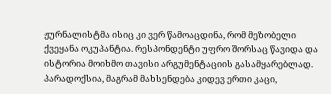ჟურნალისტმა ისიც კი ვერ წამოაცდინა, რომ მეზობელი ქვეყანა ოკუპანტია. რესპონდენტი უფრო შორსაც წავიდა და ისტორია მოიხმო თავისი არგუმენტაციის გასამყარებლად. პარადოქსია, მაგრამ მახსენდება კიდევ ერთი კაცი,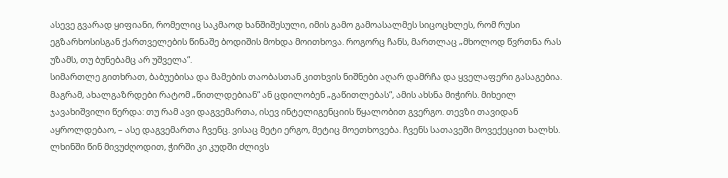ასევე გვარად ყიფიანი, რომელიც საკმაოდ ხანშიშესული, იმის გამო გამოასალმეს სიცოცხლეს, რომ რუსი ეგზარხოსისგან ქართველების წინაშე ბოდიშის მოხდა მოითხოვა. როგორც ჩანს, მართლაც „მხოლოდ წვრთნა რას უზამს, თუ ბუნებამც არ უშველა“.
სიმართლე გითხრათ, ბაბუებისა და მამების თაობასთან კითხვის ნიშნები აღარ დამრჩა და ყველაფერი გასაგებია. მაგრამ, ახალგაზრდები რატომ „წითლდებიან“ ან ცდილობენ „გაწითლებას“, ამის ახსნა მიჭირს. მიხეილ ჯავახიშვილი წერდა: თუ რამ ავი დაგვემართა, ისევ ინტელიგენციის წყალობით გვერგო. თევზი თავიდან აყროლდებაო, – ასე დაგვემართა ჩვენც. ვისაც მეტი ერგო, მეტიც მოეთხოვება. ჩვენს სათავეში მოვექეცით ხალხს. ლხინში წინ მივუძღოდით, ჭირში კი კუდში ძლივს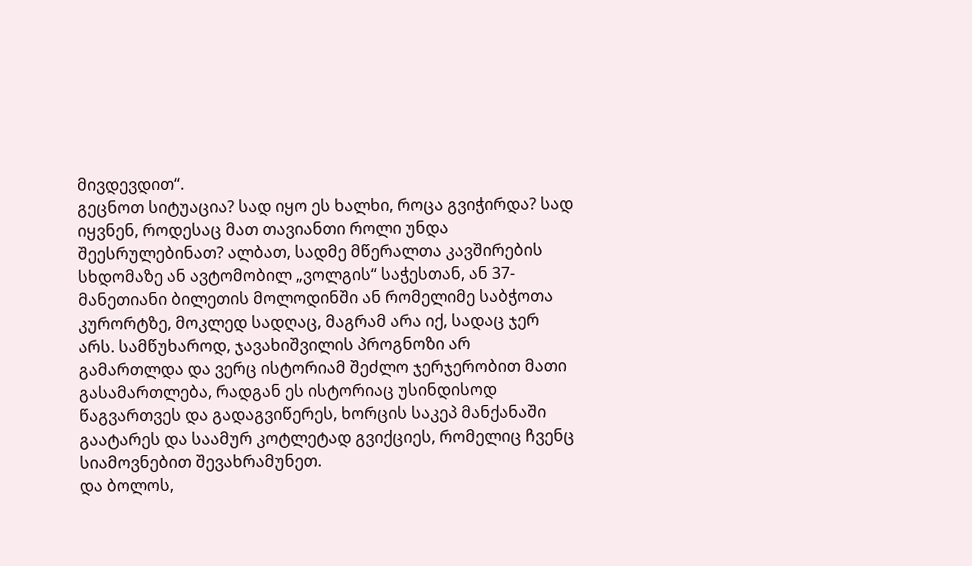მივდევდით“.
გეცნოთ სიტუაცია? სად იყო ეს ხალხი, როცა გვიჭირდა? სად იყვნენ, როდესაც მათ თავიანთი როლი უნდა შეესრულებინათ? ალბათ, სადმე მწერალთა კავშირების სხდომაზე ან ავტომობილ „ვოლგის“ საჭესთან, ან 37-მანეთიანი ბილეთის მოლოდინში ან რომელიმე საბჭოთა კურორტზე, მოკლედ სადღაც, მაგრამ არა იქ, სადაც ჯერ არს. სამწუხაროდ, ჯავახიშვილის პროგნოზი არ გამართლდა და ვერც ისტორიამ შეძლო ჯერჯერობით მათი გასამართლება, რადგან ეს ისტორიაც უსინდისოდ წაგვართვეს და გადაგვიწერეს, ხორცის საკეპ მანქანაში გაატარეს და საამურ კოტლეტად გვიქციეს, რომელიც ჩვენც სიამოვნებით შევახრამუნეთ.
და ბოლოს,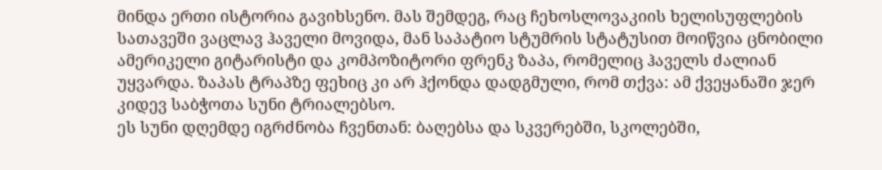მინდა ერთი ისტორია გავიხსენო. მას შემდეგ, რაც ჩეხოსლოვაკიის ხელისუფლების სათავეში ვაცლავ ჰაველი მოვიდა, მან საპატიო სტუმრის სტატუსით მოიწვია ცნობილი ამერიკელი გიტარისტი და კომპოზიტორი ფრენკ ზაპა, რომელიც ჰაველს ძალიან უყვარდა. ზაპას ტრაპზე ფეხიც კი არ ჰქონდა დადგმული, რომ თქვა: ამ ქვეყანაში ჯერ კიდევ საბჭოთა სუნი ტრიალებსო.
ეს სუნი დღემდე იგრძნობა ჩვენთან: ბაღებსა და სკვერებში, სკოლებში,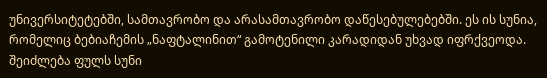უნივერსიტეტებში, სამთავრობო და არასამთავრობო დაწესებულებებში. ეს ის სუნია, რომელიც ბებიაჩემის „ნაფტალინით“ გამოტენილი კარადიდან უხვად იფრქვეოდა. შეიძლება ფულს სუნი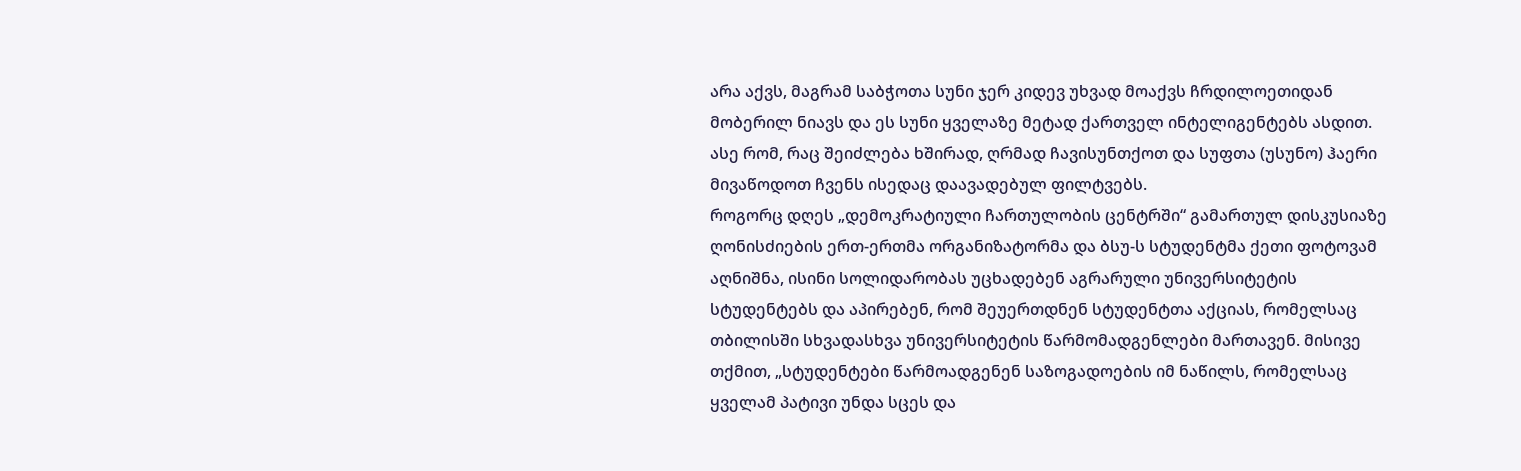არა აქვს, მაგრამ საბჭოთა სუნი ჯერ კიდევ უხვად მოაქვს ჩრდილოეთიდან მობერილ ნიავს და ეს სუნი ყველაზე მეტად ქართველ ინტელიგენტებს ასდით. ასე რომ, რაც შეიძლება ხშირად, ღრმად ჩავისუნთქოთ და სუფთა (უსუნო) ჰაერი მივაწოდოთ ჩვენს ისედაც დაავადებულ ფილტვებს.
როგორც დღეს „დემოკრატიული ჩართულობის ცენტრში“ გამართულ დისკუსიაზე ღონისძიების ერთ-ერთმა ორგანიზატორმა და ბსუ-ს სტუდენტმა ქეთი ფოტოვამ აღნიშნა, ისინი სოლიდარობას უცხადებენ აგრარული უნივერსიტეტის სტუდენტებს და აპირებენ, რომ შეუერთდნენ სტუდენტთა აქციას, რომელსაც თბილისში სხვადასხვა უნივერსიტეტის წარმომადგენლები მართავენ. მისივე თქმით, „სტუდენტები წარმოადგენენ საზოგადოების იმ ნაწილს, რომელსაც ყველამ პატივი უნდა სცეს და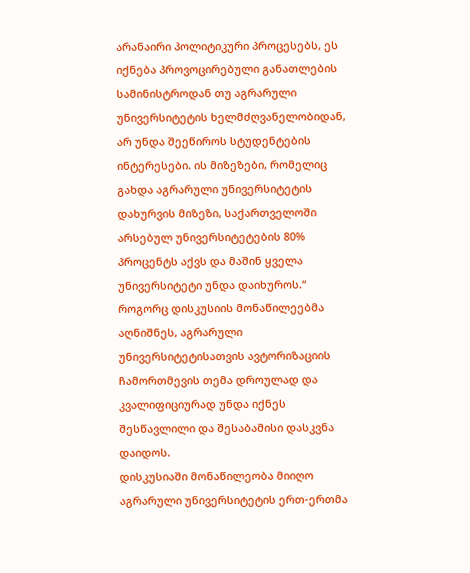არანაირი პოლიტიკური პროცესებს, ეს იქნება პროვოცირებული განათლების სამინისტროდან თუ აგრარული უნივერსიტეტის ხელმძღვანელობიდან, არ უნდა შეეწიროს სტუდენტების ინტერესები. ის მიზეზები, რომელიც გახდა აგრარული უნივერსიტეტის დახურვის მიზეზი, საქართველოში არსებულ უნივერსიტეტების 80% პროცენტს აქვს და მაშინ ყველა უნივერსიტეტი უნდა დაიხუროს.“
როგორც დისკუსიის მონაწილეებმა აღნიშნეს, აგრარული უნივერსიტეტისათვის ავტორიზაციის ჩამორთმევის თემა დროულად და კვალიფიციურად უნდა იქნეს შესწავლილი და შესაბამისი დასკვნა დაიდოს.
დისკუსიაში მონაწილეობა მიიღო აგრარული უნივერსიტეტის ერთ-ერთმა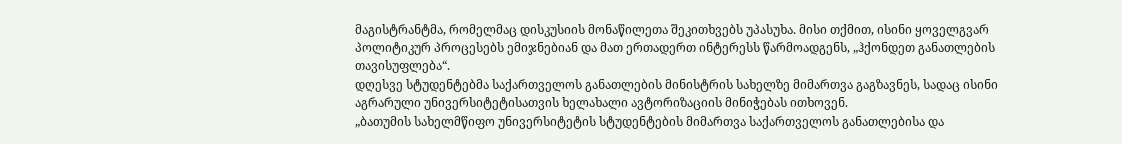მაგისტრანტმა, რომელმაც დისკუსიის მონაწილეთა შეკითხვებს უპასუხა. მისი თქმით, ისინი ყოველგვარ პოლიტიკურ პროცესებს ემიჯნებიან და მათ ერთადერთ ინტერესს წარმოადგენს, „ჰქონდეთ განათლების თავისუფლება“.
დღესვე სტუდენტებმა საქართველოს განათლების მინისტრის სახელზე მიმართვა გაგზავნეს, სადაც ისინი აგრარული უნივერსიტეტისათვის ხელახალი ავტორიზაციის მინიჭებას ითხოვენ.
„ბათუმის სახელმწიფო უნივერსიტეტის სტუდენტების მიმართვა საქართველოს განათლებისა და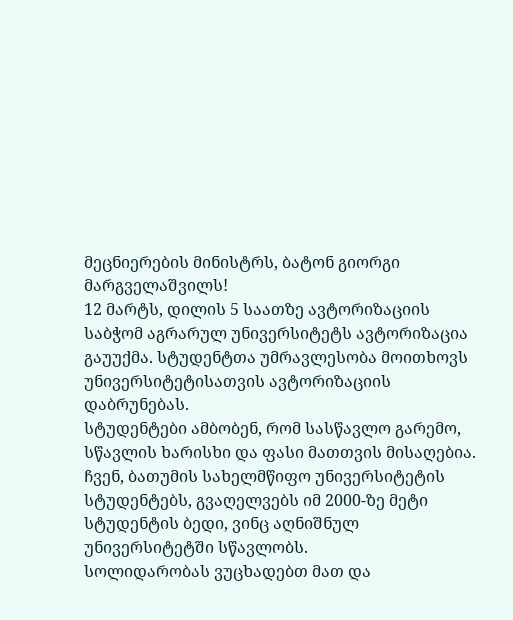მეცნიერების მინისტრს, ბატონ გიორგი მარგველაშვილს!
12 მარტს, დილის 5 საათზე ავტორიზაციის საბჭომ აგრარულ უნივერსიტეტს ავტორიზაცია გაუუქმა. სტუდენტთა უმრავლესობა მოითხოვს უნივერსიტეტისათვის ავტორიზაციის დაბრუნებას.
სტუდენტები ამბობენ, რომ სასწავლო გარემო, სწავლის ხარისხი და ფასი მათთვის მისაღებია. ჩვენ, ბათუმის სახელმწიფო უნივერსიტეტის სტუდენტებს, გვაღელვებს იმ 2000-ზე მეტი სტუდენტის ბედი, ვინც აღნიშნულ უნივერსიტეტში სწავლობს.
სოლიდარობას ვუცხადებთ მათ და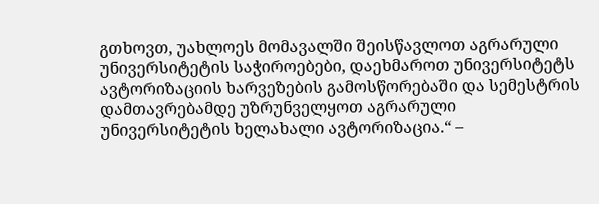გთხოვთ, უახლოეს მომავალში შეისწავლოთ აგრარული უნივერსიტეტის საჭიროებები, დაეხმაროთ უნივერსიტეტს ავტორიზაციის ხარვეზების გამოსწორებაში და სემესტრის დამთავრებამდე უზრუნველყოთ აგრარული უნივერსიტეტის ხელახალი ავტორიზაცია.“ –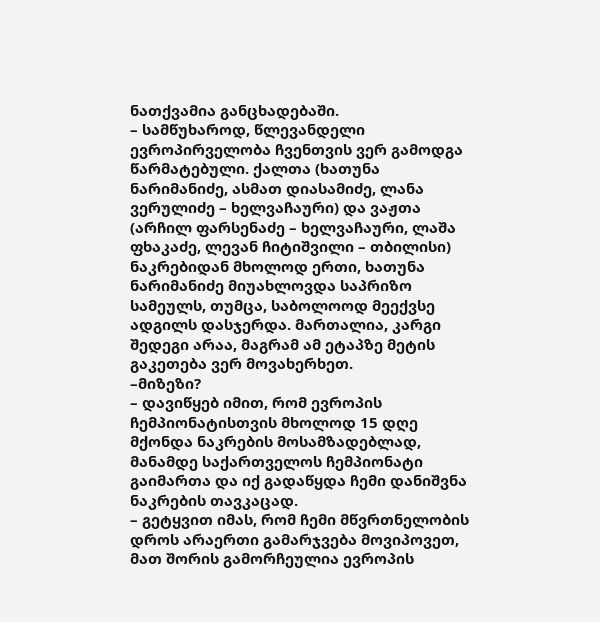ნათქვამია განცხადებაში.
– სამწუხაროდ, წლევანდელი ევროპირველობა ჩვენთვის ვერ გამოდგა წარმატებული. ქალთა (ხათუნა ნარიმანიძე, ასმათ დიასამიძე, ლანა ვერულიძე – ხელვაჩაური) და ვაჟთა (არჩილ ფარსენაძე – ხელვაჩაური, ლაშა ფხაკაძე, ლევან ჩიტიშვილი – თბილისი) ნაკრებიდან მხოლოდ ერთი, ხათუნა ნარიმანიძე მიუახლოვდა საპრიზო სამეულს, თუმცა, საბოლოოდ მეექვსე ადგილს დასჯერდა. მართალია, კარგი შედეგი არაა, მაგრამ ამ ეტაპზე მეტის გაკეთება ვერ მოვახერხეთ.
–მიზეზი?
– დავიწყებ იმით, რომ ევროპის ჩემპიონატისთვის მხოლოდ 15 დღე მქონდა ნაკრების მოსამზადებლად, მანამდე საქართველოს ჩემპიონატი გაიმართა და იქ გადაწყდა ჩემი დანიშვნა ნაკრების თავკაცად.
– გეტყვით იმას, რომ ჩემი მწვრთნელობის დროს არაერთი გამარჯვება მოვიპოვეთ, მათ შორის გამორჩეულია ევროპის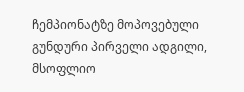ჩემპიონატზე მოპოვებული გუნდური პირველი ადგილი, მსოფლიო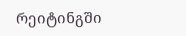რეიტინგში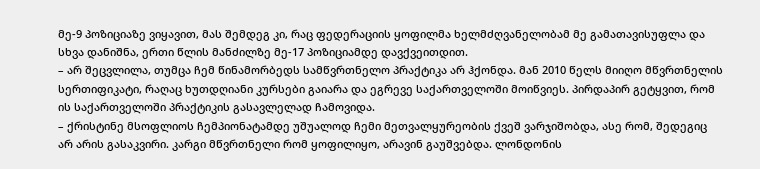მე-9 პოზიციაზე ვიყავით, მას შემდეგ კი, რაც ფედერაციის ყოფილმა ხელმძღვანელობამ მე გამათავისუფლა და სხვა დანიშნა, ერთი წლის მანძილზე მე-17 პოზიციამდე დავქვეითდით.
– არ შეცვლილა, თუმცა ჩემ წინამორბედს სამწვრთნელო პრაქტიკა არ ჰქონდა. მან 2010 წელს მიიღო მწვრთნელის სერთიფიკატი, რაღაც ხუთდღიანი კურსები გაიარა და ეგრევე საქართველოში მოიწვიეს. პირდაპირ გეტყვით, რომ ის საქართველოში პრაქტიკის გასავლელად ჩამოვიდა.
– ქრისტინე მსოფლიოს ჩემპიონატამდე უშუალოდ ჩემი მეთვალყურეობის ქვეშ ვარჯიშობდა, ასე რომ, შედეგიც არ არის გასაკვირი. კარგი მწვრთნელი რომ ყოფილიყო, არავინ გაუშვებდა. ლონდონის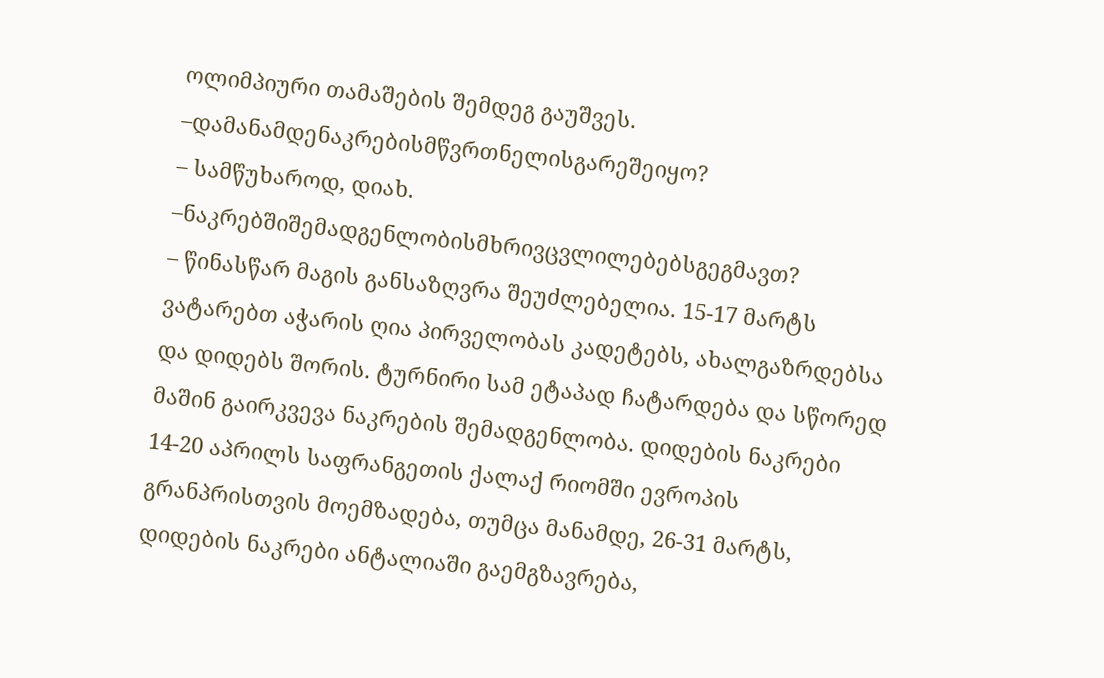ოლიმპიური თამაშების შემდეგ გაუშვეს.
–დამანამდენაკრებისმწვრთნელისგარეშეიყო?
– სამწუხაროდ, დიახ.
–ნაკრებშიშემადგენლობისმხრივცვლილებებსგეგმავთ?
– წინასწარ მაგის განსაზღვრა შეუძლებელია. 15-17 მარტს ვატარებთ აჭარის ღია პირველობას კადეტებს, ახალგაზრდებსა და დიდებს შორის. ტურნირი სამ ეტაპად ჩატარდება და სწორედ მაშინ გაირკვევა ნაკრების შემადგენლობა. დიდების ნაკრები 14-20 აპრილს საფრანგეთის ქალაქ რიომში ევროპის გრანპრისთვის მოემზადება, თუმცა მანამდე, 26-31 მარტს, დიდების ნაკრები ანტალიაში გაემგზავრება,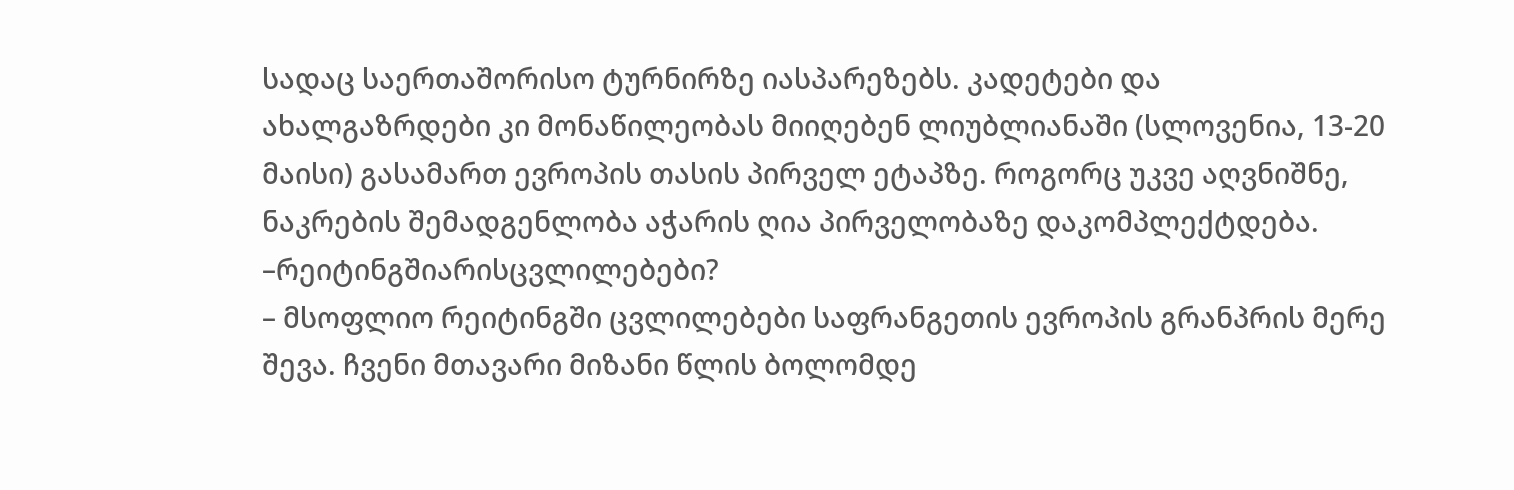სადაც საერთაშორისო ტურნირზე იასპარეზებს. კადეტები და ახალგაზრდები კი მონაწილეობას მიიღებენ ლიუბლიანაში (სლოვენია, 13-20 მაისი) გასამართ ევროპის თასის პირველ ეტაპზე. როგორც უკვე აღვნიშნე, ნაკრების შემადგენლობა აჭარის ღია პირველობაზე დაკომპლექტდება.
–რეიტინგშიარისცვლილებები?
– მსოფლიო რეიტინგში ცვლილებები საფრანგეთის ევროპის გრანპრის მერე შევა. ჩვენი მთავარი მიზანი წლის ბოლომდე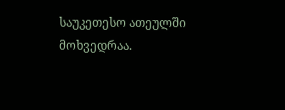საუკეთესო ათეულში მოხვედრაა.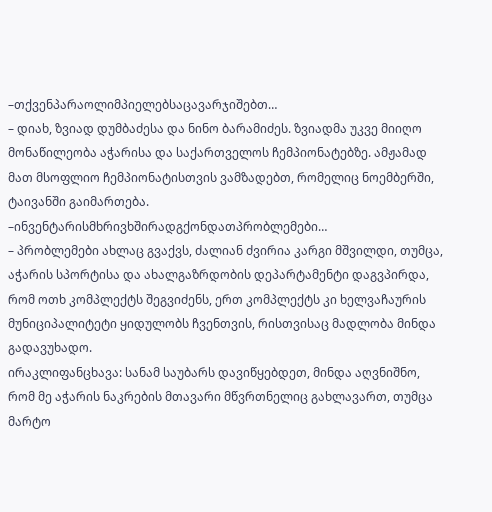–თქვენპარაოლიმპიელებსაცავარჯიშებთ…
– დიახ, ზვიად დუმბაძესა და ნინო ბარამიძეს. ზვიადმა უკვე მიიღო მონაწილეობა აჭარისა და საქართველოს ჩემპიონატებზე. ამჟამად მათ მსოფლიო ჩემპიონატისთვის ვამზადებთ, რომელიც ნოემბერში, ტაივანში გაიმართება.
–ინვენტარისმხრივხშირადგქონდათპრობლემები…
– პრობლემები ახლაც გვაქვს, ძალიან ძვირია კარგი მშვილდი, თუმცა, აჭარის სპორტისა და ახალგაზრდობის დეპარტამენტი დაგვპირდა, რომ ოთხ კომპლექტს შეგვიძენს, ერთ კომპლექტს კი ხელვაჩაურის მუნიციპალიტეტი ყიდულობს ჩვენთვის, რისთვისაც მადლობა მინდა გადავუხადო.
ირაკლიფანცხავა: სანამ საუბარს დავიწყებდეთ, მინდა აღვნიშნო, რომ მე აჭარის ნაკრების მთავარი მწვრთნელიც გახლავართ, თუმცა მარტო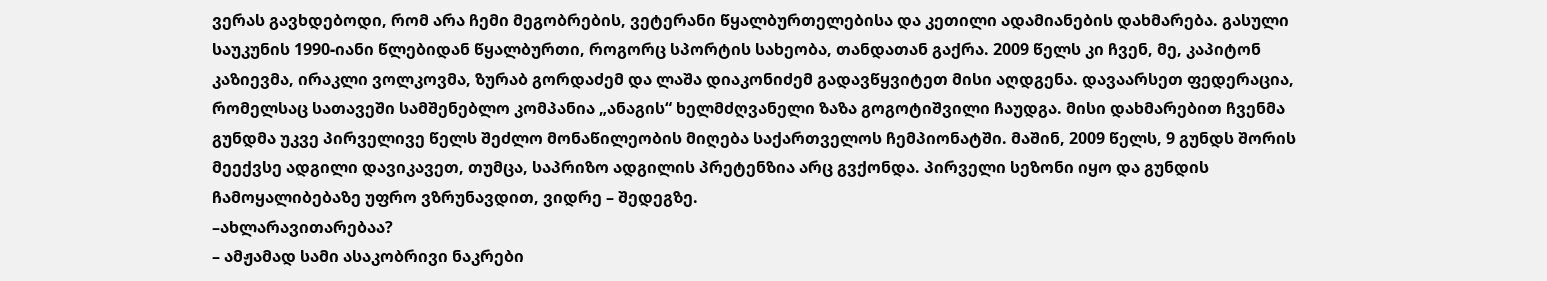ვერას გავხდებოდი, რომ არა ჩემი მეგობრების, ვეტერანი წყალბურთელებისა და კეთილი ადამიანების დახმარება. გასული საუკუნის 1990-იანი წლებიდან წყალბურთი, როგორც სპორტის სახეობა, თანდათან გაქრა. 2009 წელს კი ჩვენ, მე, კაპიტონ კაზიევმა, ირაკლი ვოლკოვმა, ზურაბ გორდაძემ და ლაშა დიაკონიძემ გადავწყვიტეთ მისი აღდგენა. დავაარსეთ ფედერაცია, რომელსაც სათავეში სამშენებლო კომპანია „ანაგის“ ხელმძღვანელი ზაზა გოგოტიშვილი ჩაუდგა. მისი დახმარებით ჩვენმა გუნდმა უკვე პირველივე წელს შეძლო მონაწილეობის მიღება საქართველოს ჩემპიონატში. მაშინ, 2009 წელს, 9 გუნდს შორის მეექვსე ადგილი დავიკავეთ, თუმცა, საპრიზო ადგილის პრეტენზია არც გვქონდა. პირველი სეზონი იყო და გუნდის ჩამოყალიბებაზე უფრო ვზრუნავდით, ვიდრე – შედეგზე.
–ახლარავითარებაა?
– ამჟამად სამი ასაკობრივი ნაკრები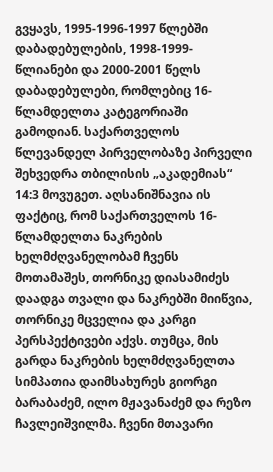გვყავს, 1995-1996-1997 წლებში დაბადებულების, 1998-1999-წლიანები და 2000-2001 წელს დაბადებულები, რომლებიც 16-წლამდელთა კატეგორიაში გამოდიან. საქართველოს წლევანდელ პირველობაზე პირველი შეხვედრა თბილისის „აკადემიას“ 14:3 მოვუგეთ. აღსანიშნავია ის ფაქტიც, რომ საქართველოს 16-წლამდელთა ნაკრების ხელმძღვანელობამ ჩვენს მოთამაშეს, თორნიკე დიასამიძეს დაადგა თვალი და ნაკრებში მიიწვია, თორნიკე მცველია და კარგი პერსპექტივები აქვს. თუმცა, მის გარდა ნაკრების ხელმძღვანელთა სიმპათია დაიმსახურეს გიორგი ბარაბაძემ, ილო მჟავანაძემ და რეზო ჩავლეიშვილმა. ჩვენი მთავარი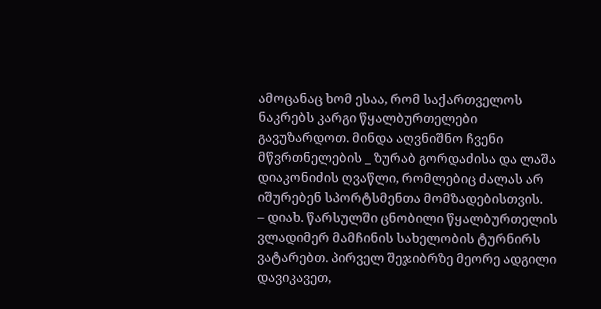ამოცანაც ხომ ესაა, რომ საქართველოს ნაკრებს კარგი წყალბურთელები გავუზარდოთ. მინდა აღვნიშნო ჩვენი მწვრთნელების _ ზურაბ გორდაძისა და ლაშა დიაკონიძის ღვაწლი, რომლებიც ძალას არ იშურებენ სპორტსმენთა მომზადებისთვის.
– დიახ. წარსულში ცნობილი წყალბურთელის ვლადიმერ მამჩინის სახელობის ტურნირს ვატარებთ. პირველ შეჯიბრზე მეორე ადგილი დავიკავეთ,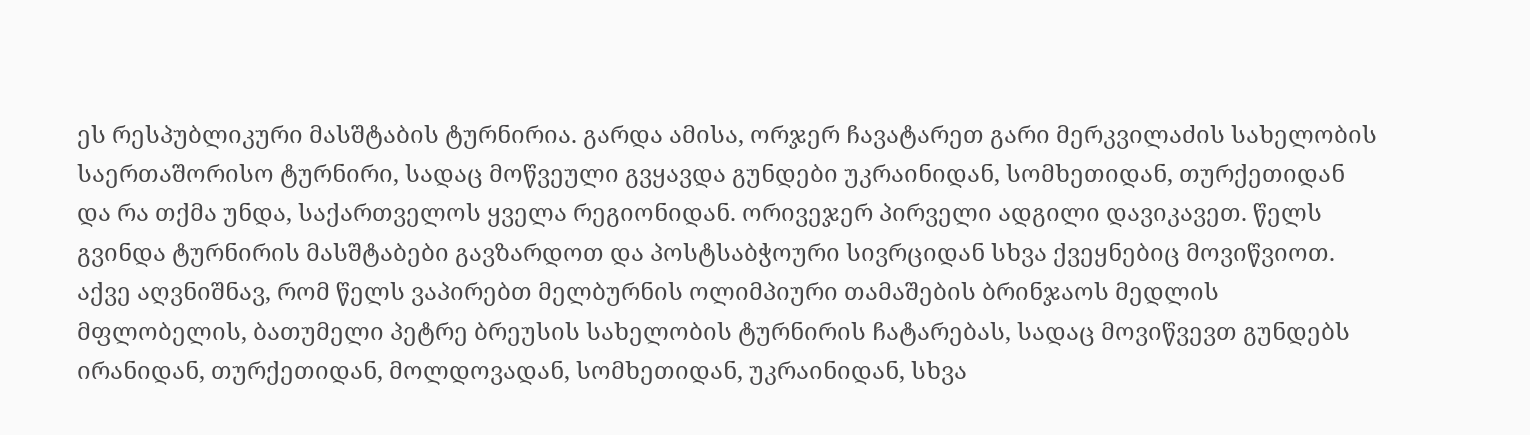ეს რესპუბლიკური მასშტაბის ტურნირია. გარდა ამისა, ორჯერ ჩავატარეთ გარი მერკვილაძის სახელობის საერთაშორისო ტურნირი, სადაც მოწვეული გვყავდა გუნდები უკრაინიდან, სომხეთიდან, თურქეთიდან და რა თქმა უნდა, საქართველოს ყველა რეგიონიდან. ორივეჯერ პირველი ადგილი დავიკავეთ. წელს გვინდა ტურნირის მასშტაბები გავზარდოთ და პოსტსაბჭოური სივრციდან სხვა ქვეყნებიც მოვიწვიოთ. აქვე აღვნიშნავ, რომ წელს ვაპირებთ მელბურნის ოლიმპიური თამაშების ბრინჯაოს მედლის მფლობელის, ბათუმელი პეტრე ბრეუსის სახელობის ტურნირის ჩატარებას, სადაც მოვიწვევთ გუნდებს ირანიდან, თურქეთიდან, მოლდოვადან, სომხეთიდან, უკრაინიდან, სხვა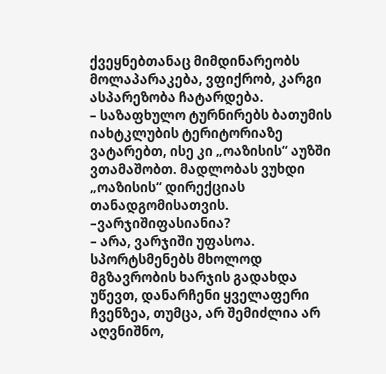ქვეყნებთანაც მიმდინარეობს მოლაპარაკება, ვფიქრობ, კარგი ასპარეზობა ჩატარდება.
– საზაფხულო ტურნირებს ბათუმის იახტკლუბის ტერიტორიაზე ვატარებთ, ისე კი „ოაზისის“ აუზში ვთამაშობთ. მადლობას ვუხდი „ოაზისის“ დირექციას თანადგომისათვის.
–ვარჯიშიფასიანია?
– არა, ვარჯიში უფასოა. სპორტსმენებს მხოლოდ მგზავრობის ხარჯის გადახდა უწევთ, დანარჩენი ყველაფერი ჩვენზეა, თუმცა, არ შემიძლია არ აღვნიშნო,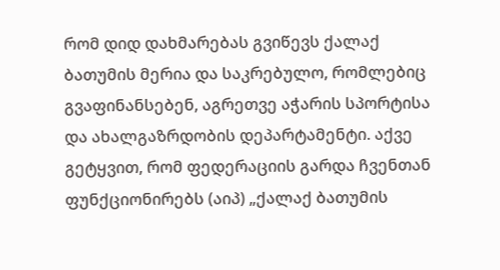რომ დიდ დახმარებას გვიწევს ქალაქ ბათუმის მერია და საკრებულო, რომლებიც გვაფინანსებენ, აგრეთვე აჭარის სპორტისა და ახალგაზრდობის დეპარტამენტი. აქვე გეტყვით, რომ ფედერაციის გარდა ჩვენთან ფუნქციონირებს (აიპ) „ქალაქ ბათუმის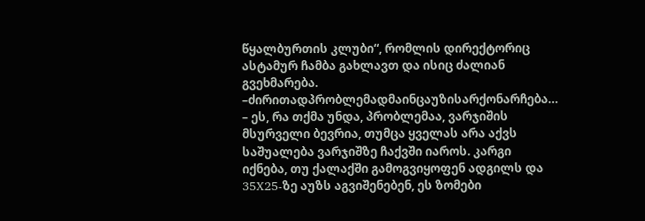წყალბურთის კლუბი“, რომლის დირექტორიც ასტამურ ჩამბა გახლავთ და ისიც ძალიან გვეხმარება.
–ძირითადპრობლემადმაინცაუზისარქონარჩება…
– ეს, რა თქმა უნდა, პრობლემაა, ვარჯიშის მსურველი ბევრია, თუმცა ყველას არა აქვს საშუალება ვარჯიშზე ჩაქვში იაროს. კარგი იქნება, თუ ქალაქში გამოგვიყოფენ ადგილს და 35X25-ზე აუზს აგვიშენებენ, ეს ზომები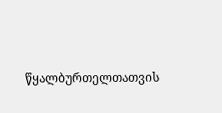წყალბურთელთათვის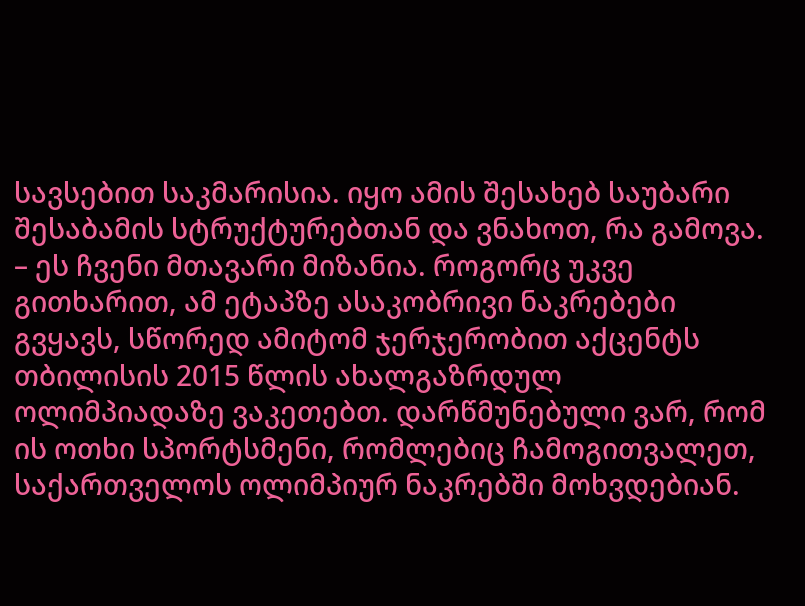სავსებით საკმარისია. იყო ამის შესახებ საუბარი შესაბამის სტრუქტურებთან და ვნახოთ, რა გამოვა.
– ეს ჩვენი მთავარი მიზანია. როგორც უკვე გითხარით, ამ ეტაპზე ასაკობრივი ნაკრებები გვყავს, სწორედ ამიტომ ჯერჯერობით აქცენტს თბილისის 2015 წლის ახალგაზრდულ ოლიმპიადაზე ვაკეთებთ. დარწმუნებული ვარ, რომ ის ოთხი სპორტსმენი, რომლებიც ჩამოგითვალეთ, საქართველოს ოლიმპიურ ნაკრებში მოხვდებიან.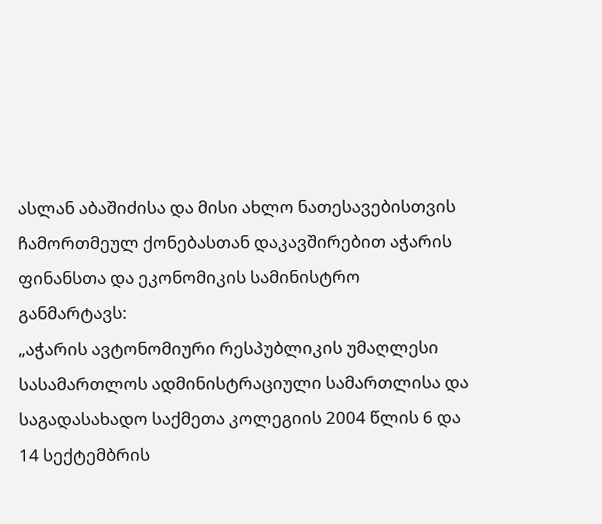ასლან აბაშიძისა და მისი ახლო ნათესავებისთვის ჩამორთმეულ ქონებასთან დაკავშირებით აჭარის ფინანსთა და ეკონომიკის სამინისტრო განმარტავს:
„აჭარის ავტონომიური რესპუბლიკის უმაღლესი სასამართლოს ადმინისტრაციული სამართლისა და საგადასახადო საქმეთა კოლეგიის 2004 წლის 6 და 14 სექტემბრის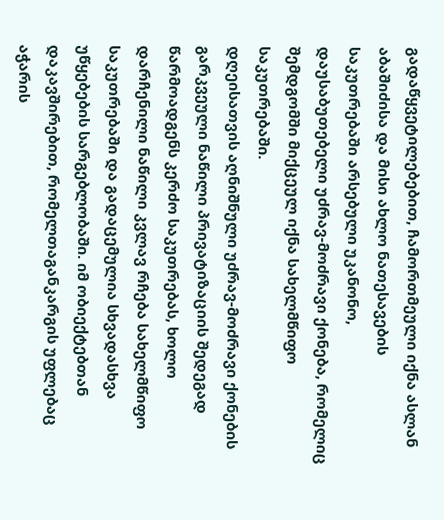გადაწყვეტილებებით, ჩამორთმეული იქნა ასლან აბაშიძისა და მისი ახლო ნათესავების საკუთრებაში არსებული უკანონო, დაუსაბუთებელი უძრავ-მოძრავი ქონება, რომელიც შემდგომში მიქცეულ იქნა სახელმწიფო საკუთრებაში.
დღეისათვის აღნიშნული უძრავ-მოძრავი ქონების გარკვეული ნაწილი პრივატიზაციის შედეგად წარმოადგენს კერძო საკუთრებას, ხოლო დარჩენილი ნაწილი კვლავ რჩება სახელმწიფო საკუთრებაში და გადაცემულია სხვადასხვა უწყებების სარგებლობაში. იმ ობიექტებთან დაკავშირებით, რომელთაგანკარგის უფლებაც აჭარის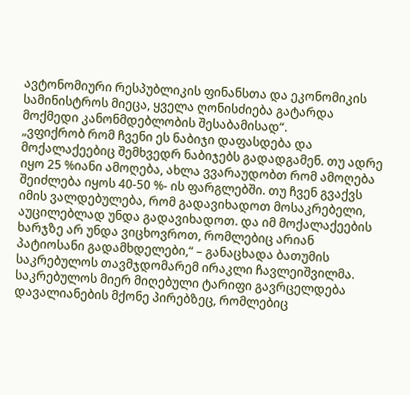ავტონომიური რესპუბლიკის ფინანსთა და ეკონომიკის სამინისტროს მიეცა, ყველა ღონისძიება გატარდა მოქმედი კანონმდებლობის შესაბამისად“.
„ვფიქრობ რომ ჩვენი ეს ნაბიჯი დაფასდება და მოქალაქეებიც შემხვედრ ნაბიჯებს გადადგამენ. თუ ადრე იყო 25 %იანი ამოღება, ახლა ვვარაუდობთ რომ ამოღება შეიძლება იყოს 40-50 %- ის ფარგლებში. თუ ჩვენ გვაქვს იმის ვალდებულება, რომ გადავიხადოთ მოსაკრებელი, აუცილებლად უნდა გადავიხადოთ. და იმ მოქალაქეების ხარჯზე არ უნდა ვიცხოვროთ, რომლებიც არიან პატიოსანი გადამხდელები,“ – განაცხადა ბათუმის საკრებულოს თავმჯდომარემ ირაკლი ჩავლეიშვილმა.
საკრებულოს მიერ მიღებული ტარიფი გავრცელდება დავალიანების მქონე პირებზეც, რომლებიც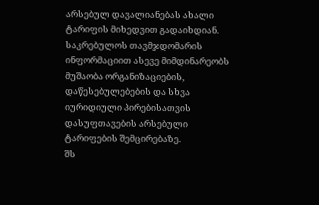არსებულ დავალიანებას ახალი ტარიფის მიხედვით გადაიხდიან.
საკრებულოს თავმჯდომარის ინფორმაციით ასევე მიმდინარეობს მუშაობა ორგანიზაციების, დაწესებულებების და სხვა იურიდიული პირებისათვის დასუფთავების არსებული ტარიფების შემცირებაზე.
შს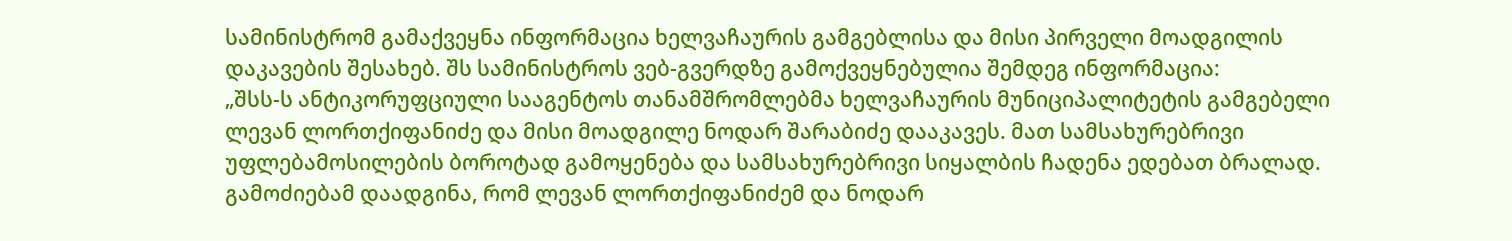სამინისტრომ გამაქვეყნა ინფორმაცია ხელვაჩაურის გამგებლისა და მისი პირველი მოადგილის დაკავების შესახებ. შს სამინისტროს ვებ-გვერდზე გამოქვეყნებულია შემდეგ ინფორმაცია:
„შსს-ს ანტიკორუფციული სააგენტოს თანამშრომლებმა ხელვაჩაურის მუნიციპალიტეტის გამგებელი ლევან ლორთქიფანიძე და მისი მოადგილე ნოდარ შარაბიძე დააკავეს. მათ სამსახურებრივი უფლებამოსილების ბოროტად გამოყენება და სამსახურებრივი სიყალბის ჩადენა ედებათ ბრალად. გამოძიებამ დაადგინა, რომ ლევან ლორთქიფანიძემ და ნოდარ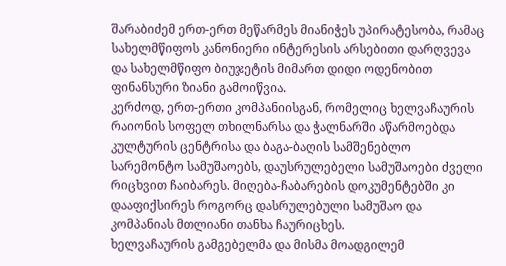შარაბიძემ ერთ-ერთ მეწარმეს მიანიჭეს უპირატესობა, რამაც სახელმწიფოს კანონიერი ინტერესის არსებითი დარღვევა და სახელმწიფო ბიუჯეტის მიმართ დიდი ოდენობით ფინანსური ზიანი გამოიწვია.
კერძოდ, ერთ-ერთი კომპანიისგან, რომელიც ხელვაჩაურის რაიონის სოფელ თხილნარსა და ჭალნარში აწარმოებდა კულტურის ცენტრისა და ბაგა-ბაღის სამშენებლო სარემონტო სამუშაოებს, დაუსრულებელი სამუშაოები ძველი რიცხვით ჩაიბარეს. მიღება-ჩაბარების დოკუმენტებში კი დააფიქსირეს როგორც დასრულებული სამუშაო და კომპანიას მთლიანი თანხა ჩაურიცხეს.
ხელვაჩაურის გამგებელმა და მისმა მოადგილემ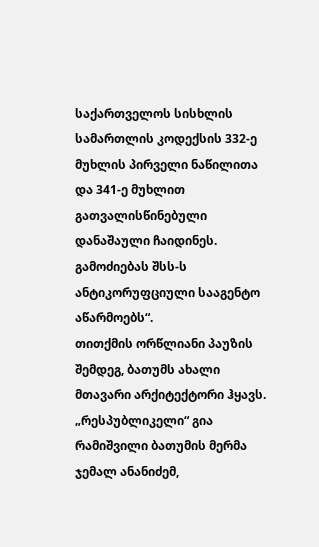საქართველოს სისხლის სამართლის კოდექსის 332-ე მუხლის პირველი ნაწილითა და 341-ე მუხლით გათვალისწინებული დანაშაული ჩაიდინეს. გამოძიებას შსს-ს ანტიკორუფციული სააგენტო აწარმოებს“.
თითქმის ორწლიანი პაუზის შემდეგ, ბათუმს ახალი მთავარი არქიტექტორი ჰყავს. „რესპუბლიკელი“ გია რამიშვილი ბათუმის მერმა ჯემალ ანანიძემ,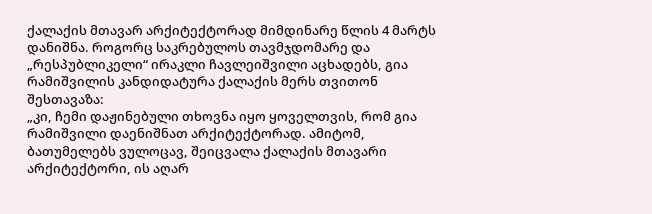ქალაქის მთავარ არქიტექტორად მიმდინარე წლის 4 მარტს დანიშნა. როგორც საკრებულოს თავმჯდომარე და „რესპუბლიკელი“ ირაკლი ჩავლეიშვილი აცხადებს, გია რამიშვილის კანდიდატურა ქალაქის მერს თვითონ შესთავაზა:
„კი, ჩემი დაჟინებული თხოვნა იყო ყოველთვის, რომ გია რამიშვილი დაენიშნათ არქიტექტორად. ამიტომ, ბათუმელებს ვულოცავ, შეიცვალა ქალაქის მთავარი არქიტექტორი, ის აღარ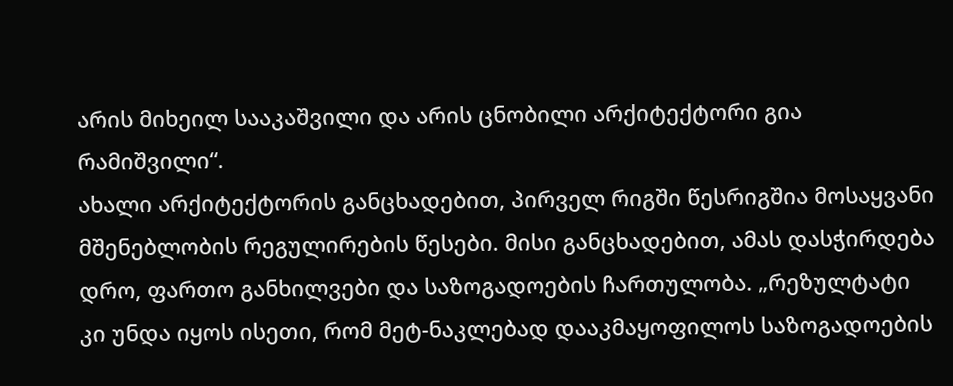არის მიხეილ სააკაშვილი და არის ცნობილი არქიტექტორი გია რამიშვილი“.
ახალი არქიტექტორის განცხადებით, პირველ რიგში წესრიგშია მოსაყვანი მშენებლობის რეგულირების წესები. მისი განცხადებით, ამას დასჭირდება დრო, ფართო განხილვები და საზოგადოების ჩართულობა. „რეზულტატი კი უნდა იყოს ისეთი, რომ მეტ-ნაკლებად დააკმაყოფილოს საზოგადოების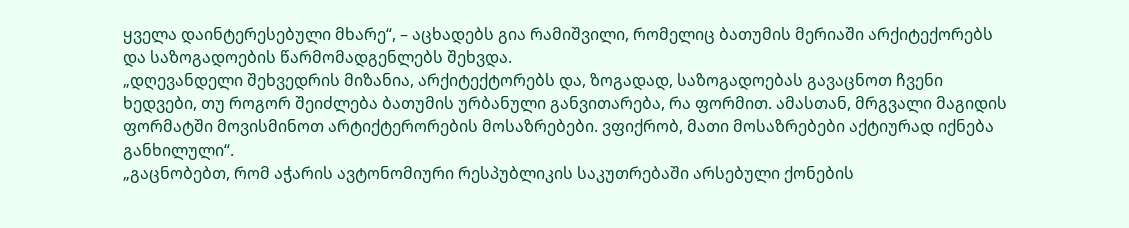ყველა დაინტერესებული მხარე“, – აცხადებს გია რამიშვილი, რომელიც ბათუმის მერიაში არქიტექორებს და საზოგადოების წარმომადგენლებს შეხვდა.
„დღევანდელი შეხვედრის მიზანია, არქიტექტორებს და, ზოგადად, საზოგადოებას გავაცნოთ ჩვენი ხედვები, თუ როგორ შეიძლება ბათუმის ურბანული განვითარება, რა ფორმით. ამასთან, მრგვალი მაგიდის ფორმატში მოვისმინოთ არტიქტერორების მოსაზრებები. ვფიქრობ, მათი მოსაზრებები აქტიურად იქნება განხილული“.
„გაცნობებთ, რომ აჭარის ავტონომიური რესპუბლიკის საკუთრებაში არსებული ქონების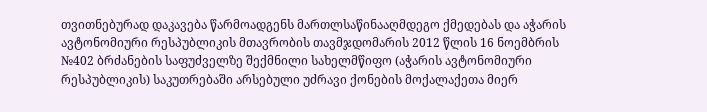თვითნებურად დაკავება წარმოადგენს მართლსაწინააღმდეგო ქმედებას და აჭარის ავტონომიური რესპუბლიკის მთავრობის თავმჯდომარის 2012 წლის 16 ნოემბრის №402 ბრძანების საფუძველზე შექმნილი სახელმწიფო (აჭარის ავტონომიური რესპუბლიკის) საკუთრებაში არსებული უძრავი ქონების მოქალაქეთა მიერ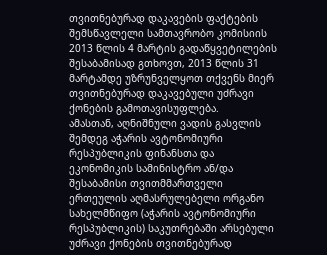თვითნებურად დაკავების ფაქტების შემსწავლელი სამთავრობო კომისიის 2013 წლის 4 მარტის გადაწყვეტილების შესაბამისად გთხოვთ, 2013 წლის 31 მარტამდე უზრუნველყოთ თქვენს მიერ თვითნებურად დაკავებული უძრავი ქონების გამოთავისუფლება.
ამასთან, აღნიშნული ვადის გასვლის შემდეგ აჭარის ავტონომიური რესპუბლიკის ფინანსთა და ეკონომიკის სამინისტრო ან/და შესაბამისი თვითმმართველი ერთეულის აღმასრულებელი ორგანო სახელმწიფო (აჭარის ავტონომიური რესპუბლიკის) საკუთრებაში არსებული უძრავი ქონების თვითნებურად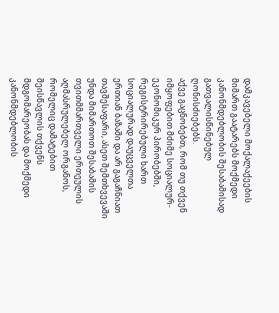დამკავებელი მოქალაქეების მიმართ გაატარებს მოქმედი კანონმდებლობის შესაბამისად გათვალისწინებულ ღონისძიებებს.
აქვე გაცნობებთ, რომ თუ თქვენ იმყოფებით მძიმე სოციალურ-ეკონომიკურ პირობებში, რეგისტრირებული ხართ სოციალურად დაუცველთა ერთიან ბაზაში და არ გაგაჩნიათ თავშესაფარი, ასეთ შემთხვევაში უნდა მიმართოთ შესაბამის თვითმმართველი ერთეულის აღმასრულებელ ორგანოს, რომელიც დამატებით შეისწავლის თქვენს მდგომარეობას და მოქმედი კანონმდებლობის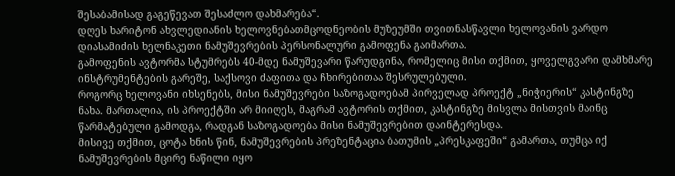შესაბამისად გაგეწევათ შესაძლო დახმარება“.
დღეს ხარიტონ ახვლედიანის ხელოვნებათმცოდნეობის მუზეუმში თვითნასწავლი ხელოვანის ვარდო დიასამიძის ხელნაკეთი ნამუშევრების პერსონალური გამოფენა გაიმართა.
გამოფენის ავტორმა სტუმრებს 40-მდე ნამუშევარი წარუდგინა, რომელიც მისი თქმით, ყოველგვარი დამხმარე ინსტრუმენტების გარეშე, საქსოვი ძაფითა და ჩხირებითაა შესრულებული.
როგორც ხელოვანი იხსენებს, მისი ნამუშევრები საზოგადოებამ პირველად პროექტ „ნიჭიერის“ კასტინგზე ნახა. მართალია, ის პროექტში არ მიიღეს, მაგრამ ავტორის თქმით, კასტინგზე მისვლა მისთვის მაინც წარმატებული გამოდგა, რადგან საზოგადოება მისი ნამუშევრებით დაინტერესდა.
მისივე თქმით, ცოტა ხნის წინ, ნამუშევრების პრეზენტაცია ბათუმის „პრესკაფეში“ გამართა, თუმცა იქ ნამუშევრების მცირე ნაწილი იყო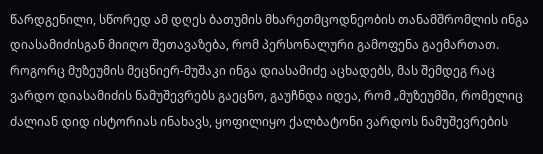წარდგენილი, სწორედ ამ დღეს ბათუმის მხარეთმცოდნეობის თანამშრომლის ინგა დიასამიძისგან მიიღო შეთავაზება, რომ პერსონალური გამოფენა გაემართათ.
როგორც მუზეუმის მეცნიერ-მუშაკი ინგა დიასამიძე აცხადებს, მას შემდეგ რაც ვარდო დიასამიძის ნამუშევრებს გაეცნო, გაუჩნდა იდეა, რომ „მუზეუმში, რომელიც ძალიან დიდ ისტორიას ინახავს, ყოფილიყო ქალბატონი ვარდოს ნამუშევრების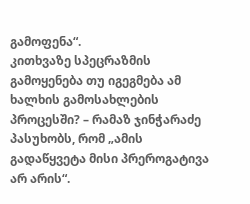გამოფენა“.
კითხვაზე სპეცრაზმის გამოყენება თუ იგეგმება ამ ხალხის გამოსახლების პროცესში? – რამაზ ჯინჭარაძე პასუხობს, რომ „ამის გადაწყვეტა მისი პრეროგატივა არ არის“.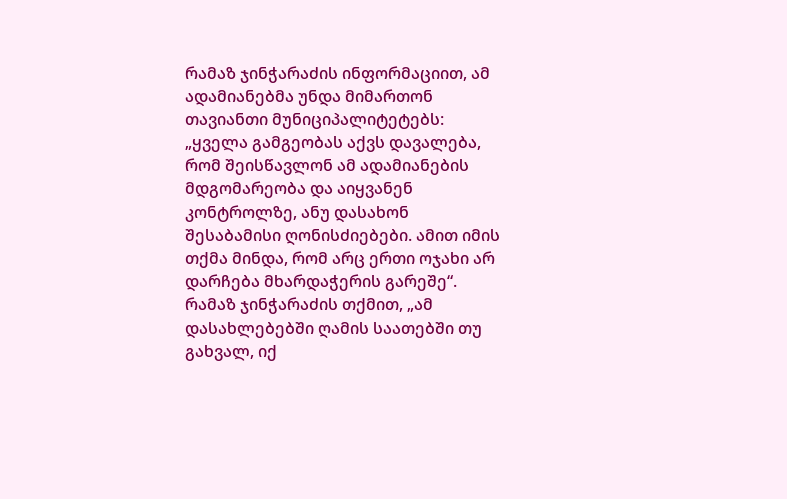რამაზ ჯინჭარაძის ინფორმაციით, ამ ადამიანებმა უნდა მიმართონ თავიანთი მუნიციპალიტეტებს: „ყველა გამგეობას აქვს დავალება, რომ შეისწავლონ ამ ადამიანების მდგომარეობა და აიყვანენ კონტროლზე, ანუ დასახონ შესაბამისი ღონისძიებები. ამით იმის თქმა მინდა, რომ არც ერთი ოჯახი არ დარჩება მხარდაჭერის გარეშე“.
რამაზ ჯინჭარაძის თქმით, „ამ დასახლებებში ღამის საათებში თუ გახვალ, იქ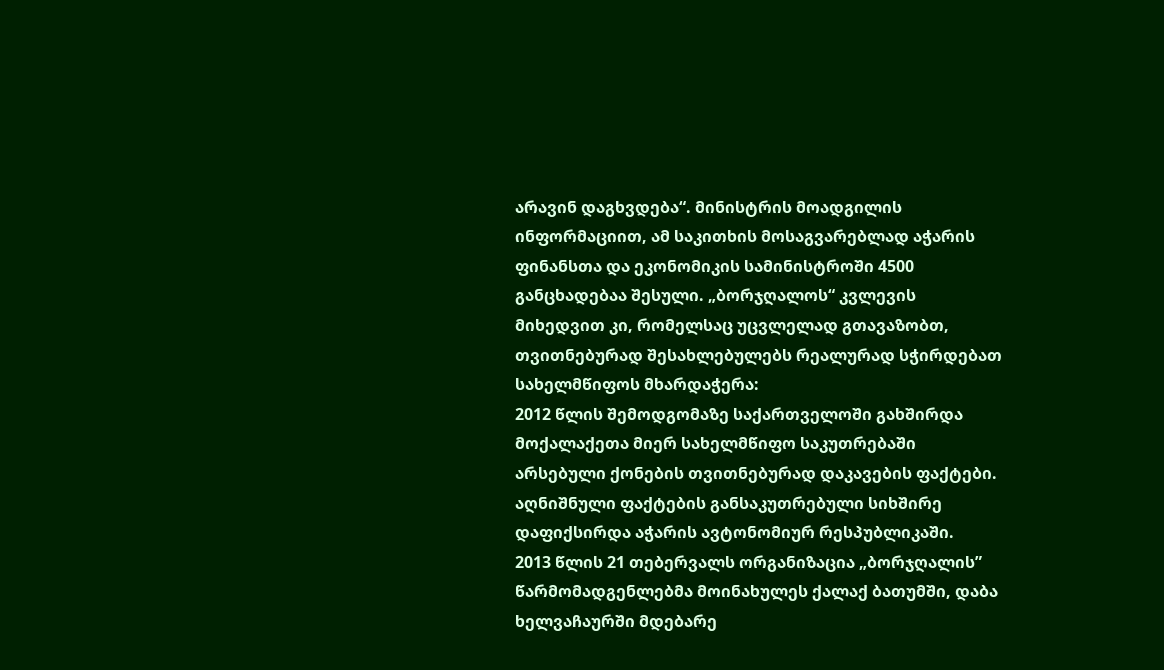არავინ დაგხვდება“. მინისტრის მოადგილის ინფორმაციით, ამ საკითხის მოსაგვარებლად აჭარის ფინანსთა და ეკონომიკის სამინისტროში 4500 განცხადებაა შესული. „ბორჯღალოს“ კვლევის მიხედვით კი, რომელსაც უცვლელად გთავაზობთ, თვითნებურად შესახლებულებს რეალურად სჭირდებათ სახელმწიფოს მხარდაჭერა:
2012 წლის შემოდგომაზე საქართველოში გახშირდა მოქალაქეთა მიერ სახელმწიფო საკუთრებაში არსებული ქონების თვითნებურად დაკავების ფაქტები. აღნიშნული ფაქტების განსაკუთრებული სიხშირე დაფიქსირდა აჭარის ავტონომიურ რესპუბლიკაში.
2013 წლის 21 თებერვალს ორგანიზაცია „ბორჯღალის” წარმომადგენლებმა მოინახულეს ქალაქ ბათუმში, დაბა ხელვაჩაურში მდებარე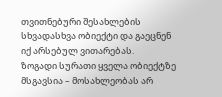თვითნებური შესახლების სხვადასხვა ობიექტი და გაეცნენ იქ არსებულ ვითარებას.
ზოგადი სურათი ყველა ობიექტზე მსგავსია – მოსახლეობას არ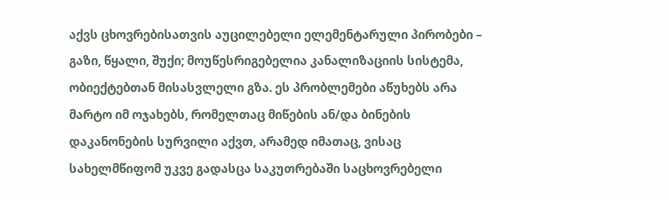აქვს ცხოვრებისათვის აუცილებელი ელემენტარული პირობები – გაზი, წყალი, შუქი; მოუწესრიგებელია კანალიზაციის სისტემა, ობიექტებთან მისასვლელი გზა. ეს პრობლემები აწუხებს არა მარტო იმ ოჯახებს, რომელთაც მიწების ან/და ბინების დაკანონების სურვილი აქვთ, არამედ იმათაც, ვისაც სახელმწიფომ უკვე გადასცა საკუთრებაში საცხოვრებელი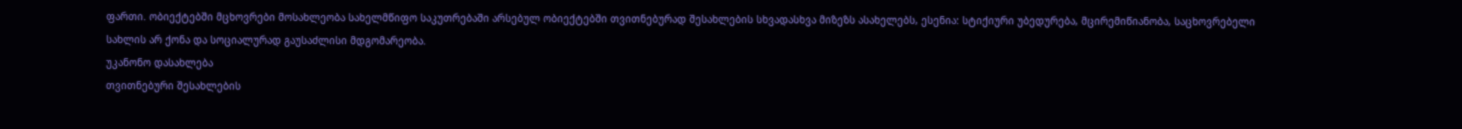ფართი. ობიექტებში მცხოვრები მოსახლეობა სახელმწიფო საკუთრებაში არსებულ ობიექტებში თვითნებურად შესახლების სხვადასხვა მიზეზს ასახელებს, ესენია: სტიქიური უბედურება, მცირემიწიანობა, საცხოვრებელი სახლის არ ქონა და სოციალურად გაუსაძლისი მდგომარეობა.
უკანონო დასახლება
თვითნებური შესახლების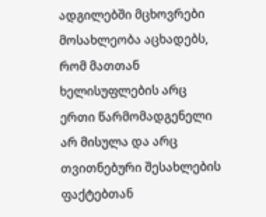ადგილებში მცხოვრები მოსახლეობა აცხადებს, რომ მათთან ხელისუფლების არც ერთი წარმომადგენელი არ მისულა და არც თვითნებური შესახლების ფაქტებთან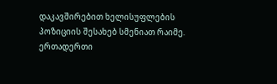დაკავშირებით ხელისუფლების პოზიციის შესახებ სმენიათ რაიმე.
ერთადერთი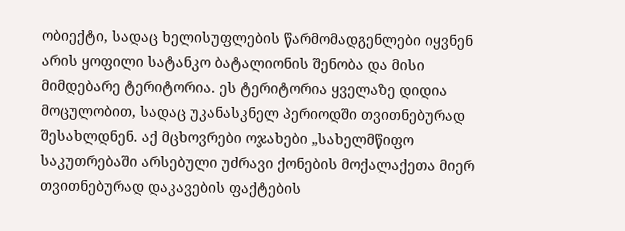ობიექტი, სადაც ხელისუფლების წარმომადგენლები იყვნენ არის ყოფილი სატანკო ბატალიონის შენობა და მისი მიმდებარე ტერიტორია. ეს ტერიტორია ყველაზე დიდია მოცულობით, სადაც უკანასკნელ პერიოდში თვითნებურად შესახლდნენ. აქ მცხოვრები ოჯახები „სახელმწიფო საკუთრებაში არსებული უძრავი ქონების მოქალაქეთა მიერ თვითნებურად დაკავების ფაქტების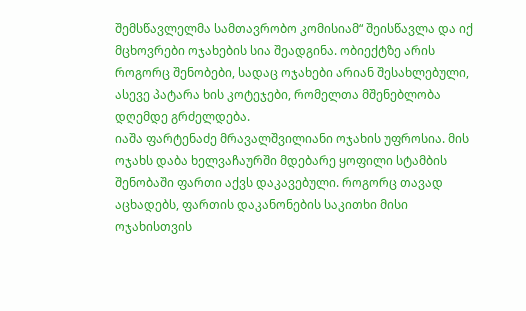შემსწავლელმა სამთავრობო კომისიამ“ შეისწავლა და იქ მცხოვრები ოჯახების სია შეადგინა. ობიექტზე არის როგორც შენობები, სადაც ოჯახები არიან შესახლებული, ასევე პატარა ხის კოტეჯები, რომელთა მშენებლობა დღემდე გრძელდება.
იაშა ფარტენაძე მრავალშვილიანი ოჯახის უფროსია. მის ოჯახს დაბა ხელვაჩაურში მდებარე ყოფილი სტამბის შენობაში ფართი აქვს დაკავებული. როგორც თავად აცხადებს, ფართის დაკანონების საკითხი მისი ოჯახისთვის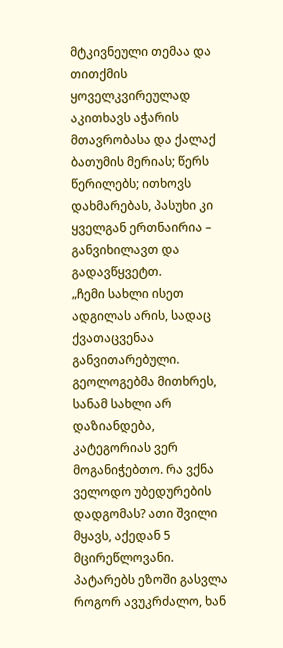მტკივნეული თემაა და თითქმის ყოველკვირეულად აკითხავს აჭარის მთავრობასა და ქალაქ ბათუმის მერიას; წერს წერილებს; ითხოვს დახმარებას, პასუხი კი ყველგან ერთნაირია – განვიხილავთ და გადავწყვეტთ.
„ჩემი სახლი ისეთ ადგილას არის, სადაც ქვათაცვენაა განვითარებული. გეოლოგებმა მითხრეს, სანამ სახლი არ დაზიანდება, კატეგორიას ვერ მოგანიჭებთო. რა ვქნა ველოდო უბედურების დადგომას? ათი შვილი მყავს, აქედან 5 მცირეწლოვანი. პატარებს ეზოში გასვლა როგორ ავუკრძალო, ხან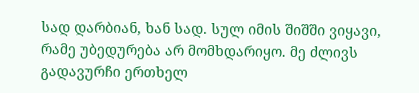სად დარბიან, ხან სად. სულ იმის შიშში ვიყავი, რამე უბედურება არ მომხდარიყო. მე ძლივს გადავურჩი ერთხელ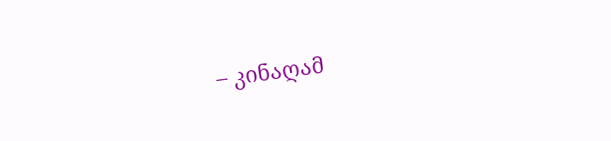– კინაღამ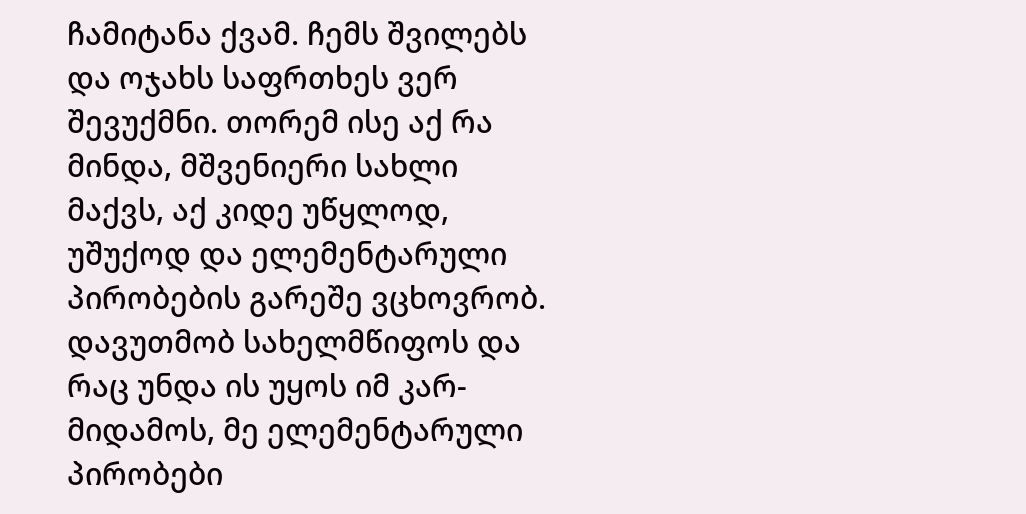ჩამიტანა ქვამ. ჩემს შვილებს და ოჯახს საფრთხეს ვერ შევუქმნი. თორემ ისე აქ რა მინდა, მშვენიერი სახლი მაქვს, აქ კიდე უწყლოდ, უშუქოდ და ელემენტარული პირობების გარეშე ვცხოვრობ. დავუთმობ სახელმწიფოს და რაც უნდა ის უყოს იმ კარ-მიდამოს, მე ელემენტარული პირობები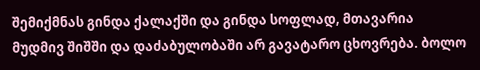შემიქმნას გინდა ქალაქში და გინდა სოფლად, მთავარია მუდმივ შიშში და დაძაბულობაში არ გავატარო ცხოვრება. ბოლო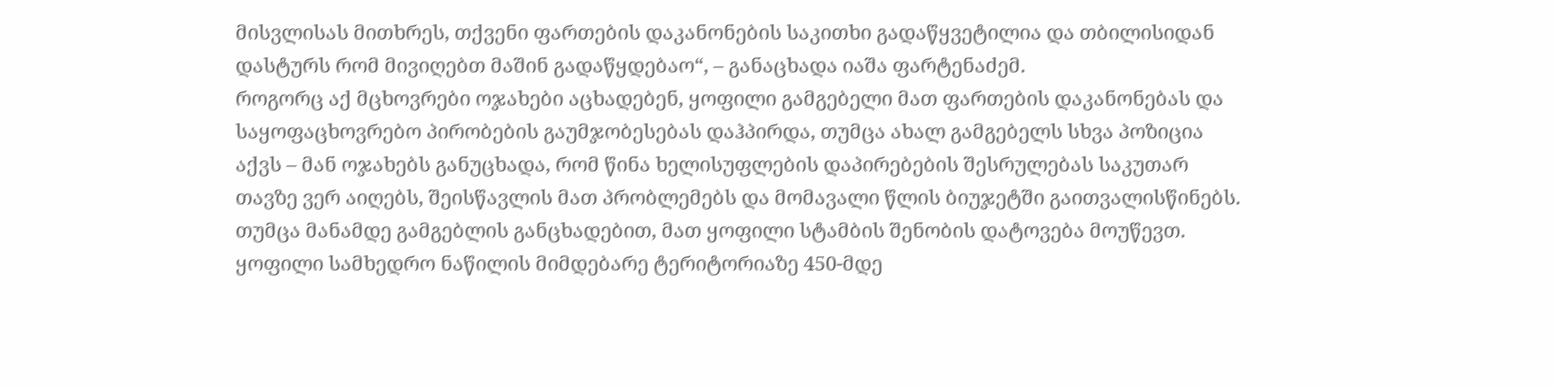მისვლისას მითხრეს, თქვენი ფართების დაკანონების საკითხი გადაწყვეტილია და თბილისიდან დასტურს რომ მივიღებთ მაშინ გადაწყდებაო“, – განაცხადა იაშა ფარტენაძემ.
როგორც აქ მცხოვრები ოჯახები აცხადებენ, ყოფილი გამგებელი მათ ფართების დაკანონებას და საყოფაცხოვრებო პირობების გაუმჯობესებას დაჰპირდა, თუმცა ახალ გამგებელს სხვა პოზიცია აქვს – მან ოჯახებს განუცხადა, რომ წინა ხელისუფლების დაპირებების შესრულებას საკუთარ თავზე ვერ აიღებს, შეისწავლის მათ პრობლემებს და მომავალი წლის ბიუჯეტში გაითვალისწინებს. თუმცა მანამდე გამგებლის განცხადებით, მათ ყოფილი სტამბის შენობის დატოვება მოუწევთ.
ყოფილი სამხედრო ნაწილის მიმდებარე ტერიტორიაზე 450-მდე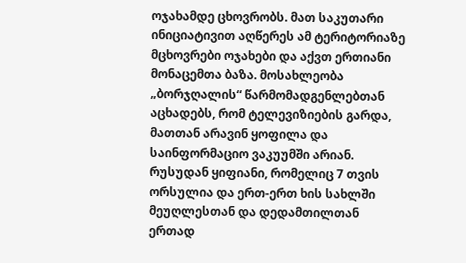ოჯახამდე ცხოვრობს. მათ საკუთარი ინიციატივით აღწერეს ამ ტერიტორიაზე მცხოვრები ოჯახები და აქვთ ერთიანი მონაცემთა ბაზა. მოსახლეობა „ბორჯღალის“ წარმომადგენლებთან აცხადებს, რომ ტელევიზიების გარდა, მათთან არავინ ყოფილა და საინფორმაციო ვაკუუმში არიან. რუსუდან ყიფიანი, რომელიც 7 თვის ორსულია და ერთ-ერთ ხის სახლში მეუღლესთან და დედამთილთან ერთად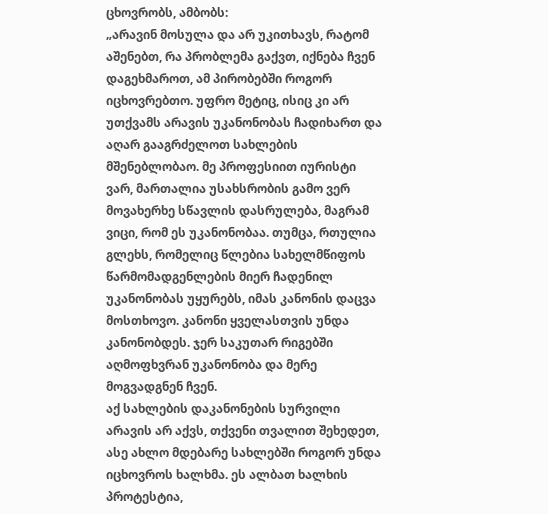ცხოვრობს, ამბობს:
„არავინ მოსულა და არ უკითხავს, რატომ აშენებთ, რა პრობლემა გაქვთ, იქნება ჩვენ დაგეხმაროთ, ამ პირობებში როგორ იცხოვრებთო. უფრო მეტიც, ისიც კი არ უთქვამს არავის უკანონობას ჩადიხართ და აღარ გააგრძელოთ სახლების მშენებლობაო. მე პროფესიით იურისტი ვარ, მართალია უსახსრობის გამო ვერ მოვახერხე სწავლის დასრულება, მაგრამ ვიცი, რომ ეს უკანონობაა. თუმცა, რთულია გლეხს, რომელიც წლებია სახელმწიფოს წარმომადგენლების მიერ ჩადენილ უკანონობას უყურებს, იმას კანონის დაცვა მოსთხოვო. კანონი ყველასთვის უნდა კანონობდეს. ჯერ საკუთარ რიგებში აღმოფხვრან უკანონობა და მერე მოგვადგნენ ჩვენ.
აქ სახლების დაკანონების სურვილი არავის არ აქვს, თქვენი თვალით შეხედეთ, ასე ახლო მდებარე სახლებში როგორ უნდა იცხოვროს ხალხმა. ეს ალბათ ხალხის პროტესტია,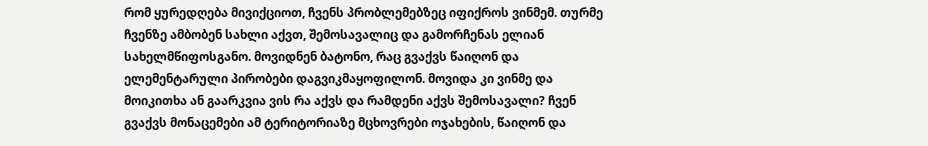რომ ყურედღება მივიქციოთ, ჩვენს პრობლემებზეც იფიქროს ვინმემ. თურმე ჩვენზე ამბობენ სახლი აქვთ, შემოსავალიც და გამორჩენას ელიან სახელმწიფოსგანო. მოვიდნენ ბატონო, რაც გვაქვს წაიღონ და ელემენტარული პირობები დაგვიკმაყოფილონ. მოვიდა კი ვინმე და მოიკითხა ან გაარკვია ვის რა აქვს და რამდენი აქვს შემოსავალი? ჩვენ გვაქვს მონაცემები ამ ტერიტორიაზე მცხოვრები ოჯახების, წაიღონ და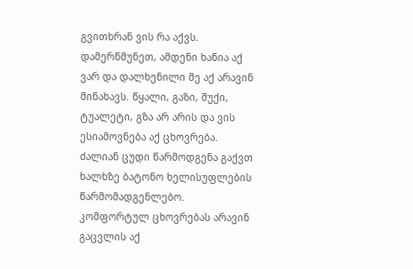გვითხრან ვის რა აქვს. დამერწმუნეთ, ამდენი ხანია აქ ვარ და დალხენილი მე აქ არავინ მინახავს. წყალი, გაზი, შუქი, ტუალეტი, გზა არ არის და ვის ესიამოვნება აქ ცხოვრება. ძალიან ცუდი წარმოდგენა გაქვთ ხალხზე ბატონო ხელისუფლების წარმომადგენლებო. კომფორტულ ცხოვრებას არავინ გაცვლის აქ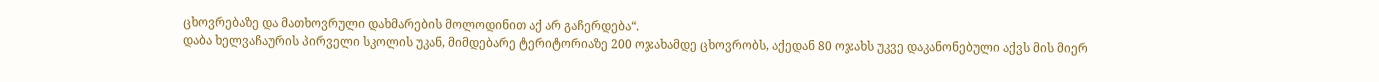ცხოვრებაზე და მათხოვრული დახმარების მოლოდინით აქ არ გაჩერდება“.
დაბა ხელვაჩაურის პირველი სკოლის უკან, მიმდებარე ტერიტორიაზე 200 ოჯახამდე ცხოვრობს, აქედან 80 ოჯახს უკვე დაკანონებული აქვს მის მიერ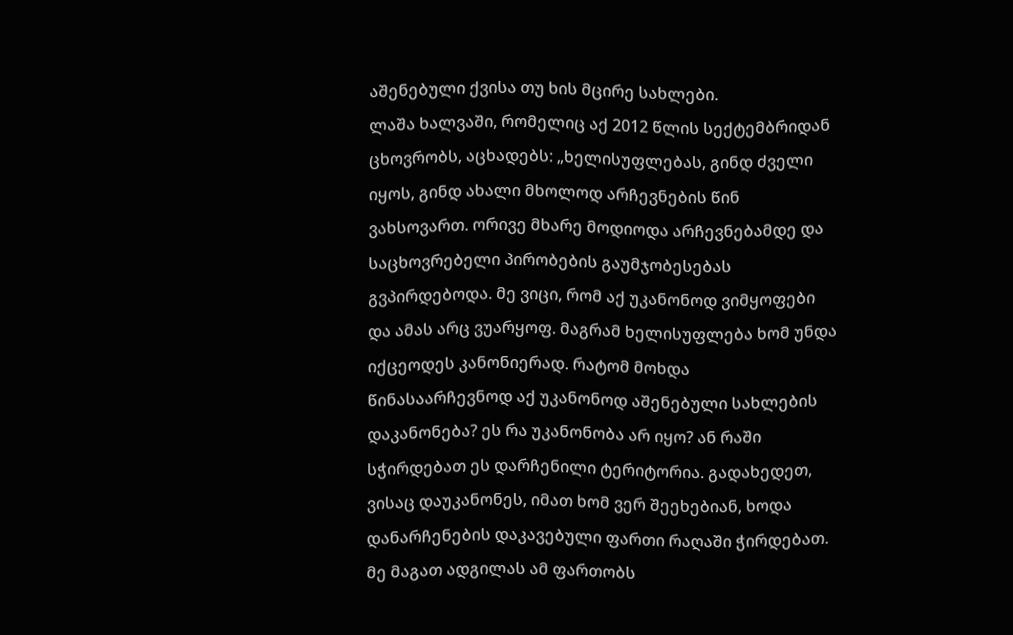აშენებული ქვისა თუ ხის მცირე სახლები.
ლაშა ხალვაში, რომელიც აქ 2012 წლის სექტემბრიდან ცხოვრობს, აცხადებს: „ხელისუფლებას, გინდ ძველი იყოს, გინდ ახალი მხოლოდ არჩევნების წინ ვახსოვართ. ორივე მხარე მოდიოდა არჩევნებამდე და საცხოვრებელი პირობების გაუმჯობესებას გვპირდებოდა. მე ვიცი, რომ აქ უკანონოდ ვიმყოფები და ამას არც ვუარყოფ. მაგრამ ხელისუფლება ხომ უნდა იქცეოდეს კანონიერად. რატომ მოხდა წინასაარჩევნოდ აქ უკანონოდ აშენებული სახლების დაკანონება? ეს რა უკანონობა არ იყო? ან რაში სჭირდებათ ეს დარჩენილი ტერიტორია. გადახედეთ, ვისაც დაუკანონეს, იმათ ხომ ვერ შეეხებიან, ხოდა დანარჩენების დაკავებული ფართი რაღაში ჭირდებათ. მე მაგათ ადგილას ამ ფართობს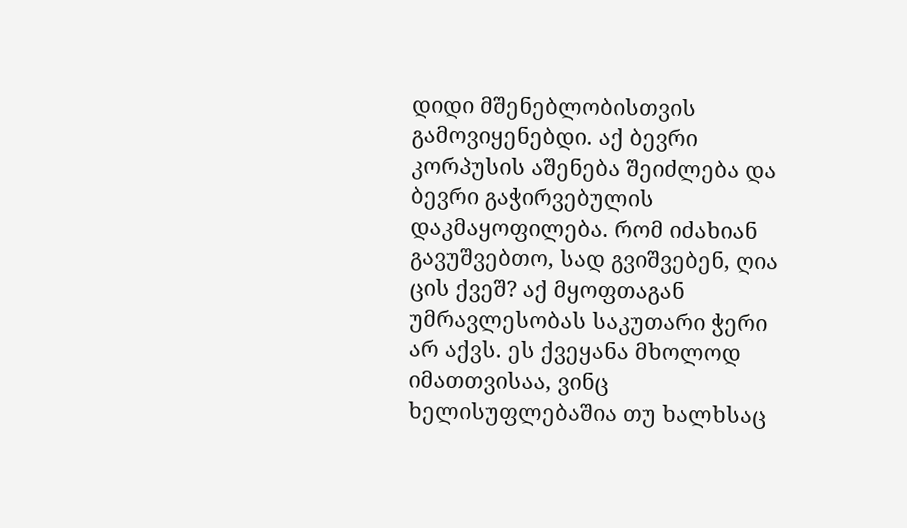დიდი მშენებლობისთვის გამოვიყენებდი. აქ ბევრი კორპუსის აშენება შეიძლება და ბევრი გაჭირვებულის დაკმაყოფილება. რომ იძახიან გავუშვებთო, სად გვიშვებენ, ღია ცის ქვეშ? აქ მყოფთაგან უმრავლესობას საკუთარი ჭერი არ აქვს. ეს ქვეყანა მხოლოდ იმათთვისაა, ვინც ხელისუფლებაშია თუ ხალხსაც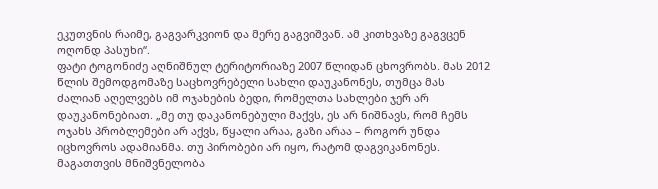ეკუთვნის რაიმე, გაგვარკვიონ და მერე გაგვიშვან. ამ კითხვაზე გაგვცენ ოღონდ პასუხი“.
ფატი ტოგონიძე აღნიშნულ ტერიტორიაზე 2007 წლიდან ცხოვრობს. მას 2012 წლის შემოდგომაზე საცხოვრებელი სახლი დაუკანონეს, თუმცა მას ძალიან აღელვებს იმ ოჯახების ბედი, რომელთა სახლები ჯერ არ დაუკანონებიათ. „მე თუ დაკანონებული მაქვს, ეს არ ნიშნავს, რომ ჩემს ოჯახს პრობლემები არ აქვს, წყალი არაა, გაზი არაა – როგორ უნდა იცხოვროს ადამიანმა. თუ პირობები არ იყო, რატომ დაგვიკანონეს. მაგათთვის მნიშვნელობა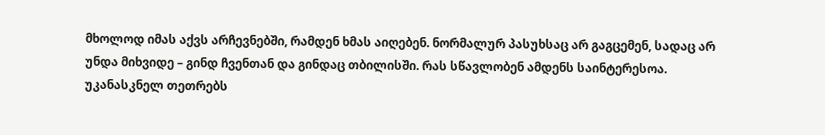მხოლოდ იმას აქვს არჩევნებში, რამდენ ხმას აიღებენ. ნორმალურ პასუხსაც არ გაგცემენ, სადაც არ უნდა მიხვიდე – გინდ ჩვენთან და გინდაც თბილისში. რას სწავლობენ ამდენს საინტერესოა. უკანასკნელ თეთრებს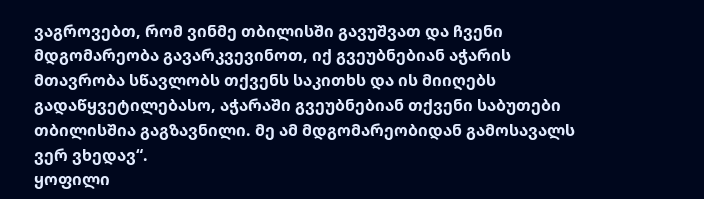ვაგროვებთ, რომ ვინმე თბილისში გავუშვათ და ჩვენი მდგომარეობა გავარკვევინოთ, იქ გვეუბნებიან აჭარის მთავრობა სწავლობს თქვენს საკითხს და ის მიიღებს გადაწყვეტილებასო, აჭარაში გვეუბნებიან თქვენი საბუთები თბილისშია გაგზავნილი. მე ამ მდგომარეობიდან გამოსავალს ვერ ვხედავ“.
ყოფილი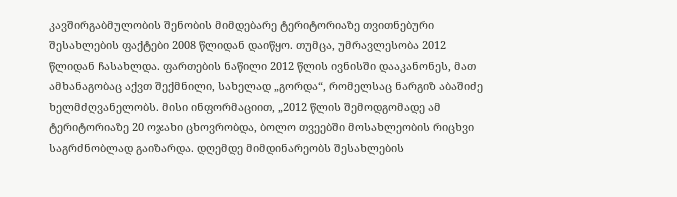კავშირგაბმულობის შენობის მიმდებარე ტერიტორიაზე თვითნებური შესახლების ფაქტები 2008 წლიდან დაიწყო. თუმცა, უმრავლესობა 2012 წლიდან ჩასახლდა. ფართების ნაწილი 2012 წლის ივნისში დააკანონეს, მათ ამხანაგობაც აქვთ შექმნილი, სახელად „გორდა“, რომელსაც ნარგიზ აბაშიძე ხელმძღვანელობს. მისი ინფორმაციით, „2012 წლის შემოდგომადე ამ ტერიტორიაზე 20 ოჯახი ცხოვრობდა, ბოლო თვეებში მოსახლეობის რიცხვი საგრძნობლად გაიზარდა. დღემდე მიმდინარეობს შესახლების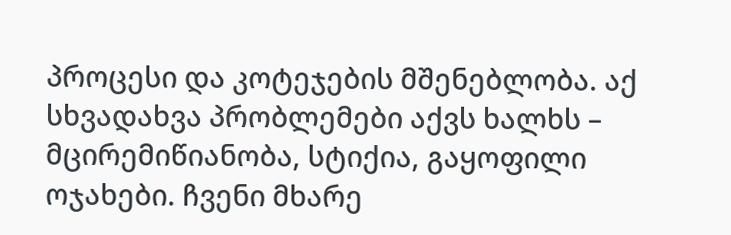პროცესი და კოტეჯების მშენებლობა. აქ სხვადახვა პრობლემები აქვს ხალხს – მცირემიწიანობა, სტიქია, გაყოფილი ოჯახები. ჩვენი მხარე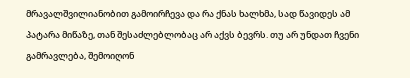მრავალშვილიანობით გამოირჩევა და რა ქნას ხალხმა, სად წავიდეს ამ პატარა მიწაზე, თან შესაძლებლობაც არ აქვს ბევრს. თუ არ უნდათ ჩვენი გამრავლება, შემოიღონ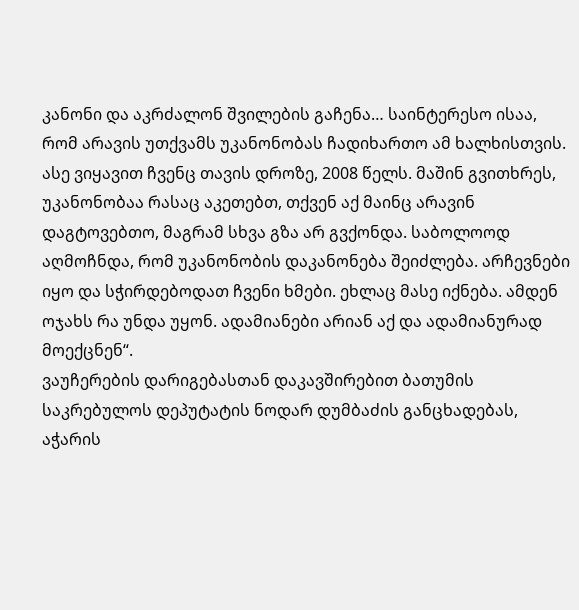კანონი და აკრძალონ შვილების გაჩენა… საინტერესო ისაა, რომ არავის უთქვამს უკანონობას ჩადიხართო ამ ხალხისთვის. ასე ვიყავით ჩვენც თავის დროზე, 2008 წელს. მაშინ გვითხრეს, უკანონობაა რასაც აკეთებთ, თქვენ აქ მაინც არავინ დაგტოვებთო, მაგრამ სხვა გზა არ გვქონდა. საბოლოოდ აღმოჩნდა, რომ უკანონობის დაკანონება შეიძლება. არჩევნები იყო და სჭირდებოდათ ჩვენი ხმები. ეხლაც მასე იქნება. ამდენ ოჯახს რა უნდა უყონ. ადამიანები არიან აქ და ადამიანურად მოექცნენ“.
ვაუჩერების დარიგებასთან დაკავშირებით ბათუმის საკრებულოს დეპუტატის ნოდარ დუმბაძის განცხადებას, აჭარის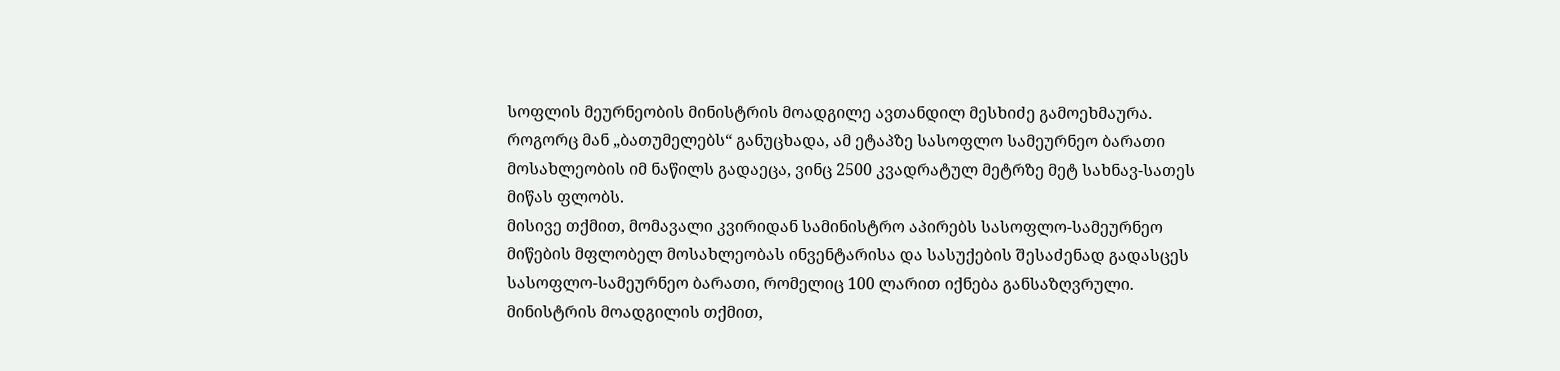სოფლის მეურნეობის მინისტრის მოადგილე ავთანდილ მესხიძე გამოეხმაურა.
როგორც მან „ბათუმელებს“ განუცხადა, ამ ეტაპზე სასოფლო სამეურნეო ბარათი მოსახლეობის იმ ნაწილს გადაეცა, ვინც 2500 კვადრატულ მეტრზე მეტ სახნავ-სათეს მიწას ფლობს.
მისივე თქმით, მომავალი კვირიდან სამინისტრო აპირებს სასოფლო-სამეურნეო მიწების მფლობელ მოსახლეობას ინვენტარისა და სასუქების შესაძენად გადასცეს სასოფლო-სამეურნეო ბარათი, რომელიც 100 ლარით იქნება განსაზღვრული.
მინისტრის მოადგილის თქმით,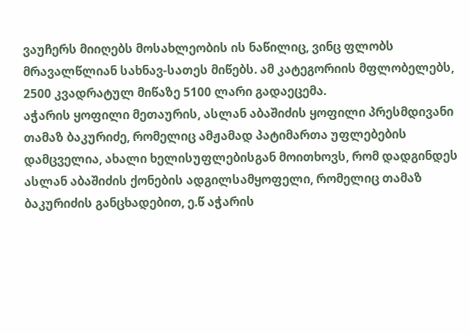ვაუჩერს მიიღებს მოსახლეობის ის ნაწილიც, ვინც ფლობს მრავალწლიან სახნავ-სათეს მიწებს. ამ კატეგორიის მფლობელებს, 2500 კვადრატულ მიწაზე 5100 ლარი გადაეცემა.
აჭარის ყოფილი მეთაურის, ასლან აბაშიძის ყოფილი პრესმდივანი თამაზ ბაკურიძე, რომელიც ამჟამად პატიმართა უფლებების დამცველია, ახალი ხელისუფლებისგან მოითხოვს, რომ დადგინდეს ასლან აბაშიძის ქონების ადგილსამყოფელი, რომელიც თამაზ ბაკურიძის განცხადებით, ე.წ აჭარის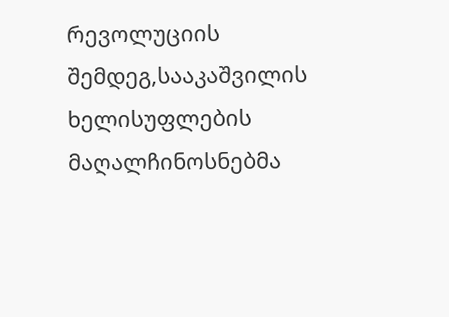რევოლუციის შემდეგ,სააკაშვილის ხელისუფლების მაღალჩინოსნებმა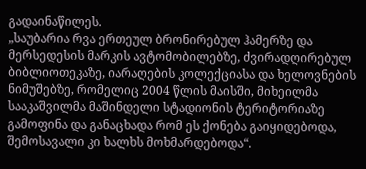გადაინაწილეს.
„საუბარია რვა ერთეულ ბრონირებულ ჰამერზე და მერსედესის მარკის ავტომობილებზე, ძვირადღირებულ ბიბლიოთეკაზე, იარაღების კოლექციასა და ხელოვნების ნიმუშებზე, რომელიც 2004 წლის მაისში, მიხეილმა სააკაშვილმა მაშინდელი სტადიონის ტერიტორიაზე გამოფინა და განაცხადა რომ ეს ქონება გაიყიდებოდა, შემოსავალი კი ხალხს მოხმარდებოდა“.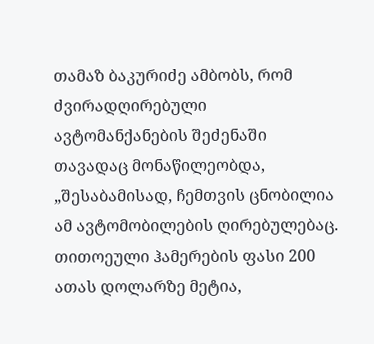თამაზ ბაკურიძე ამბობს, რომ ძვირადღირებული ავტომანქანების შეძენაში თავადაც მონაწილეობდა, „შესაბამისად, ჩემთვის ცნობილია ამ ავტომობილების ღირებულებაც. თითოეული ჰამერების ფასი 200 ათას დოლარზე მეტია,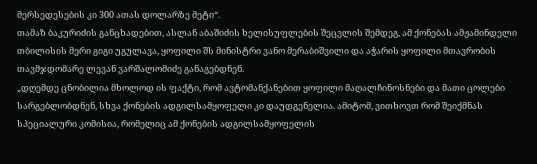მერსედესების კი 300 ათას დოლარზე მეტი“.
თამაზ ბაკურიძის განცხადებით, ასლან აბაშიძის ხელისუფლების შეცვლის შემდეგ, ამ ქონებას ამჟამინდელი თბილისის მერი გიგი უგულავა, ყოფილი შს მინისტრი ვანო მერაბიშვილი და აჭარის ყოფილი მთავრობის თავმჯდომარე ლევან ვარშალომიძე განაგებდნენ.
„დღემდე ცნობილია მხოლოდ ის ფაქტი, რომ ავტომანქანებით ყოფილი მაღალჩინოსნები და მათი ცოლები სარგებლობდნენ, სხვა ქონების ადგილსამყოფელი კი დაუდგენელია. ამიტომ, ვითხოვთ რომ შეიქმნას სპეციალური კომისია, რომელიც ამ ქონების ადგილსამყოფელის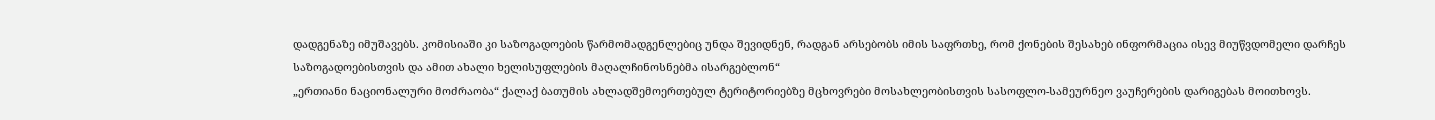დადგენაზე იმუშავებს. კომისიაში კი საზოგადოების წარმომადგენლებიც უნდა შევიდნენ, რადგან არსებობს იმის საფრთხე, რომ ქონების შესახებ ინფორმაცია ისევ მიუწვდომელი დარჩეს საზოგადოებისთვის და ამით ახალი ხელისუფლების მაღალჩინოსნებმა ისარგებლონ“
„ერთიანი ნაციონალური მოძრაობა“ ქალაქ ბათუმის ახლადშემოერთებულ ტერიტორიებზე მცხოვრები მოსახლეობისთვის სასოფლო-სამეურნეო ვაუჩერების დარიგებას მოითხოვს.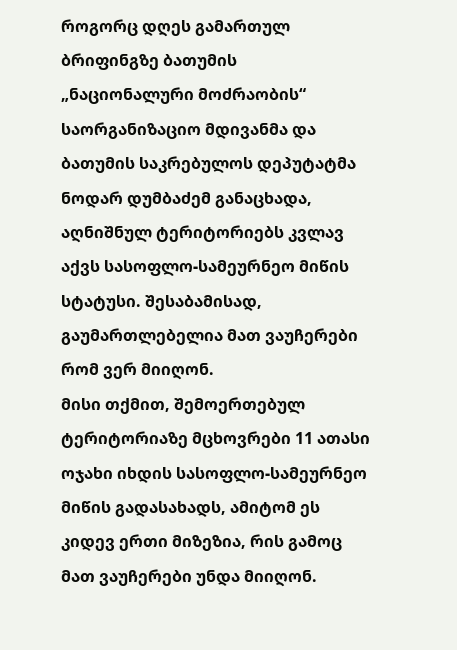როგორც დღეს გამართულ ბრიფინგზე ბათუმის „ნაციონალური მოძრაობის“ საორგანიზაციო მდივანმა და ბათუმის საკრებულოს დეპუტატმა ნოდარ დუმბაძემ განაცხადა, აღნიშნულ ტერიტორიებს კვლავ აქვს სასოფლო-სამეურნეო მიწის სტატუსი. შესაბამისად, გაუმართლებელია მათ ვაუჩერები რომ ვერ მიიღონ.
მისი თქმით, შემოერთებულ ტერიტორიაზე მცხოვრები 11 ათასი ოჯახი იხდის სასოფლო-სამეურნეო მიწის გადასახადს, ამიტომ ეს კიდევ ერთი მიზეზია, რის გამოც მათ ვაუჩერები უნდა მიიღონ.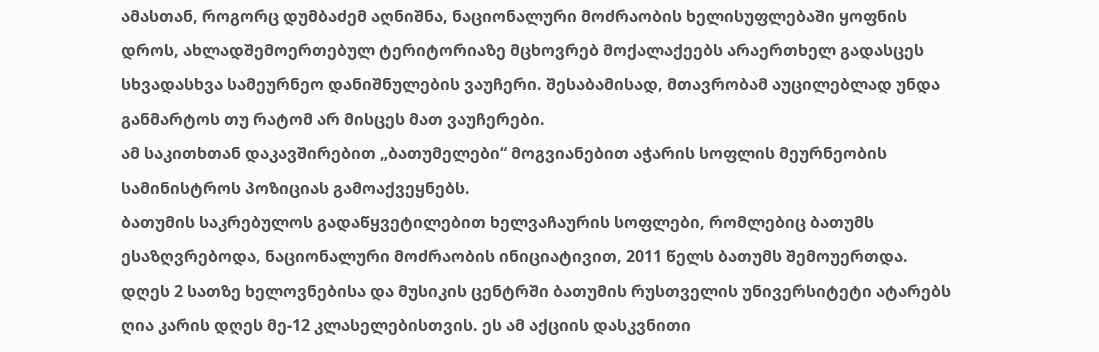ამასთან, როგორც დუმბაძემ აღნიშნა, ნაციონალური მოძრაობის ხელისუფლებაში ყოფნის დროს, ახლადშემოერთებულ ტერიტორიაზე მცხოვრებ მოქალაქეებს არაერთხელ გადასცეს სხვადასხვა სამეურნეო დანიშნულების ვაუჩერი. შესაბამისად, მთავრობამ აუცილებლად უნდა განმარტოს თუ რატომ არ მისცეს მათ ვაუჩერები.
ამ საკითხთან დაკავშირებით „ბათუმელები“ მოგვიანებით აჭარის სოფლის მეურნეობის სამინისტროს პოზიციას გამოაქვეყნებს.
ბათუმის საკრებულოს გადაწყვეტილებით ხელვაჩაურის სოფლები, რომლებიც ბათუმს ესაზღვრებოდა, ნაციონალური მოძრაობის ინიციატივით, 2011 წელს ბათუმს შემოუერთდა.
დღეს 2 სათზე ხელოვნებისა და მუსიკის ცენტრში ბათუმის რუსთველის უნივერსიტეტი ატარებს ღია კარის დღეს მე-12 კლასელებისთვის. ეს ამ აქციის დასკვნითი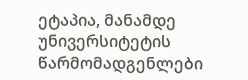ეტაპია, მანამდე უნივერსიტეტის წარმომადგენლები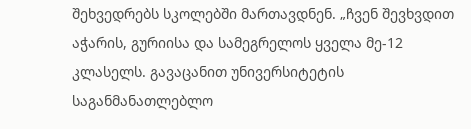შეხვედრებს სკოლებში მართავდნენ. „ჩვენ შევხვდით აჭარის, გურიისა და სამეგრელოს ყველა მე-12 კლასელს. გავაცანით უნივერსიტეტის საგანმანათლებლო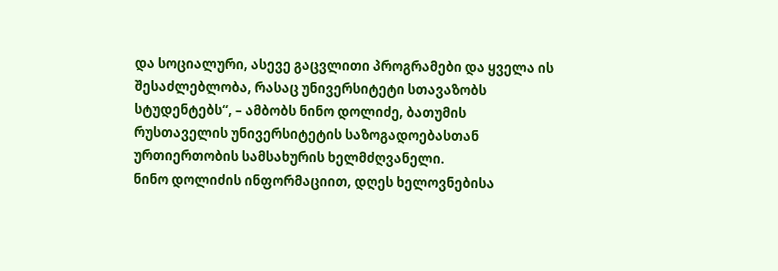და სოციალური, ასევე გაცვლითი პროგრამები და ყველა ის შესაძლებლობა, რასაც უნივერსიტეტი სთავაზობს სტუდენტებს“, – ამბობს ნინო დოლიძე, ბათუმის რუსთაველის უნივერსიტეტის საზოგადოებასთან ურთიერთობის სამსახურის ხელმძღვანელი.
ნინო დოლიძის ინფორმაციით, დღეს ხელოვნებისა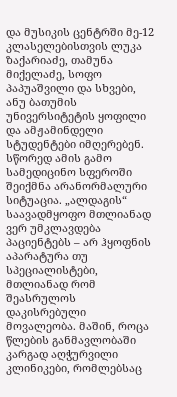და მუსიკის ცენტრში მე-12 კლასელებისთვის ლუკა ზაქარიაძე, თამუნა მიქელაძე, სოფო პაპუაშვილი და სხვები, ანუ ბათუმის უნივერსიტეტის ყოფილი და ამჟამინდელი სტუდენტები იმღერებენ.
სწორედ ამის გამო სამედიცინო სფეროში შეიქმნა არანორმალური სიტუაცია. „ალდაგის“ საავადმყოფო მთლიანად ვერ უმკლავდება პაციენტებს – არ ჰყოფნის აპარატურა თუ სპეციალისტები, მთლიანად რომ შეასრულოს დაკისრებული მოვალეობა. მაშინ, როცა წლების განმავლობაში კარგად აღჭურვილი კლინიკები, რომლებსაც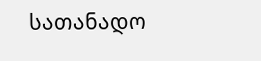სათანადო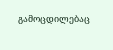გამოცდილებაც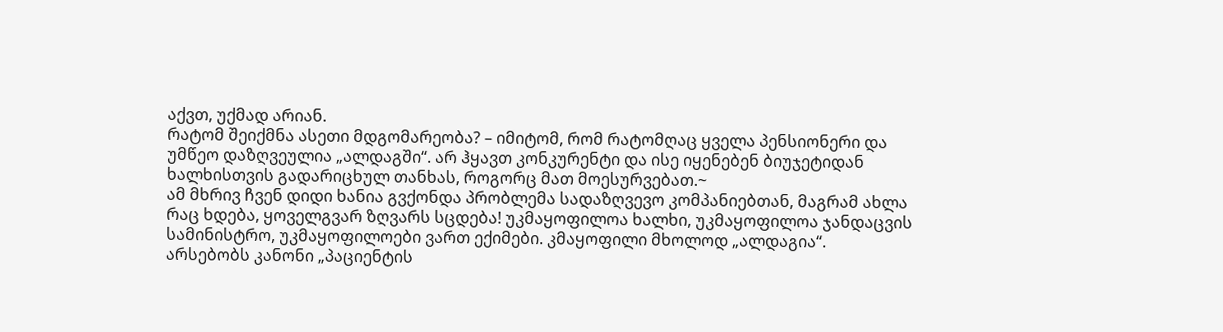აქვთ, უქმად არიან.
რატომ შეიქმნა ასეთი მდგომარეობა? – იმიტომ, რომ რატომღაც ყველა პენსიონერი და უმწეო დაზღვეულია „ალდაგში“. არ ჰყავთ კონკურენტი და ისე იყენებენ ბიუჯეტიდან ხალხისთვის გადარიცხულ თანხას, როგორც მათ მოესურვებათ.~
ამ მხრივ ჩვენ დიდი ხანია გვქონდა პრობლემა სადაზღვევო კომპანიებთან, მაგრამ ახლა რაც ხდება, ყოველგვარ ზღვარს სცდება! უკმაყოფილოა ხალხი, უკმაყოფილოა ჯანდაცვის სამინისტრო, უკმაყოფილოები ვართ ექიმები. კმაყოფილი მხოლოდ „ალდაგია“.
არსებობს კანონი „პაციენტის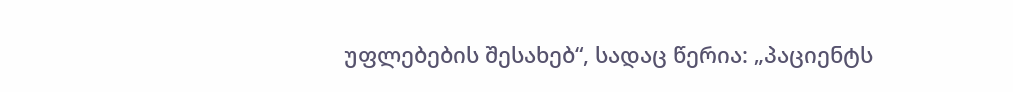უფლებების შესახებ“, სადაც წერია: „პაციენტს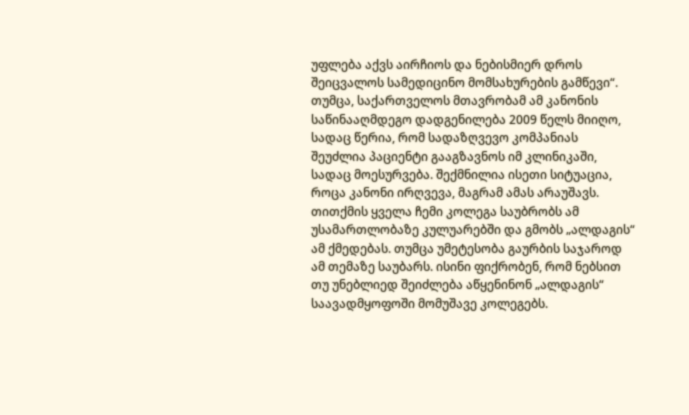უფლება აქვს აირჩიოს და ნებისმიერ დროს შეიცვალოს სამედიცინო მომსახურების გამწევი“. თუმცა, საქართველოს მთავრობამ ამ კანონის საწინააღმდეგო დადგენილება 2009 წელს მიიღო, სადაც წერია, რომ სადაზღვევო კომპანიას შეუძლია პაციენტი გააგზავნოს იმ კლინიკაში, სადაც მოესურვება. შექმნილია ისეთი სიტუაცია, როცა კანონი ირღვევა, მაგრამ ამას არაუშავს.
თითქმის ყველა ჩემი კოლეგა საუბრობს ამ უსამართლობაზე კულუარებში და გმობს „ალდაგის“ ამ ქმედებას. თუმცა უმეტესობა გაურბის საჯაროდ ამ თემაზე საუბარს. ისინი ფიქრობენ, რომ ნებსით თუ უნებლიედ შეიძლება აწყენინონ „ალდაგის“ საავადმყოფოში მომუშავე კოლეგებს.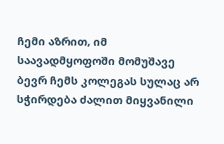ჩემი აზრით, იმ საავადმყოფოში მომუშავე ბევრ ჩემს კოლეგას სულაც არ სჭირდება ძალით მიყვანილი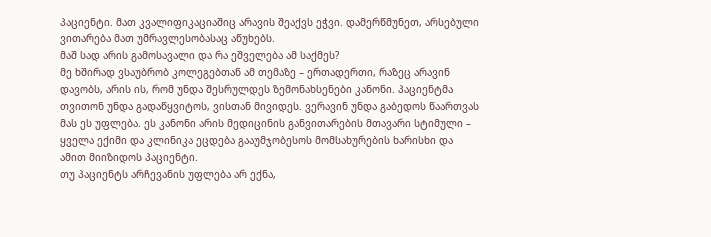პაციენტი. მათ კვალიფიკაციაშიც არავის შეაქვს ეჭვი. დამერწმუნეთ, არსებული ვითარება მათ უმრავლესობასაც აწუხებს.
მაშ სად არის გამოსავალი და რა ეშველება ამ საქმეს?
მე ხშირად ვსაუბრობ კოლეგებთან ამ თემაზე – ერთადერთი, რაზეც არავინ დავობს, არის ის, რომ უნდა შესრულდეს ზემონახსენები კანონი. პაციენტმა თვითონ უნდა გადაწყვიტოს, ვისთან მივიდეს. ვერავინ უნდა გაბედოს წაართვას მას ეს უფლება. ეს კანონი არის მედიცინის განვითარების მთავარი სტიმული – ყველა ექიმი და კლინიკა ეცდება გააუმჯობესოს მომსახურების ხარისხი და ამით მიიზიდოს პაციენტი.
თუ პაციენტს არჩევანის უფლება არ ექნა,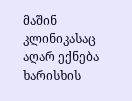მაშინ კლინიკასაც აღარ ექნება ხარისხის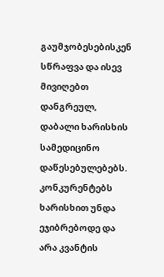გაუმჯობესებისკენ სწრაფვა და ისევ მივიღებთ დანგრეულ, დაბალი ხარისხის სამედიცინო დაწესებულებებს.
კონკურენტებს ხარისხით უნდა ეჯიბრებოდე და არა კვანტის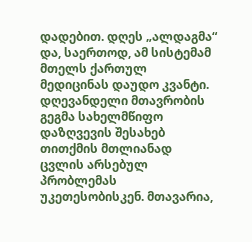დადებით. დღეს „ალდაგმა“ და, საერთოდ, ამ სისტემამ მთელს ქართულ მედიცინას დაუდო კვანტი.
დღევანდელი მთავრობის გეგმა სახელმწიფო დაზღვევის შესახებ თითქმის მთლიანად ცვლის არსებულ პრობლემას უკეთესობისკენ. მთავარია,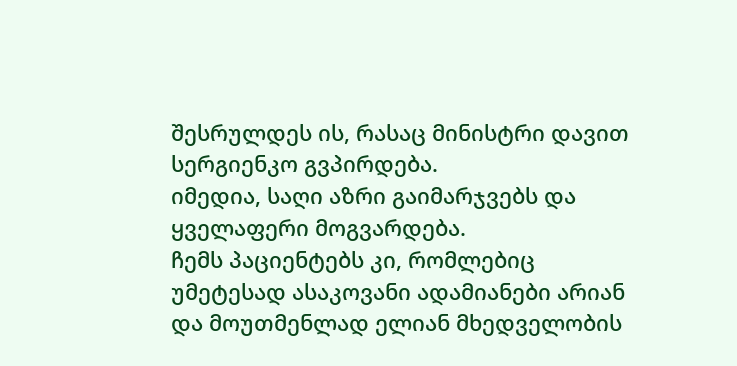შესრულდეს ის, რასაც მინისტრი დავით სერგიენკო გვპირდება.
იმედია, საღი აზრი გაიმარჯვებს და ყველაფერი მოგვარდება.
ჩემს პაციენტებს კი, რომლებიც უმეტესად ასაკოვანი ადამიანები არიან და მოუთმენლად ელიან მხედველობის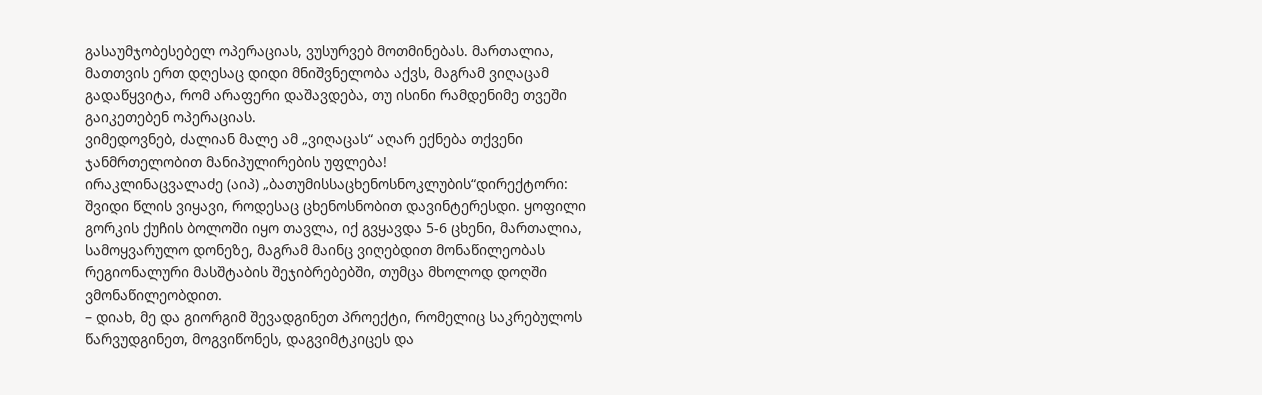გასაუმჯობესებელ ოპერაციას, ვუსურვებ მოთმინებას. მართალია, მათთვის ერთ დღესაც დიდი მნიშვნელობა აქვს, მაგრამ ვიღაცამ გადაწყვიტა, რომ არაფერი დაშავდება, თუ ისინი რამდენიმე თვეში გაიკეთებენ ოპერაციას.
ვიმედოვნებ, ძალიან მალე ამ „ვიღაცას“ აღარ ექნება თქვენი ჯანმრთელობით მანიპულირების უფლება!
ირაკლინაცვალაძე (აიპ) „ბათუმისსაცხენოსნოკლუბის“დირექტორი: შვიდი წლის ვიყავი, როდესაც ცხენოსნობით დავინტერესდი. ყოფილი გორკის ქუჩის ბოლოში იყო თავლა, იქ გვყავდა 5-6 ცხენი, მართალია, სამოყვარულო დონეზე, მაგრამ მაინც ვიღებდით მონაწილეობას რეგიონალური მასშტაბის შეჯიბრებებში, თუმცა მხოლოდ დოღში ვმონაწილეობდით.
– დიახ, მე და გიორგიმ შევადგინეთ პროექტი, რომელიც საკრებულოს წარვუდგინეთ, მოგვიწონეს, დაგვიმტკიცეს და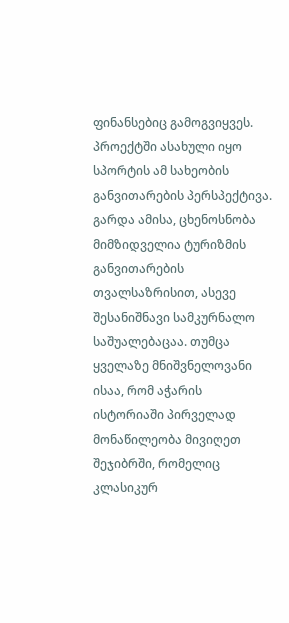ფინანსებიც გამოგვიყვეს. პროექტში ასახული იყო სპორტის ამ სახეობის განვითარების პერსპექტივა. გარდა ამისა, ცხენოსნობა მიმზიდველია ტურიზმის განვითარების თვალსაზრისით, ასევე შესანიშნავი სამკურნალო საშუალებაცაა. თუმცა ყველაზე მნიშვნელოვანი ისაა, რომ აჭარის ისტორიაში პირველად მონაწილეობა მივიღეთ შეჯიბრში, რომელიც კლასიკურ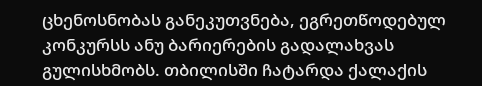ცხენოსნობას განეკუთვნება, ეგრეთწოდებულ კონკურსს ანუ ბარიერების გადალახვას გულისხმობს. თბილისში ჩატარდა ქალაქის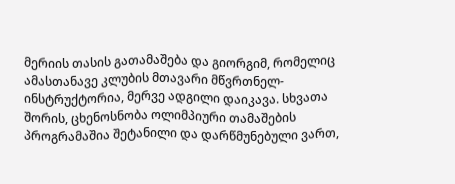მერიის თასის გათამაშება და გიორგიმ, რომელიც ამასთანავე კლუბის მთავარი მწვრთნელ-ინსტრუქტორია, მერვე ადგილი დაიკავა. სხვათა შორის, ცხენოსნობა ოლიმპიური თამაშების პროგრამაშია შეტანილი და დარწმუნებული ვართ,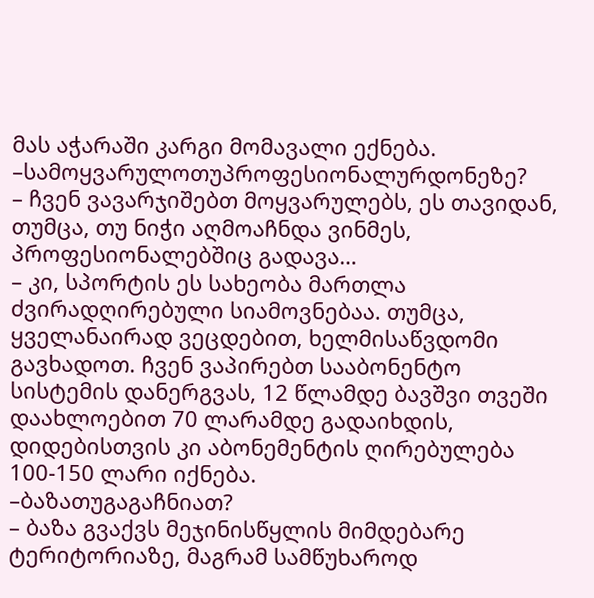მას აჭარაში კარგი მომავალი ექნება.
–სამოყვარულოთუპროფესიონალურდონეზე?
– ჩვენ ვავარჯიშებთ მოყვარულებს, ეს თავიდან, თუმცა, თუ ნიჭი აღმოაჩნდა ვინმეს, პროფესიონალებშიც გადავა…
– კი, სპორტის ეს სახეობა მართლა ძვირადღირებული სიამოვნებაა. თუმცა, ყველანაირად ვეცდებით, ხელმისაწვდომი გავხადოთ. ჩვენ ვაპირებთ სააბონენტო სისტემის დანერგვას, 12 წლამდე ბავშვი თვეში დაახლოებით 70 ლარამდე გადაიხდის, დიდებისთვის კი აბონემენტის ღირებულება 100-150 ლარი იქნება.
–ბაზათუგაგაჩნიათ?
– ბაზა გვაქვს მეჯინისწყლის მიმდებარე ტერიტორიაზე, მაგრამ სამწუხაროდ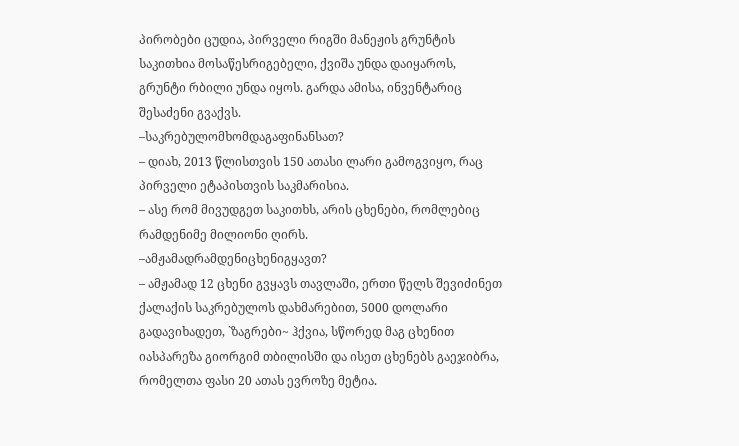პირობები ცუდია, პირველი რიგში მანეჟის გრუნტის საკითხია მოსაწესრიგებელი, ქვიშა უნდა დაიყაროს, გრუნტი რბილი უნდა იყოს. გარდა ამისა, ინვენტარიც შესაძენი გვაქვს.
–საკრებულომხომდაგაფინანსათ?
– დიახ, 2013 წლისთვის 150 ათასი ლარი გამოგვიყო, რაც პირველი ეტაპისთვის საკმარისია.
– ასე რომ მივუდგეთ საკითხს, არის ცხენები, რომლებიც რამდენიმე მილიონი ღირს.
–ამჟამადრამდენიცხენიგყავთ?
– ამჟამად 12 ცხენი გვყავს თავლაში, ერთი წელს შევიძინეთ ქალაქის საკრებულოს დახმარებით, 5000 დოლარი გადავიხადეთ, `ზაგრები~ ჰქვია, სწორედ მაგ ცხენით იასპარეზა გიორგიმ თბილისში და ისეთ ცხენებს გაეჯიბრა, რომელთა ფასი 20 ათას ევროზე მეტია.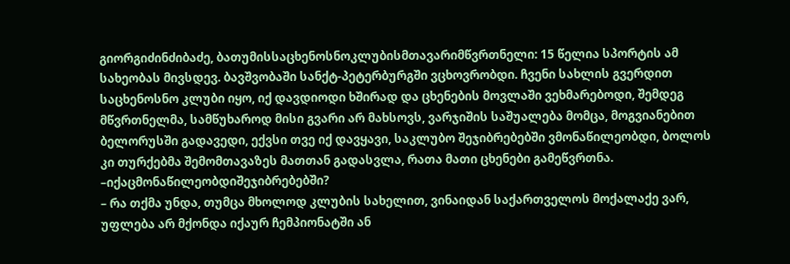გიორგიძინძიბაძე, ბათუმისსაცხენოსნოკლუბისმთავარიმწვრთნელი: 15 წელია სპორტის ამ სახეობას მივსდევ. ბავშვობაში სანქტ-პეტერბურგში ვცხოვრობდი. ჩვენი სახლის გვერდით საცხენოსნო კლუბი იყო, იქ დავდიოდი ხშირად და ცხენების მოვლაში ვეხმარებოდი, შემდეგ მწვრთნელმა, სამწუხაროდ მისი გვარი არ მახსოვს, ვარჯიშის საშუალება მომცა, მოგვიანებით ბელორუსში გადავედი, ექვსი თვე იქ დავყავი, საკლუბო შეჯიბრებებში ვმონაწილეობდი, ბოლოს კი თურქებმა შემომთავაზეს მათთან გადასვლა, რათა მათი ცხენები გამეწვრთნა.
–იქაცმონაწილეობდიშეჯიბრებებში?
– რა თქმა უნდა, თუმცა მხოლოდ კლუბის სახელით, ვინაიდან საქართველოს მოქალაქე ვარ, უფლება არ მქონდა იქაურ ჩემპიონატში ან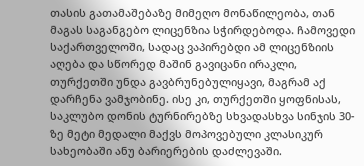თასის გათამაშებაზე მიმეღო მონაწილეობა, თან მაგას საგანგებო ლიცენზია სჭირდებოდა. ჩამოვედი საქართველოში, სადაც ვაპირებდი ამ ლიცენზიის აღება და სწორედ მაშინ გავიცანი ირაკლი, თურქეთში უნდა გავბრუნებულიყავი, მაგრამ აქ დარჩენა ვამჯობინე. ისე კი, თურქეთში ყოფნისას, საკლუბო დონის ტურნირებზე სხვადასხვა სინჯის 30-ზე მეტი მედალი მაქვს მოპოვებული კლასიკურ სახეობაში ანუ ბარიერების დაძლევაში.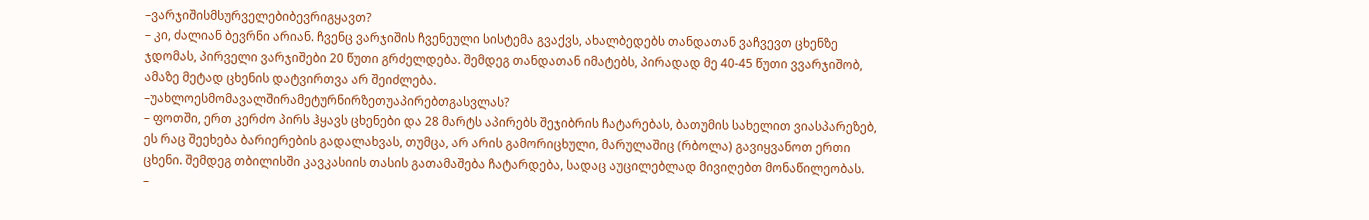–ვარჯიშისმსურველებიბევრიგყავთ?
– კი, ძალიან ბევრნი არიან. ჩვენც ვარჯიშის ჩვენეული სისტემა გვაქვს, ახალბედებს თანდათან ვაჩვევთ ცხენზე ჯდომას, პირველი ვარჯიშები 20 წუთი გრძელდება. შემდეგ თანდათან იმატებს, პირადად მე 40-45 წუთი ვვარჯიშობ, ამაზე მეტად ცხენის დატვირთვა არ შეიძლება.
–უახლოესმომავალშირამეტურნირზეთუაპირებთგასვლას?
– ფოთში, ერთ კერძო პირს ჰყავს ცხენები და 28 მარტს აპირებს შეჯიბრის ჩატარებას, ბათუმის სახელით ვიასპარეზებ, ეს რაც შეეხება ბარიერების გადალახვას, თუმცა, არ არის გამორიცხული, მარულაშიც (რბოლა) გავიყვანოთ ერთი ცხენი. შემდეგ თბილისში კავკასიის თასის გათამაშება ჩატარდება, სადაც აუცილებლად მივიღებთ მონაწილეობას.
–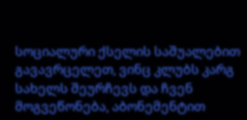სოციალური ქსელის საშუალებით გავავრცელეთ, ვინც კლუბს კარგ სახელს შეურჩევს და ჩვენ მოგვეწონება, აბონემენტით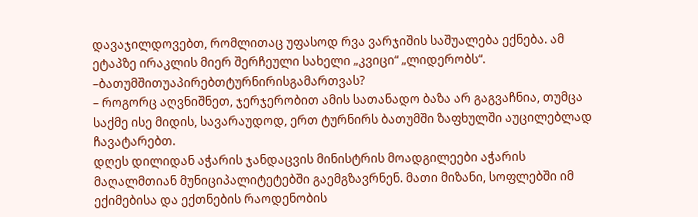დავაჯილდოვებთ, რომლითაც უფასოდ რვა ვარჯიშის საშუალება ექნება. ამ ეტაპზე ირაკლის მიერ შერჩეული სახელი „კვიცი“ „ლიდერობს“.
–ბათუმშითუაპირებთტურნირისგამართვას?
– როგორც აღვნიშნეთ, ჯერჯერობით ამის სათანადო ბაზა არ გაგვაჩნია, თუმცა საქმე ისე მიდის, სავარაუდოდ, ერთ ტურნირს ბათუმში ზაფხულში აუცილებლად ჩავატარებთ.
დღეს დილიდან აჭარის ჯანდაცვის მინისტრის მოადგილეები აჭარის მაღალმთიან მუნიციპალიტეტებში გაემგზავრნენ. მათი მიზანი, სოფლებში იმ ექიმებისა და ექთნების რაოდენობის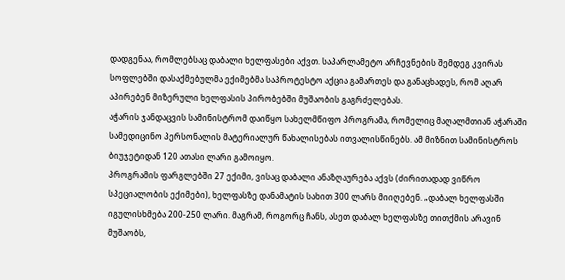დადგენაა, რომლებსაც დაბალი ხელფასები აქვთ. საპარლამეტო არჩევნების შემდეგ კვირას სოფლებში დასაქმებულმა ექიმებმა საპროტესტო აქცია გამართეს და განაცხადეს, რომ აღარ აპირებენ მიზერული ხელფასის პირობებში მუშაობის გაგრძელებას.
აჭარის ჯანდაცვის სამინისტრომ დაიწყო სახელმწიფო პროგრამა, რომელიც მაღალმთიან აჭარაში სამედიცინო პერსონალის მატერიალურ წახალისებას ითვალისწინებს. ამ მიზნით სამინისტროს ბიუჯეტიდან 120 ათასი ლარი გამოიყო.
პროგრამის ფარგლებში 27 ექიმი, ვისაც დაბალი ანაზღაურება აქვს (ძირითადად ვიწრო სპეციალობის ექიმები), ხელფასზე დანამატის სახით 300 ლარს მიიღებენ. „დაბალ ხელფასში იგულისხმება 200-250 ლარი. მაგრამ, როგორც ჩანს, ასეთ დაბალ ხელფასზე თითქმის არავინ მუშაობს,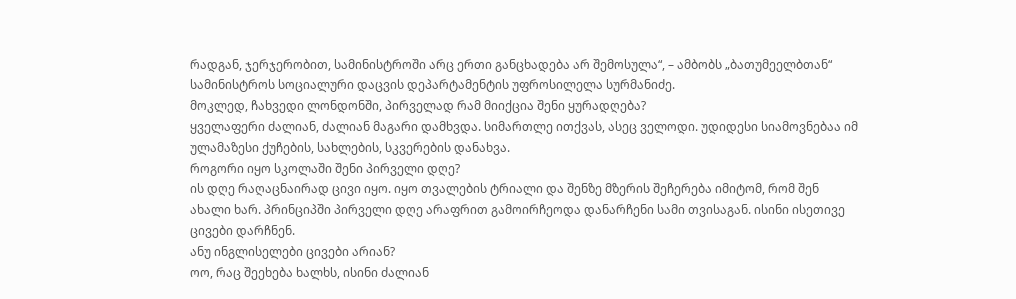რადგან, ჯერჯერობით, სამინისტროში არც ერთი განცხადება არ შემოსულა“, – ამბობს „ბათუმეელბთან“ სამინისტროს სოციალური დაცვის დეპარტამენტის უფროსილელა სურმანიძე.
მოკლედ, ჩახვედი ლონდონში, პირველად რამ მიიქცია შენი ყურადღება?
ყველაფერი ძალიან, ძალიან მაგარი დამხვდა. სიმართლე ითქვას, ასეც ველოდი. უდიდესი სიამოვნებაა იმ ულამაზესი ქუჩების, სახლების, სკვერების დანახვა.
როგორი იყო სკოლაში შენი პირველი დღე?
ის დღე რაღაცნაირად ცივი იყო. იყო თვალების ტრიალი და შენზე მზერის შეჩერება იმიტომ, რომ შენ ახალი ხარ. პრინციპში პირველი დღე არაფრით გამოირჩეოდა დანარჩენი სამი თვისაგან. ისინი ისეთივე ცივები დარჩნენ.
ანუ ინგლისელები ცივები არიან?
ოო, რაც შეეხება ხალხს, ისინი ძალიან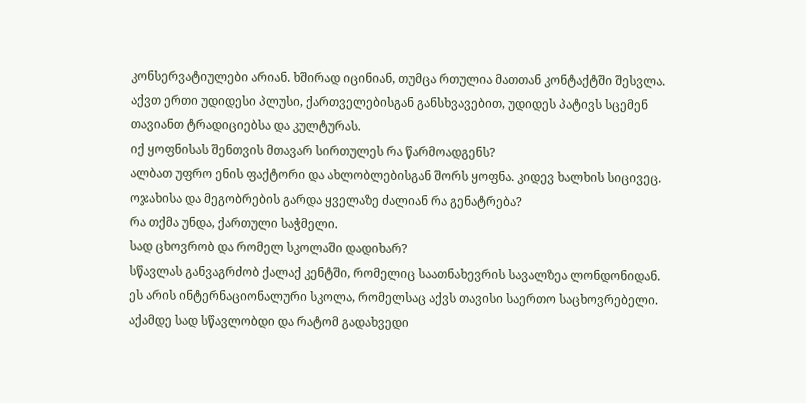კონსერვატიულები არიან. ხშირად იცინიან, თუმცა რთულია მათთან კონტაქტში შესვლა. აქვთ ერთი უდიდესი პლუსი, ქართველებისგან განსხვავებით, უდიდეს პატივს სცემენ თავიანთ ტრადიციებსა და კულტურას.
იქ ყოფნისას შენთვის მთავარ სირთულეს რა წარმოადგენს?
ალბათ უფრო ენის ფაქტორი და ახლობლებისგან შორს ყოფნა. კიდევ ხალხის სიცივეც.
ოჯახისა და მეგობრების გარდა ყველაზე ძალიან რა გენატრება?
რა თქმა უნდა, ქართული საჭმელი.
სად ცხოვრობ და რომელ სკოლაში დადიხარ?
სწავლას განვაგრძობ ქალაქ კენტში, რომელიც საათნახევრის სავალზეა ლონდონიდან. ეს არის ინტერნაციონალური სკოლა, რომელსაც აქვს თავისი საერთო საცხოვრებელი.
აქამდე სად სწავლობდი და რატომ გადახვედი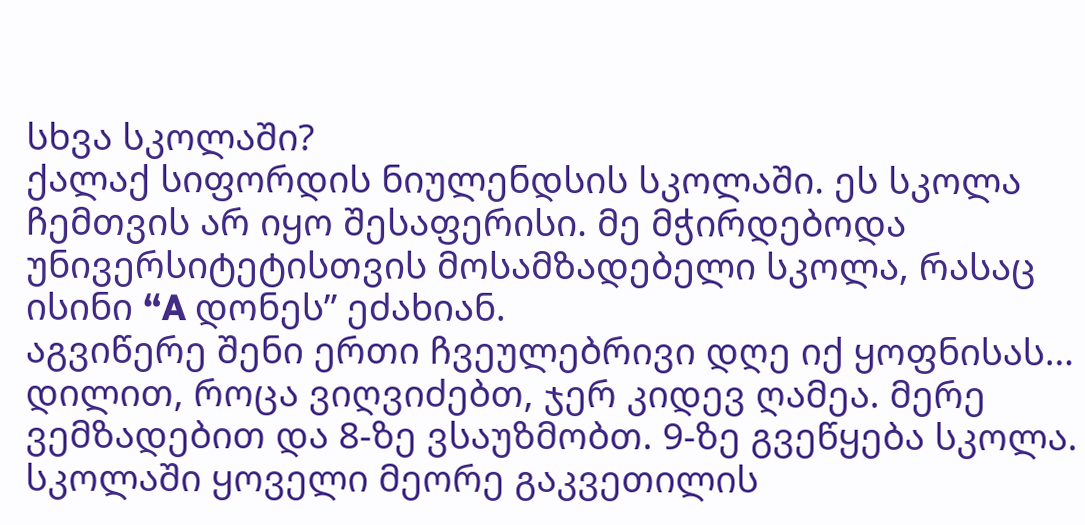სხვა სკოლაში?
ქალაქ სიფორდის ნიულენდსის სკოლაში. ეს სკოლა ჩემთვის არ იყო შესაფერისი. მე მჭირდებოდა უნივერსიტეტისთვის მოსამზადებელი სკოლა, რასაც ისინი “A დონეს” ეძახიან.
აგვიწერე შენი ერთი ჩვეულებრივი დღე იქ ყოფნისას…
დილით, როცა ვიღვიძებთ, ჯერ კიდევ ღამეა. მერე ვემზადებით და 8-ზე ვსაუზმობთ. 9-ზე გვეწყება სკოლა. სკოლაში ყოველი მეორე გაკვეთილის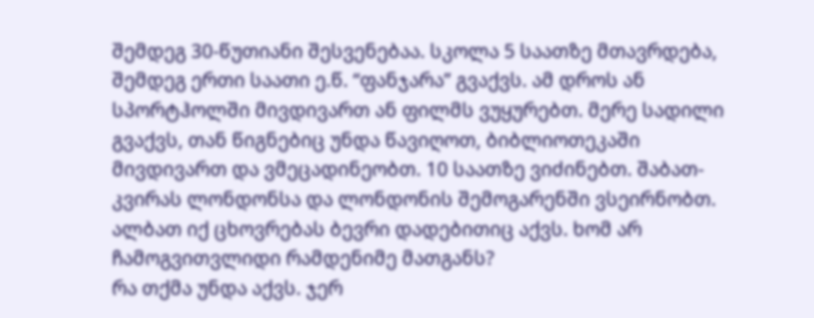შემდეგ 30-წუთიანი შესვენებაა. სკოლა 5 საათზე მთავრდება, შემდეგ ერთი საათი ე.წ. “ფანჯარა” გვაქვს. ამ დროს ან სპორტჰოლში მივდივართ ან ფილმს ვუყურებთ. მერე სადილი გვაქვს, თან წიგნებიც უნდა წავიღოთ, ბიბლიოთეკაში მივდივართ და ვმეცადინეობთ. 10 საათზე ვიძინებთ. შაბათ-კვირას ლონდონსა და ლონდონის შემოგარენში ვსეირნობთ.
ალბათ იქ ცხოვრებას ბევრი დადებითიც აქვს. ხომ არ ჩამოგვითვლიდი რამდენიმე მათგანს?
რა თქმა უნდა აქვს. ჯერ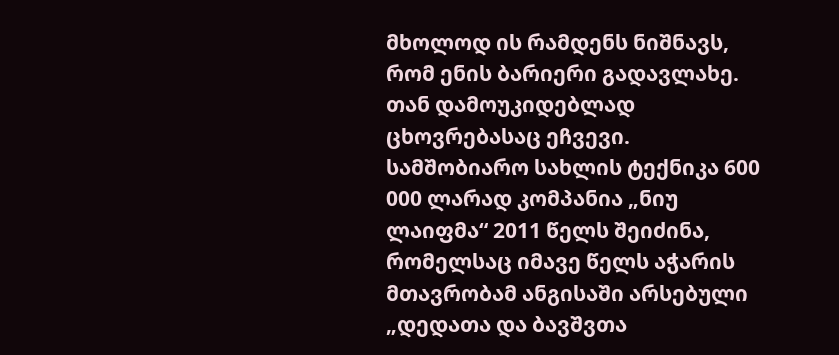მხოლოდ ის რამდენს ნიშნავს, რომ ენის ბარიერი გადავლახე. თან დამოუკიდებლად ცხოვრებასაც ეჩვევი.
სამშობიარო სახლის ტექნიკა 600 000 ლარად კომპანია „ნიუ ლაიფმა“ 2011 წელს შეიძინა, რომელსაც იმავე წელს აჭარის მთავრობამ ანგისაში არსებული „დედათა და ბავშვთა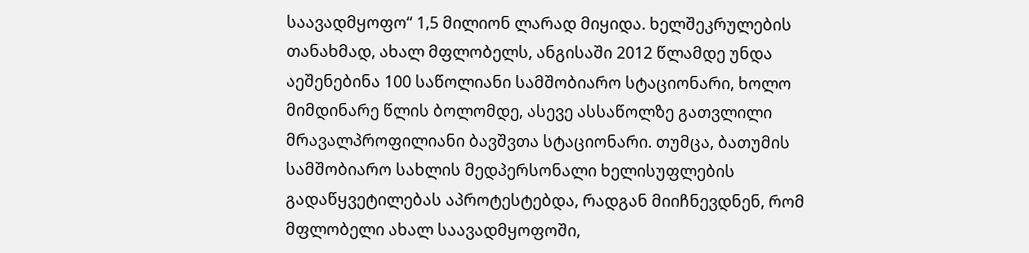საავადმყოფო“ 1,5 მილიონ ლარად მიყიდა. ხელშეკრულების თანახმად, ახალ მფლობელს, ანგისაში 2012 წლამდე უნდა აეშენებინა 100 საწოლიანი სამშობიარო სტაციონარი, ხოლო მიმდინარე წლის ბოლომდე, ასევე ასსაწოლზე გათვლილი მრავალპროფილიანი ბავშვთა სტაციონარი. თუმცა, ბათუმის სამშობიარო სახლის მედპერსონალი ხელისუფლების გადაწყვეტილებას აპროტესტებდა, რადგან მიიჩნევდნენ, რომ მფლობელი ახალ საავადმყოფოში,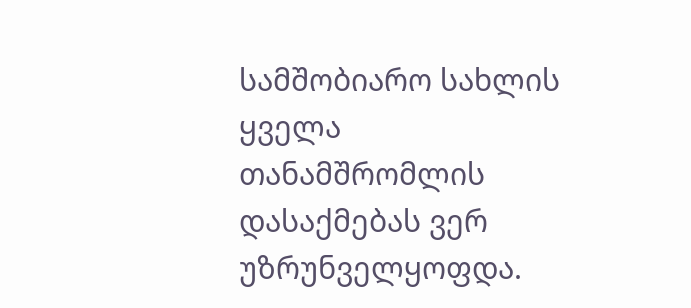სამშობიარო სახლის ყველა თანამშრომლის დასაქმებას ვერ უზრუნველყოფდა.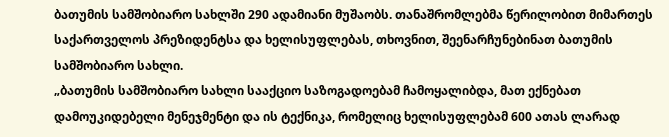ბათუმის სამშობიარო სახლში 290 ადამიანი მუშაობს. თანაშრომლებმა წერილობით მიმართეს საქართველოს პრეზიდენტსა და ხელისუფლებას, თხოვნით, შეენარჩუნებინათ ბათუმის სამშობიარო სახლი.
„ბათუმის სამშობიარო სახლი სააქციო საზოგადოებამ ჩამოყალიბდა, მათ ექნებათ დამოუკიდებელი მენეჯმენტი და ის ტექნიკა, რომელიც ხელისუფლებამ 600 ათას ლარად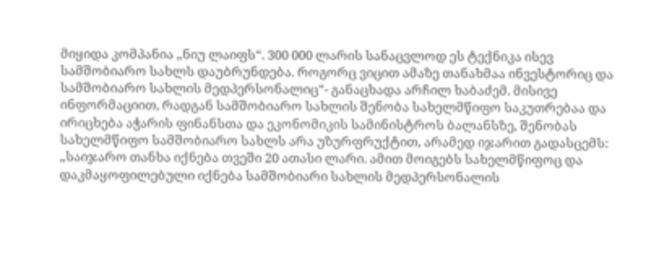მიყიდა კომპანია „ნიუ ლაიფს“. 300 000 ლარის სანაცვლოდ ეს ტექნიკა ისევ სამშობიარო სახლს დაუბრუნდება. როგორც ვიცით ამაზე თანახმაა ინვესტორიც და სამშობიარო სახლის მედპერსონალიც“- განაცხადა არჩილ ხაბაძემ. მისივე ინფორმაციით, რადგან სამშობიარო სახლის შენობა სახელმწიფო საკუთრებაა და ირიცხება აჭარის ფინანსთა და ეკონომიკის სამინისტროს ბალანსზე, შენობას სახელმწიფო სამშობიარო სახლს არა უზურფრუქტით, არამედ იჯარით გადასცემს: „საიჯარო თანხა იქნება თვეში 20 ათასი ლარი. ამით მოიგებს სახელმწიფოც და დაკმაყოფილებული იქნება სამშობიარი სახლის მედპერსონალის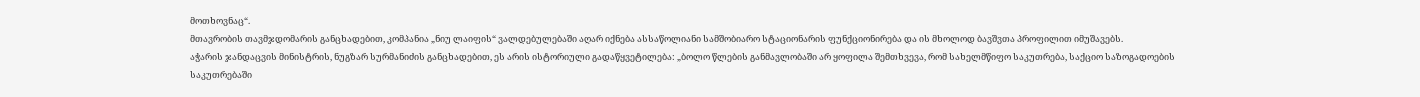მოთხოვნაც“.
მთავრობის თავმჯდომარის განცხადებით, კომპანია „ნიუ ლაიფის“ ვალდებულებაში აღარ იქნება ასსაწოლიანი სამშობიარო სტაციონარის ფუნქციონირება და ის მხოლოდ ბავშვთა პროფილით იმუშავებს.
აჭარის ჯანდაცვის მინისტრის, ნუგზარ სურმანიძის განცხადებით, ეს არის ისტორიული გადაწყვეტილება: „ბოლო წლების განმავლობაში არ ყოფილა შემთხვევა, რომ სახელმწიფო საკუთრება, საქციო საზოგადოების საკუთრებაში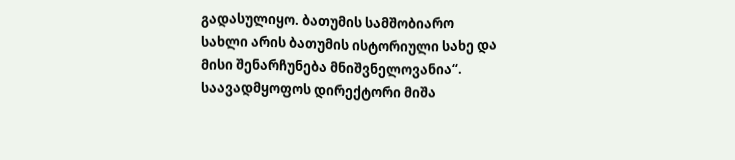გადასულიყო. ბათუმის სამშობიარო სახლი არის ბათუმის ისტორიული სახე და მისი შენარჩუნება მნიშვნელოვანია“.
საავადმყოფოს დირექტორი მიშა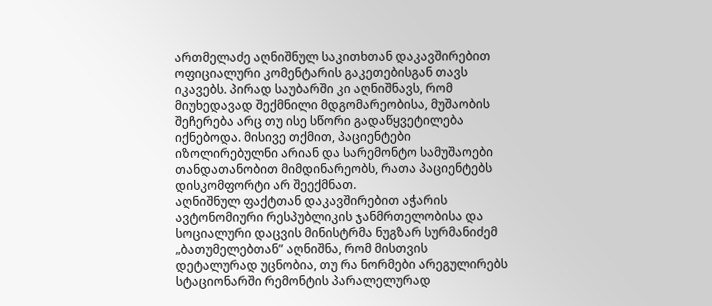ართმელაძე აღნიშნულ საკითხთან დაკავშირებით ოფიციალური კომენტარის გაკეთებისგან თავს იკავებს. პირად საუბარში კი აღნიშნავს, რომ მიუხედავად შექმნილი მდგომარეობისა, მუშაობის შეჩერება არც თუ ისე სწორი გადაწყვეტილება იქნებოდა. მისივე თქმით, პაციენტები იზოლირებულნი არიან და სარემონტო სამუშაოები თანდათანობით მიმდინარეობს, რათა პაციენტებს დისკომფორტი არ შეექმნათ.
აღნიშნულ ფაქტთან დაკავშირებით აჭარის ავტონომიური რესპუბლიკის ჯანმრთელობისა და სოციალური დაცვის მინისტრმა ნუგზარ სურმანიძემ „ბათუმელებთან” აღნიშნა, რომ მისთვის დეტალურად უცნობია, თუ რა ნორმები არეგულირებს სტაციონარში რემონტის პარალელურად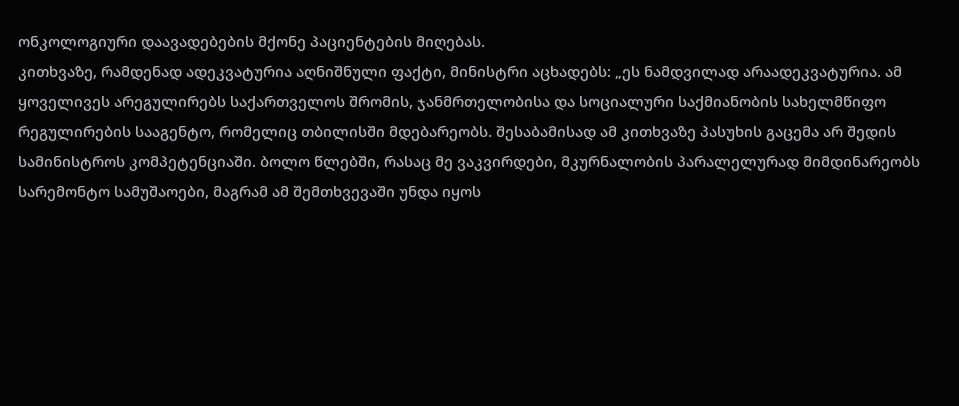ონკოლოგიური დაავადებების მქონე პაციენტების მიღებას.
კითხვაზე, რამდენად ადეკვატურია აღნიშნული ფაქტი, მინისტრი აცხადებს: „ეს ნამდვილად არაადეკვატურია. ამ ყოველივეს არეგულირებს საქართველოს შრომის, ჯანმრთელობისა და სოციალური საქმიანობის სახელმწიფო რეგულირების სააგენტო, რომელიც თბილისში მდებარეობს. შესაბამისად ამ კითხვაზე პასუხის გაცემა არ შედის სამინისტროს კომპეტენციაში. ბოლო წლებში, რასაც მე ვაკვირდები, მკურნალობის პარალელურად მიმდინარეობს სარემონტო სამუშაოები, მაგრამ ამ შემთხვევაში უნდა იყოს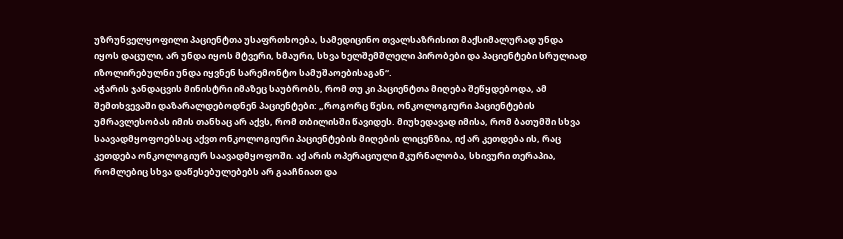უზრუნველყოფილი პაციენტთა უსაფრთხოება, სამედიცინო თვალსაზრისით მაქსიმალურად უნდა იყოს დაცული, არ უნდა იყოს მტვერი, ხმაური, სხვა ხელშემშლელი პირობები და პაციენტები სრულიად იზოლირებულნი უნდა იყვნენ სარემონტო სამუშაოებისაგან“.
აჭარის ჯანდაცვის მინისტრი იმაზეც საუბრობს, რომ თუ კი პაციენტთა მიღება შეწყდებოდა, ამ შემთხვევაში დაზარალდებოდნენ პაციენტები: „როგორც წესი, ონკოლოგიური პაციენტების უმრავლესობას იმის თანხაც არ აქვს, რომ თბილისში წავიდეს. მიუხედავად იმისა, რომ ბათუმში სხვა საავადმყოფოებსაც აქვთ ონკოლოგიური პაციენტების მიღების ლიცენზია, იქ არ კეთდება ის, რაც კეთდება ონკოლოგიურ საავადმყოფოში. აქ არის ოპერაციული მკურნალობა, სხივური თერაპია, რომლებიც სხვა დაწესებულებებს არ გააჩნიათ და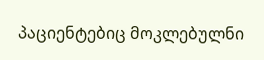პაციენტებიც მოკლებულნი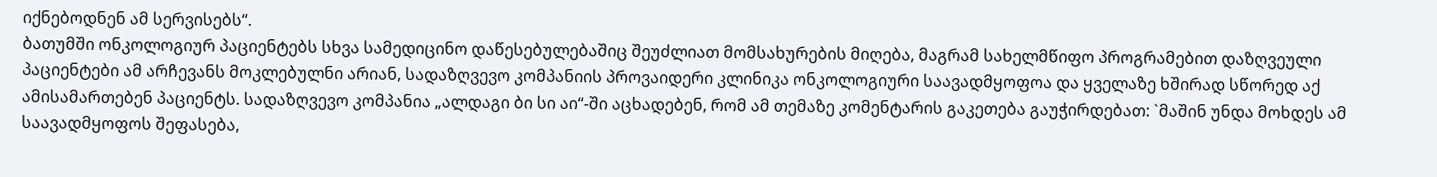იქნებოდნენ ამ სერვისებს“.
ბათუმში ონკოლოგიურ პაციენტებს სხვა სამედიცინო დაწესებულებაშიც შეუძლიათ მომსახურების მიღება, მაგრამ სახელმწიფო პროგრამებით დაზღვეული პაციენტები ამ არჩევანს მოკლებულნი არიან, სადაზღვევო კომპანიის პროვაიდერი კლინიკა ონკოლოგიური საავადმყოფოა და ყველაზე ხშირად სწორედ აქ ამისამართებენ პაციენტს. სადაზღვევო კომპანია „ალდაგი ბი სი აი“-ში აცხადებენ, რომ ამ თემაზე კომენტარის გაკეთება გაუჭირდებათ: `მაშინ უნდა მოხდეს ამ საავადმყოფოს შეფასება,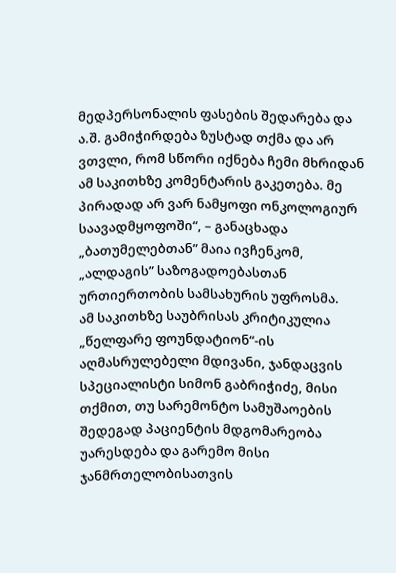მედპერსონალის ფასების შედარება და ა.შ. გამიჭირდება ზუსტად თქმა და არ ვთვლი, რომ სწორი იქნება ჩემი მხრიდან ამ საკითხზე კომენტარის გაკეთება. მე პირადად არ ვარ ნამყოფი ონკოლოგიურ საავადმყოფოში“, – განაცხადა „ბათუმელებთან” მაია ივჩენკომ, „ალდაგის” საზოგადოებასთან ურთიერთობის სამსახურის უფროსმა.
ამ საკითხზე საუბრისას კრიტიკულია „წელფარე ფოუნდატიონ“-ის აღმასრულებელი მდივანი, ჯანდაცვის სპეციალისტი სიმონ გაბრიჭიძე, მისი თქმით, თუ სარემონტო სამუშაოების შედეგად პაციენტის მდგომარეობა უარესდება და გარემო მისი ჯანმრთელობისათვის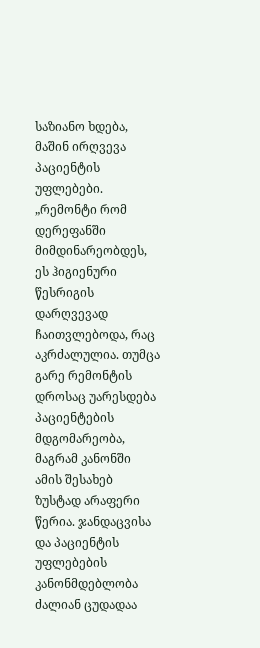საზიანო ხდება, მაშინ ირღვევა პაციენტის უფლებები.
„რემონტი რომ დერეფანში მიმდინარეობდეს, ეს ჰიგიენური წესრიგის დარღვევად ჩაითვლებოდა, რაც აკრძალულია. თუმცა გარე რემონტის დროსაც უარესდება პაციენტების მდგომარეობა, მაგრამ კანონში ამის შესახებ ზუსტად არაფერი წერია. ჯანდაცვისა და პაციენტის უფლებების კანონმდებლობა ძალიან ცუდადაა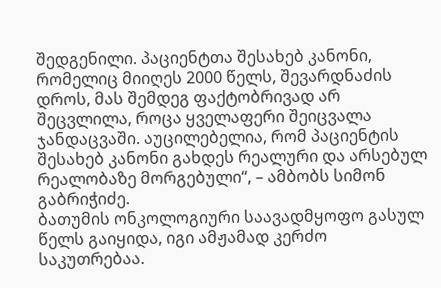შედგენილი. პაციენტთა შესახებ კანონი, რომელიც მიიღეს 2000 წელს, შევარდნაძის დროს, მას შემდეგ ფაქტობრივად არ შეცვლილა, როცა ყველაფერი შეიცვალა ჯანდაცვაში. აუცილებელია, რომ პაციენტის შესახებ კანონი გახდეს რეალური და არსებულ რეალობაზე მორგებული“, – ამბობს სიმონ გაბრიჭიძე.
ბათუმის ონკოლოგიური საავადმყოფო გასულ წელს გაიყიდა, იგი ამჟამად კერძო საკუთრებაა.